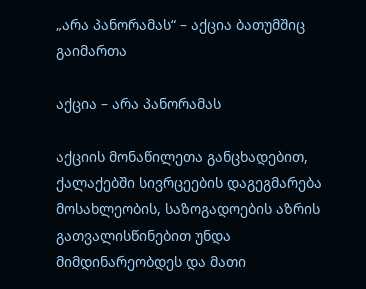„არა პანორამას“ – აქცია ბათუმშიც გაიმართა

აქცია – არა პანორამას

აქციის მონაწილეთა განცხადებით, ქალაქებში სივრცეების დაგეგმარება  მოსახლეობის, საზოგადოების აზრის გათვალისწინებით უნდა მიმდინარეობდეს და მათი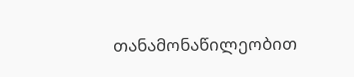თანამონაწილეობით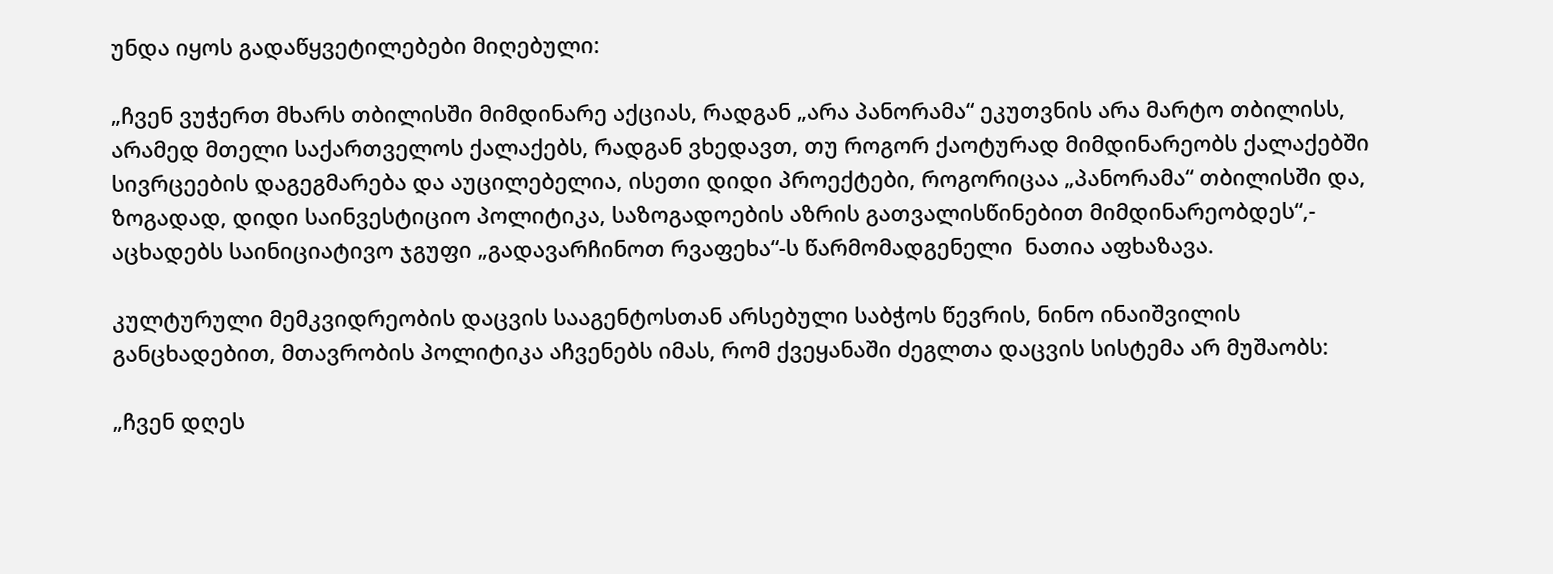უნდა იყოს გადაწყვეტილებები მიღებული:

„ჩვენ ვუჭერთ მხარს თბილისში მიმდინარე აქციას, რადგან „არა პანორამა“ ეკუთვნის არა მარტო თბილისს, არამედ მთელი საქართველოს ქალაქებს, რადგან ვხედავთ, თუ როგორ ქაოტურად მიმდინარეობს ქალაქებში სივრცეების დაგეგმარება და აუცილებელია, ისეთი დიდი პროექტები, როგორიცაა „პანორამა“ თბილისში და, ზოგადად, დიდი საინვესტიციო პოლიტიკა, საზოგადოების აზრის გათვალისწინებით მიმდინარეობდეს“,- აცხადებს საინიციატივო ჯგუფი „გადავარჩინოთ რვაფეხა“-ს წარმომადგენელი  ნათია აფხაზავა.

კულტურული მემკვიდრეობის დაცვის სააგენტოსთან არსებული საბჭოს წევრის, ნინო ინაიშვილის განცხადებით, მთავრობის პოლიტიკა აჩვენებს იმას, რომ ქვეყანაში ძეგლთა დაცვის სისტემა არ მუშაობს:

„ჩვენ დღეს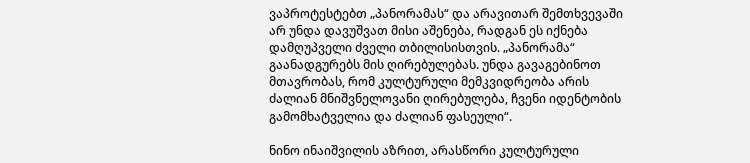ვაპროტესტებთ „პანორამას“ და არავითარ შემთხვევაში არ უნდა დავუშვათ მისი აშენება, რადგან ეს იქნება დამღუპველი ძველი თბილისისთვის. „პანორამა“ გაანადგურებს მის ღირებულებას. უნდა გავაგებინოთ მთავრობას, რომ კულტურული მემკვიდრეობა არის ძალიან მნიშვნელოვანი ღირებულება, ჩვენი იდენტობის გამომხატველია და ძალიან ფასეული“.

ნინო ინაიშვილის აზრით, არასწორი კულტურული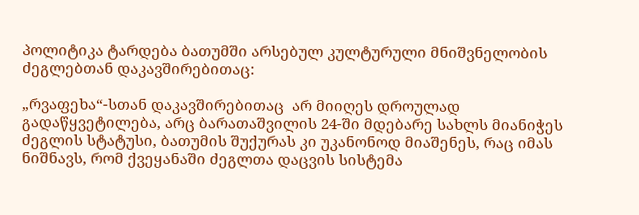პოლიტიკა ტარდება ბათუმში არსებულ კულტურული მნიშვნელობის ძეგლებთან დაკავშირებითაც:

„რვაფეხა“-სთან დაკავშირებითაც  არ მიიღეს დროულად გადაწყვეტილება, არც ბარათაშვილის 24-ში მდებარე სახლს მიანიჭეს ძეგლის სტატუსი, ბათუმის შუქურას კი უკანონოდ მიაშენეს, რაც იმას ნიშნავს, რომ ქვეყანაში ძეგლთა დაცვის სისტემა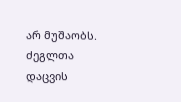არ მუშაობს. ძეგლთა დაცვის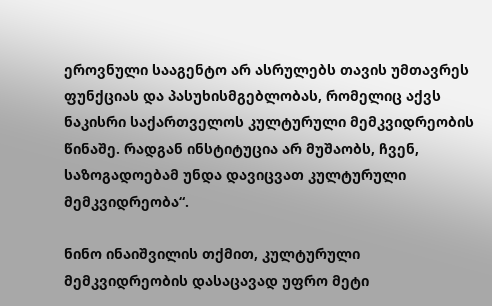ეროვნული სააგენტო არ ასრულებს თავის უმთავრეს ფუნქციას და პასუხისმგებლობას, რომელიც აქვს ნაკისრი საქართველოს კულტურული მემკვიდრეობის წინაშე. რადგან ინსტიტუცია არ მუშაობს, ჩვენ, საზოგადოებამ უნდა დავიცვათ კულტურული მემკვიდრეობა“.

ნინო ინაიშვილის თქმით, კულტურული მემკვიდრეობის დასაცავად უფრო მეტი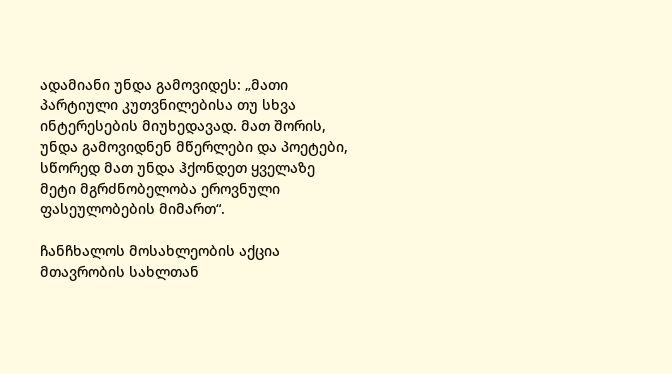ადამიანი უნდა გამოვიდეს: „მათი პარტიული კუთვნილებისა თუ სხვა ინტერესების მიუხედავად. მათ შორის, უნდა გამოვიდნენ მწერლები და პოეტები, სწორედ მათ უნდა ჰქონდეთ ყველაზე მეტი მგრძნობელობა ეროვნული ფასეულობების მიმართ“.

ჩანჩხალოს მოსახლეობის აქცია მთავრობის სახლთან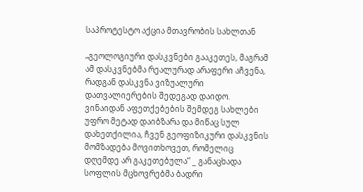საპროტესტო აქცია მთავრობის სახლთან

„გეოლოგიური დასკვნები გააკეთეს, მაგრამ ამ დასკვნებმა რეალურად არაფერი აჩვენა, რადგან დასკვნა ვიზუალური დათვალიერების შედეგად დაიდო. ვინაიდან აფეთქებების შემდეგ სახლები უფრო მეტად დაიბზარა და მიწაც სულ დახეთქილია, ჩვენ გეოფიზიკური დასკვნის მომზადება მოვითხოვეთ, რომელიც დღემდე არ გაკეთებულა“ _ განაცხადა სოფლის მცხოვრებმა ბადრი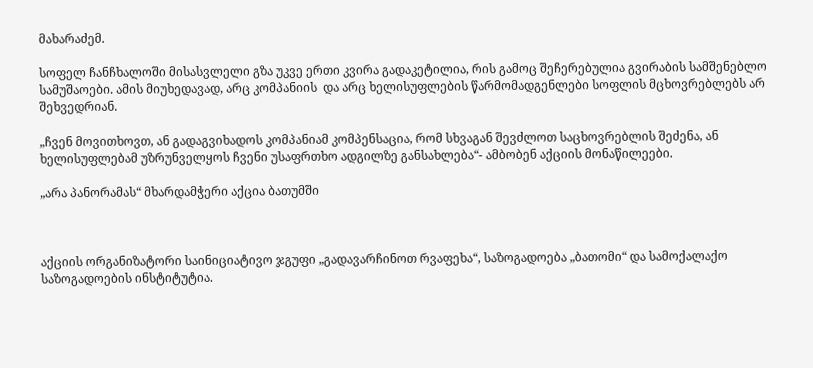მახარაძემ.

სოფელ ჩანჩხალოში მისასვლელი გზა უკვე ერთი კვირა გადაკეტილია, რის გამოც შეჩერებულია გვირაბის სამშენებლო სამუშაოები. ამის მიუხედავად, არც კომპანიის  და არც ხელისუფლების წარმომადგენლები სოფლის მცხოვრებლებს არ შეხვედრიან.

„ჩვენ მოვითხოვთ, ან გადაგვიხადოს კომპანიამ კომპენსაცია, რომ სხვაგან შევძლოთ საცხოვრებლის შეძენა, ან ხელისუფლებამ უზრუნველყოს ჩვენი უსაფრთხო ადგილზე განსახლება“- ამბობენ აქციის მონაწილეები.

„არა პანორამას“ მხარდამჭერი აქცია ბათუმში



აქციის ორგანიზატორი საინიციატივო ჯგუფი „გადავარჩინოთ რვაფეხა“, საზოგადოება „ბათომი“ და სამოქალაქო საზოგადოების ინსტიტუტია.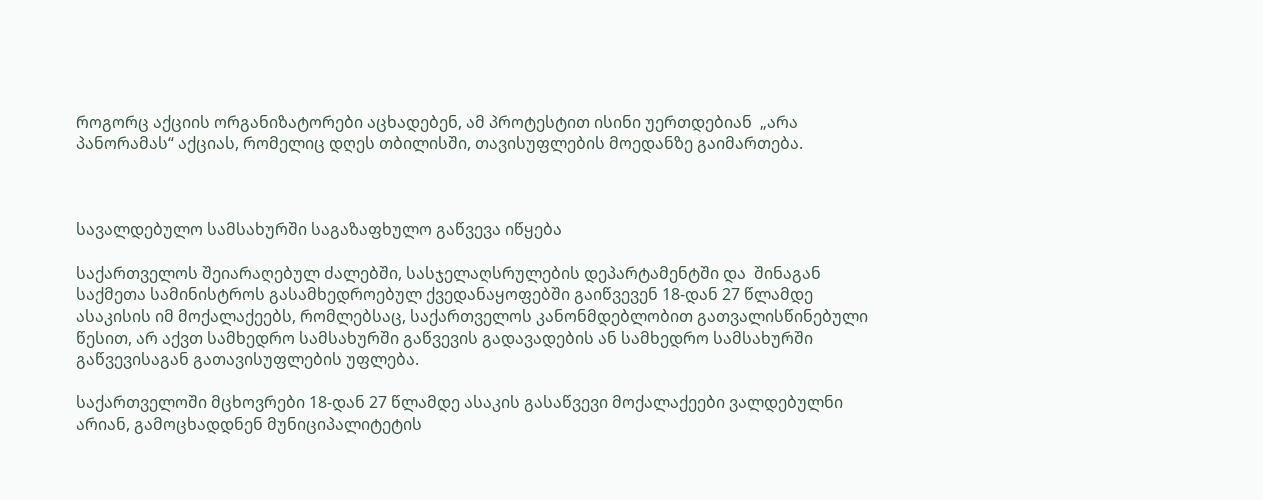როგორც აქციის ორგანიზატორები აცხადებენ, ამ პროტესტით ისინი უერთდებიან  „არა პანორამას“ აქციას, რომელიც დღეს თბილისში, თავისუფლების მოედანზე გაიმართება.



სავალდებულო სამსახურში საგაზაფხულო გაწვევა იწყება

საქართველოს შეიარაღებულ ძალებში, სასჯელაღსრულების დეპარტამენტში და  შინაგან საქმეთა სამინისტროს გასამხედროებულ ქვედანაყოფებში გაიწვევენ 18-დან 27 წლამდე ასაკისის იმ მოქალაქეებს, რომლებსაც, საქართველოს კანონმდებლობით გათვალისწინებული წესით, არ აქვთ სამხედრო სამსახურში გაწვევის გადავადების ან სამხედრო სამსახურში გაწვევისაგან გათავისუფლების უფლება.

საქართველოში მცხოვრები 18-დან 27 წლამდე ასაკის გასაწვევი მოქალაქეები ვალდებულნი არიან, გამოცხადდნენ მუნიციპალიტეტის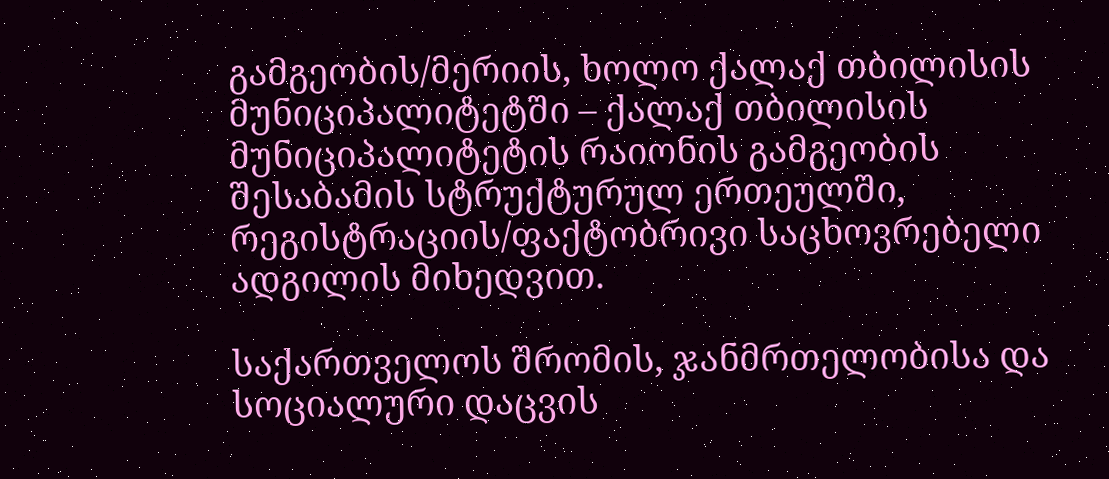გამგეობის/მერიის, ხოლო ქალაქ თბილისის მუნიციპალიტეტში – ქალაქ თბილისის მუნიციპალიტეტის რაიონის გამგეობის შესაბამის სტრუქტურულ ერთეულში,  რეგისტრაციის/ფაქტობრივი საცხოვრებელი  ადგილის მიხედვით.

საქართველოს შრომის, ჯანმრთელობისა და სოციალური დაცვის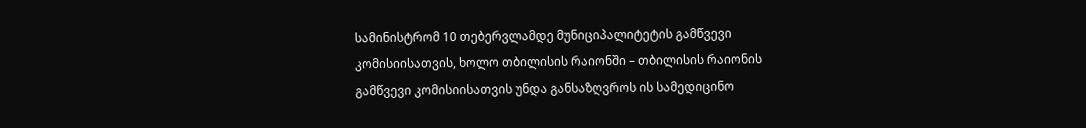სამინისტრომ 10 თებერვლამდე მუნიციპალიტეტის გამწვევი კომისიისათვის, ხოლო თბილისის რაიონში – თბილისის რაიონის გამწვევი კომისიისათვის უნდა განსაზღვროს ის სამედიცინო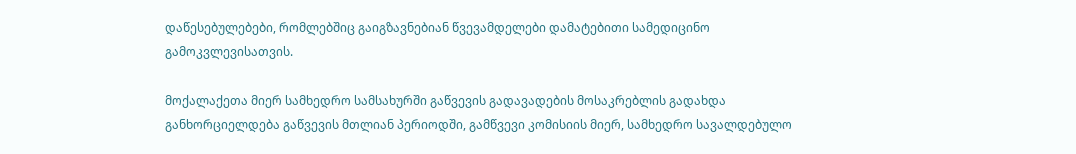დაწესებულებები, რომლებშიც გაიგზავნებიან წვევამდელები დამატებითი სამედიცინო გამოკვლევისათვის.

მოქალაქეთა მიერ სამხედრო სამსახურში გაწვევის გადავადების მოსაკრებლის გადახდა განხორციელდება გაწვევის მთლიან პერიოდში, გამწვევი კომისიის მიერ, სამხედრო სავალდებულო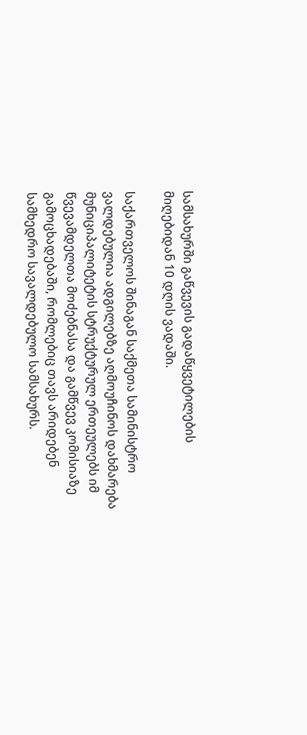სამსახურში გაწვევის გადაწყვეტილების მიღებიდან 10 დღის ვადაში.

საქართველოს შინაგან საქმეთა სამინისტრო ვალდებულია ადგილებზე აღმოუჩინოს დახმარება მუნიციპალიტეტის სტრუქტურულ ერთეულებს იმ წვევამდელთა მოძებნასა და გამწვევ კომისიაზე გამოცხადებაში, რომლებიც თავს არიდებენ სამხედრო სავალდებულო სამსახურს.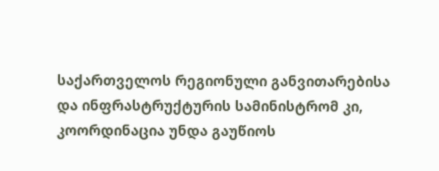საქართველოს რეგიონული განვითარებისა და ინფრასტრუქტურის სამინისტრომ კი, კოორდინაცია უნდა გაუწიოს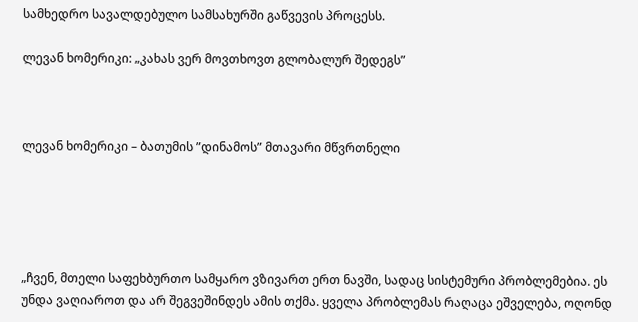სამხედრო სავალდებულო სამსახურში გაწვევის პროცესს.

ლევან ხომერიკი: „კახას ვერ მოვთხოვთ გლობალურ შედეგს”



ლევან ხომერიკი – ბათუმის ”დინამოს” მთავარი მწვრთნელი





„ჩვენ, მთელი საფეხბურთო სამყარო ვზივართ ერთ ნავში, სადაც სისტემური პრობლემებია. ეს უნდა ვაღიაროთ და არ შეგვეშინდეს ამის თქმა. ყველა პრობლემას რაღაცა ეშველება, ოღონდ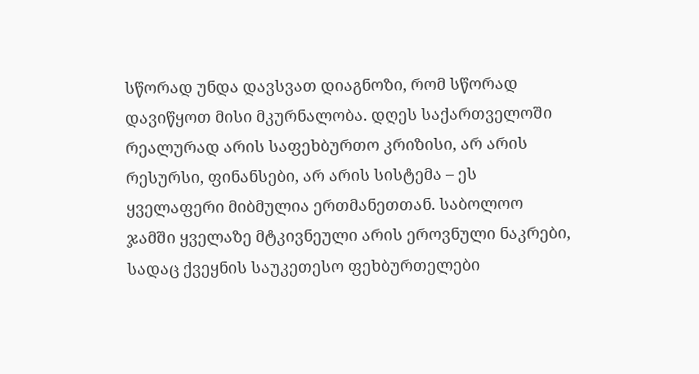სწორად უნდა დავსვათ დიაგნოზი, რომ სწორად დავიწყოთ მისი მკურნალობა. დღეს საქართველოში რეალურად არის საფეხბურთო კრიზისი, არ არის რესურსი, ფინანსები, არ არის სისტემა – ეს ყველაფერი მიბმულია ერთმანეთთან. საბოლოო ჯამში ყველაზე მტკივნეული არის ეროვნული ნაკრები, სადაც ქვეყნის საუკეთესო ფეხბურთელები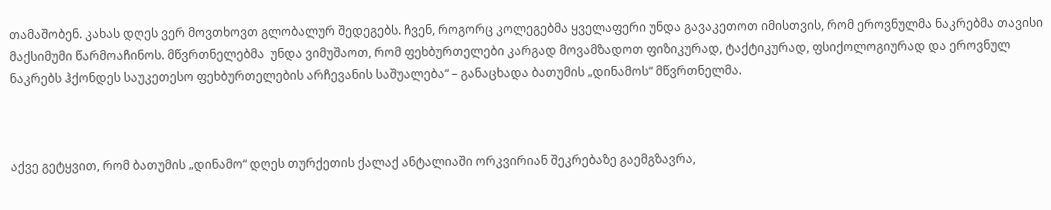თამაშობენ. კახას დღეს ვერ მოვთხოვთ გლობალურ შედეგებს. ჩვენ, როგორც კოლეგებმა ყველაფერი უნდა გავაკეთოთ იმისთვის, რომ ეროვნულმა ნაკრებმა თავისი მაქსიმუმი წარმოაჩინოს. მწვრთნელებმა  უნდა ვიმუშაოთ, რომ ფეხბურთელები კარგად მოვამზადოთ ფიზიკურად, ტაქტიკურად, ფსიქოლოგიურად და ეროვნულ ნაკრებს ჰქონდეს საუკეთესო ფეხბურთელების არჩევანის საშუალება“ – განაცხადა ბათუმის „დინამოს“ მწვრთნელმა.



აქვე გეტყვით, რომ ბათუმის „დინამო“ დღეს თურქეთის ქალაქ ანტალიაში ორკვირიან შეკრებაზე გაემგზავრა,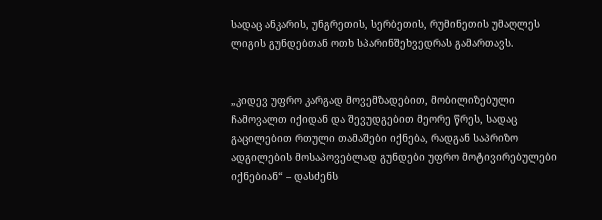სადაც ანკარის, უნგრეთის, სერბეთის, რუმინეთის უმაღლეს ლიგის გუნდებთან ოთხ სპარინშეხვედრას გამართავს.


„კიდევ უფრო კარგად მოვემზადებით, მობილიზებული ჩამოვალთ იქიდან და შევუდგებით მეორე წრეს, სადაც გაცილებით რთული თამაშები იქნება, რადგან საპრიზო ადგილების მოსაპოვებლად გუნდები უფრო მოტივირებულები იქნებიან“ – დასძენს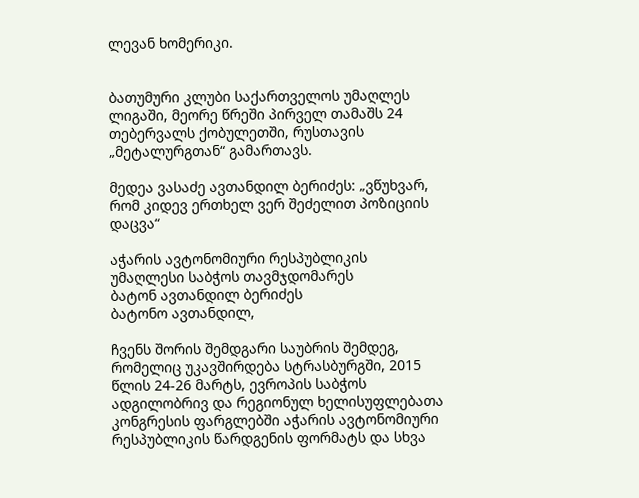ლევან ხომერიკი.


ბათუმური კლუბი საქართველოს უმაღლეს ლიგაში, მეორე წრეში პირველ თამაშს 24 თებერვალს ქობულეთში, რუსთავის „მეტალურგთან“ გამართავს.

მედეა ვასაძე ავთანდილ ბერიძეს: „ვწუხვარ, რომ კიდევ ერთხელ ვერ შეძელით პოზიციის დაცვა“

აჭარის ავტონომიური რესპუბლიკის
უმაღლესი საბჭოს თავმჯდომარეს
ბატონ ავთანდილ ბერიძეს
ბატონო ავთანდილ,

ჩვენს შორის შემდგარი საუბრის შემდეგ, რომელიც უკავშირდება სტრასბურგში, 2015 წლის 24-26 მარტს, ევროპის საბჭოს ადგილობრივ და რეგიონულ ხელისუფლებათა კონგრესის ფარგლებში აჭარის ავტონომიური რესპუბლიკის წარდგენის ფორმატს და სხვა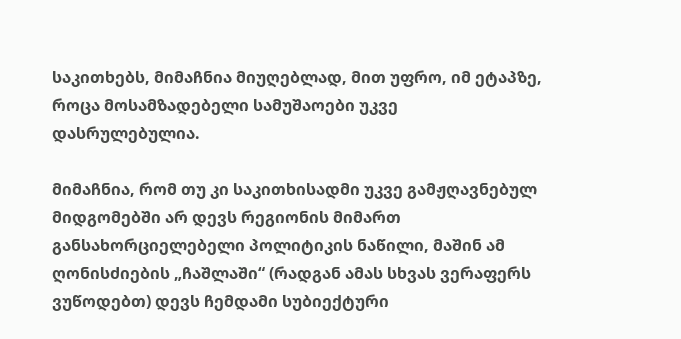საკითხებს, მიმაჩნია მიუღებლად, მით უფრო, იმ ეტაპზე, როცა მოსამზადებელი სამუშაოები უკვე დასრულებულია.

მიმაჩნია, რომ თუ კი საკითხისადმი უკვე გამჟღავნებულ მიდგომებში არ დევს რეგიონის მიმართ განსახორციელებელი პოლიტიკის ნაწილი, მაშინ ამ ღონისძიების „ჩაშლაში“ (რადგან ამას სხვას ვერაფერს ვუწოდებთ) დევს ჩემდამი სუბიექტური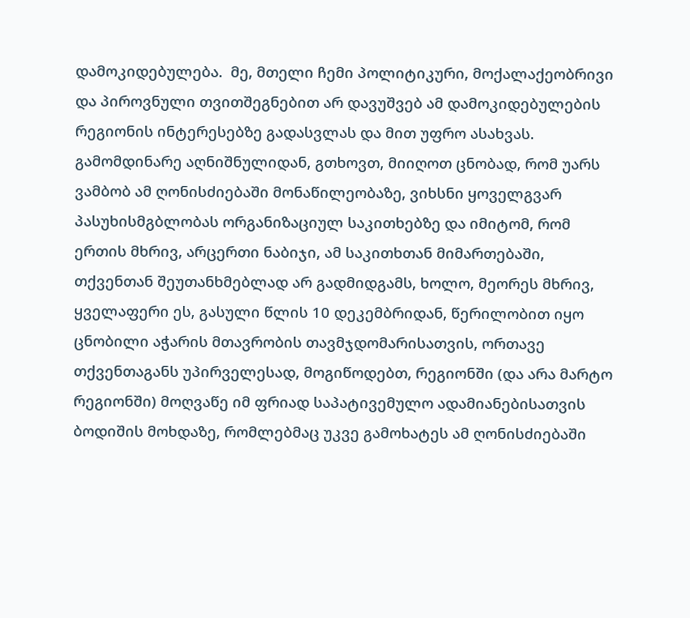დამოკიდებულება.  მე, მთელი ჩემი პოლიტიკური, მოქალაქეობრივი და პიროვნული თვითშეგნებით არ დავუშვებ ამ დამოკიდებულების რეგიონის ინტერესებზე გადასვლას და მით უფრო ასახვას. გამომდინარე აღნიშნულიდან, გთხოვთ, მიიღოთ ცნობად, რომ უარს ვამბობ ამ ღონისძიებაში მონაწილეობაზე, ვიხსნი ყოველგვარ პასუხისმგბლობას ორგანიზაციულ საკითხებზე და იმიტომ, რომ ერთის მხრივ, არცერთი ნაბიჯი, ამ საკითხთან მიმართებაში, თქვენთან შეუთანხმებლად არ გადმიდგამს, ხოლო, მეორეს მხრივ, ყველაფერი ეს, გასული წლის 10 დეკემბრიდან, წერილობით იყო ცნობილი აჭარის მთავრობის თავმჯდომარისათვის, ორთავე თქვენთაგანს უპირველესად, მოგიწოდებთ, რეგიონში (და არა მარტო რეგიონში) მოღვაწე იმ ფრიად საპატივემულო ადამიანებისათვის ბოდიშის მოხდაზე, რომლებმაც უკვე გამოხატეს ამ ღონისძიებაში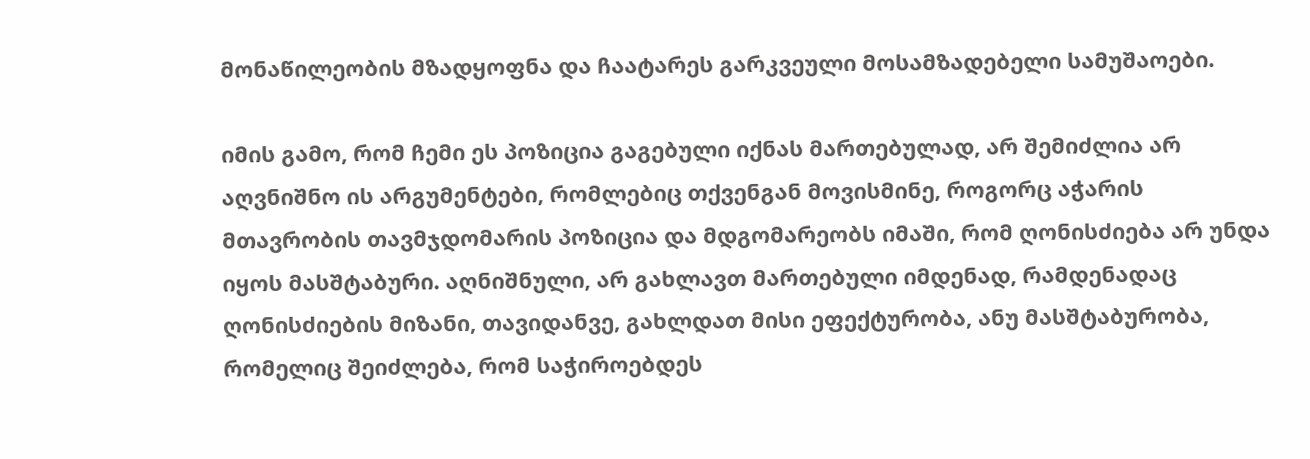მონაწილეობის მზადყოფნა და ჩაატარეს გარკვეული მოსამზადებელი სამუშაოები.

იმის გამო, რომ ჩემი ეს პოზიცია გაგებული იქნას მართებულად, არ შემიძლია არ აღვნიშნო ის არგუმენტები, რომლებიც თქვენგან მოვისმინე, როგორც აჭარის მთავრობის თავმჯდომარის პოზიცია და მდგომარეობს იმაში, რომ ღონისძიება არ უნდა იყოს მასშტაბური. აღნიშნული, არ გახლავთ მართებული იმდენად, რამდენადაც ღონისძიების მიზანი, თავიდანვე, გახლდათ მისი ეფექტურობა, ანუ მასშტაბურობა, რომელიც შეიძლება, რომ საჭიროებდეს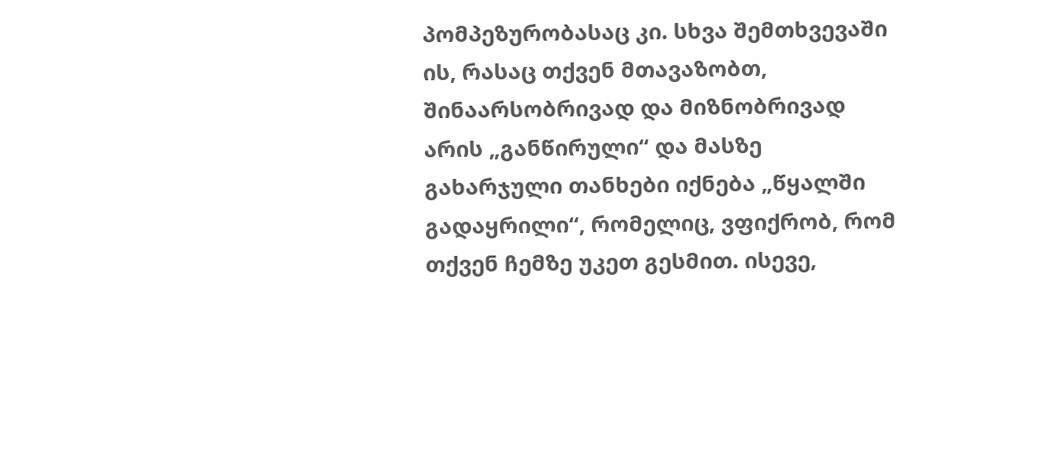პომპეზურობასაც კი. სხვა შემთხვევაში ის, რასაც თქვენ მთავაზობთ, შინაარსობრივად და მიზნობრივად არის „განწირული“ და მასზე გახარჯული თანხები იქნება „წყალში გადაყრილი“, რომელიც, ვფიქრობ, რომ თქვენ ჩემზე უკეთ გესმით. ისევე,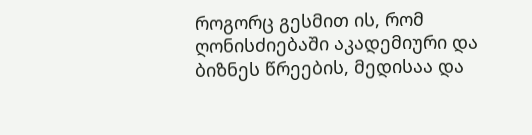როგორც გესმით ის, რომ ღონისძიებაში აკადემიური და ბიზნეს წრეების, მედისაა და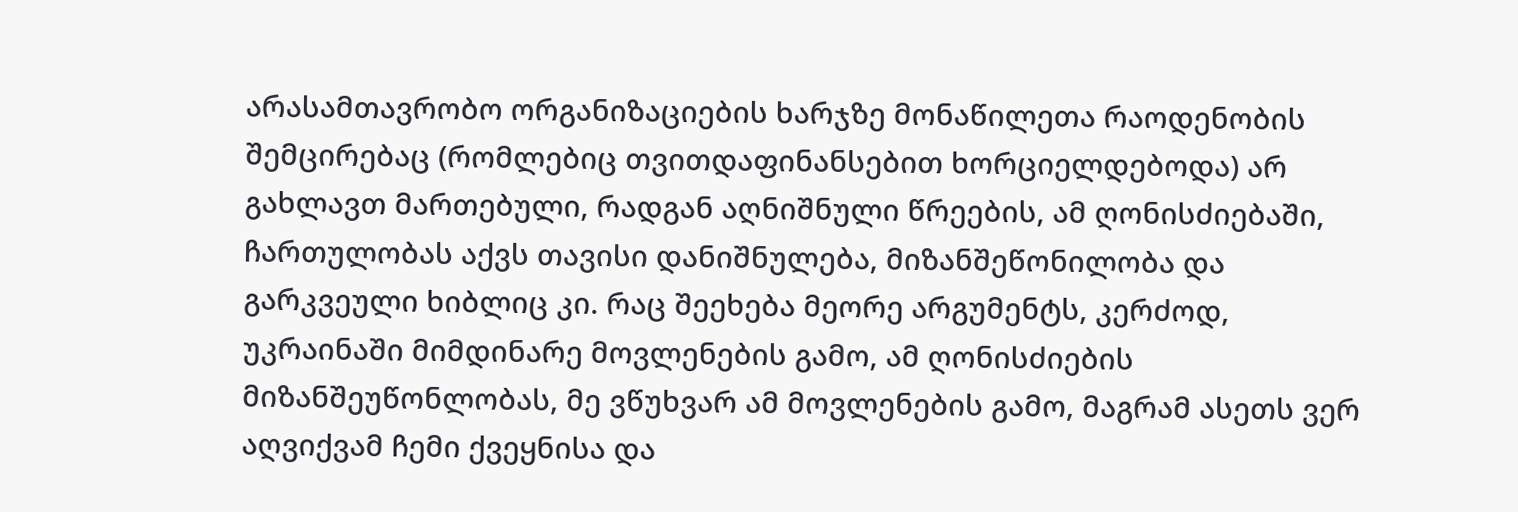არასამთავრობო ორგანიზაციების ხარჯზე მონაწილეთა რაოდენობის შემცირებაც (რომლებიც თვითდაფინანსებით ხორციელდებოდა) არ გახლავთ მართებული, რადგან აღნიშნული წრეების, ამ ღონისძიებაში, ჩართულობას აქვს თავისი დანიშნულება, მიზანშეწონილობა და გარკვეული ხიბლიც კი. რაც შეეხება მეორე არგუმენტს, კერძოდ, უკრაინაში მიმდინარე მოვლენების გამო, ამ ღონისძიების მიზანშეუწონლობას, მე ვწუხვარ ამ მოვლენების გამო, მაგრამ ასეთს ვერ აღვიქვამ ჩემი ქვეყნისა და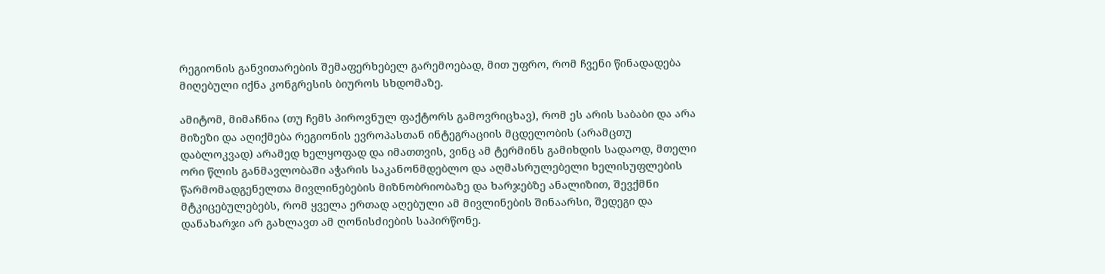რეგიონის განვითარების შემაფერხებელ გარემოებად, მით უფრო, რომ ჩვენი წინადადება მიღებული იქნა კონგრესის ბიუროს სხდომაზე.

ამიტომ, მიმაჩნია (თუ ჩემს პიროვნულ ფაქტორს გამოვრიცხავ), რომ ეს არის საბაბი და არა მიზეზი და აღიქმება რეგიონის ევროპასთან ინტეგრაციის მცდელობის (არამცთუ დაბლოკვად) არამედ ხელყოფად და იმათთვის, ვინც ამ ტერმინს გამიხდის სადაოდ, მთელი ორი წლის განმავლობაში აჭარის საკანონმდებლო და აღმასრულებელი ხელისუფლების წარმომადგენელთა მივლინებების მიზნობრიობაზე და ხარჯებზე ანალიზით, შევქმნი მტკიცებულებებს, რომ ყველა ერთად აღებული ამ მივლინების შინაარსი, შედეგი და დანახარჯი არ გახლავთ ამ ღონისძიების საპირწონე.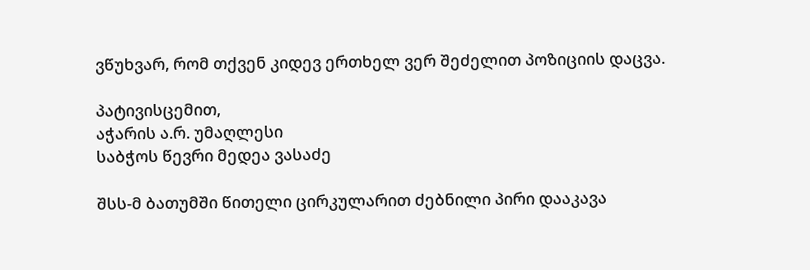ვწუხვარ, რომ თქვენ კიდევ ერთხელ ვერ შეძელით პოზიციის დაცვა.

პატივისცემით,
აჭარის ა.რ. უმაღლესი
საბჭოს წევრი მედეა ვასაძე

შსს-მ ბათუმში წითელი ცირკულარით ძებნილი პირი დააკავა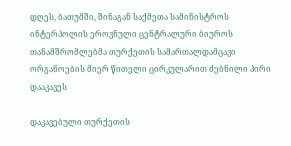დღეს, ბათუმში, შინაგან საქმეთა სამინისტროს ინტერპოლის ეროვნული ცენტრალური ბიუროს თანამშრომლებმა თურქეთის სამართალდამცავი ორგანოების მიერ წითელი ცირკულარით ძებნილი პირი დააკავეს

დაკავებული თურქეთის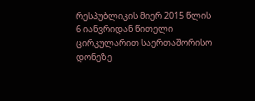რესპუბლიკის მიერ 2015 წლის 6 იანვრიდან წითელი ცირკულარით საერთაშორისო დონეზე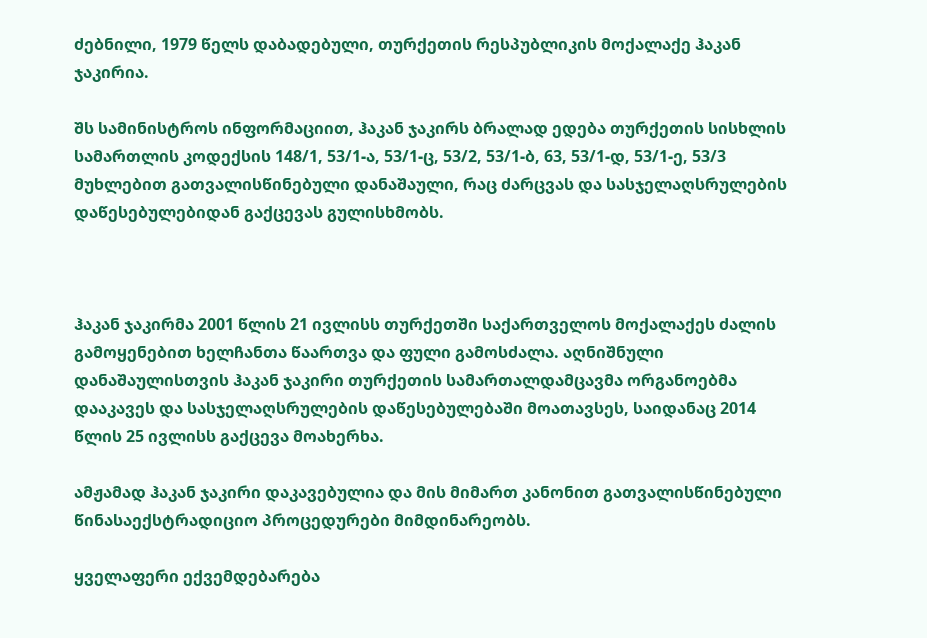ძებნილი, 1979 წელს დაბადებული, თურქეთის რესპუბლიკის მოქალაქე ჰაკან ჯაკირია.

შს სამინისტროს ინფორმაციით, ჰაკან ჯაკირს ბრალად ედება თურქეთის სისხლის სამართლის კოდექსის 148/1, 53/1-ა, 53/1-ც, 53/2, 53/1-ბ, 63, 53/1-დ, 53/1-ე, 53/3 მუხლებით გათვალისწინებული დანაშაული, რაც ძარცვას და სასჯელაღსრულების დაწესებულებიდან გაქცევას გულისხმობს.



ჰაკან ჯაკირმა 2001 წლის 21 ივლისს თურქეთში საქართველოს მოქალაქეს ძალის გამოყენებით ხელჩანთა წაართვა და ფული გამოსძალა. აღნიშნული დანაშაულისთვის ჰაკან ჯაკირი თურქეთის სამართალდამცავმა ორგანოებმა დააკავეს და სასჯელაღსრულების დაწესებულებაში მოათავსეს, საიდანაც 2014 წლის 25 ივლისს გაქცევა მოახერხა.

ამჟამად ჰაკან ჯაკირი დაკავებულია და მის მიმართ კანონით გათვალისწინებული წინასაექსტრადიციო პროცედურები მიმდინარეობს.

ყველაფერი ექვემდებარება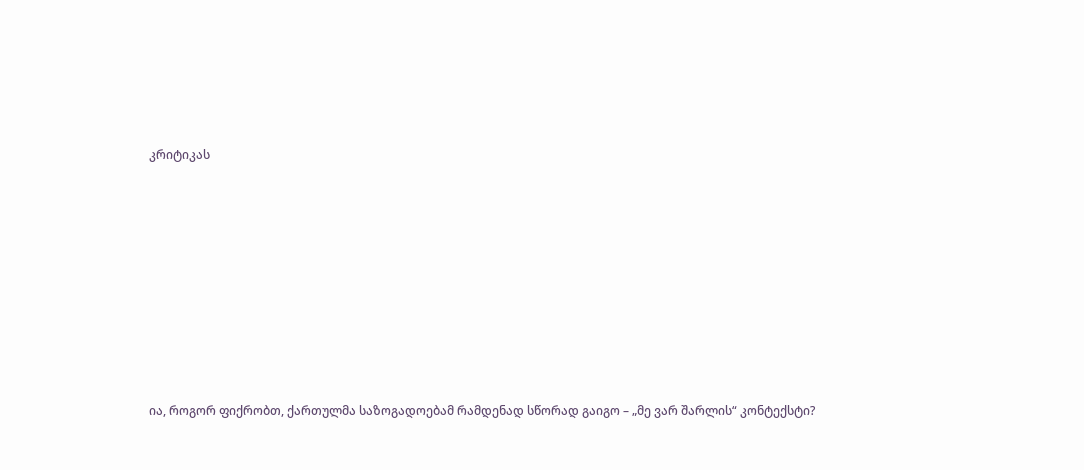კრიტიკას









ია, როგორ ფიქრობთ, ქართულმა საზოგადოებამ რამდენად სწორად გაიგო – „მე ვარ შარლის“ კონტექსტი?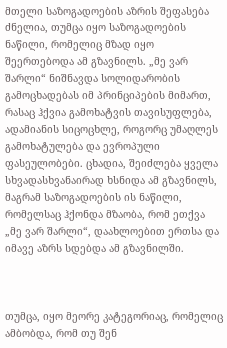მთელი საზოგადოების აზრის შეფასება ძნელია, თუმცა იყო საზოგადოების ნაწილი, რომელიც მზად იყო შეერთებოდა ამ გზავნილს. „მე ვარ შარლი“ ნიშნავდა სოლიდარობის გამოცხადებას იმ პრინციპების მიმართ, რასაც ჰქვია გამოხატვის თავისუფლება, ადამიანის სიცოცხლე, როგორც უმაღლეს გამოხატულება და ევროპული ფასეულობები. ცხადია, შეიძლება ყველა სხვადასხვანაირად ხსნიდა ამ გზავნილს, მაგრამ საზოგადოების ის ნაწილი, რომელსაც ჰქონდა მზაობა, რომ ეთქვა „მე ვარ შარლი“, დაახლოებით ერთსა და იმავე აზრს სდებდა ამ გზავნილში.



თუმცა, იყო მეორე კატეგორიაც, რომელიც ამბობდა, რომ თუ შენ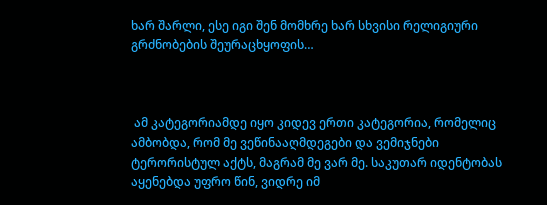ხარ შარლი, ესე იგი შენ მომხრე ხარ სხვისი რელიგიური გრძნობების შეურაცხყოფის…



 ამ კატეგორიამდე იყო კიდევ ერთი კატეგორია, რომელიც ამბობდა, რომ მე ვეწინააღმდეგები და ვემიჯნები ტერორისტულ აქტს, მაგრამ მე ვარ მე. საკუთარ იდენტობას აყენებდა უფრო წინ, ვიდრე იმ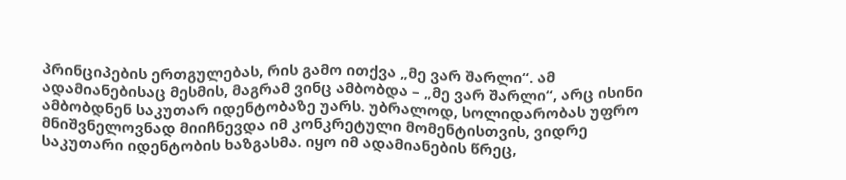პრინციპების ერთგულებას, რის გამო ითქვა „მე ვარ შარლი“. ამ ადამიანებისაც მესმის, მაგრამ ვინც ამბობდა – „მე ვარ შარლი“, არც ისინი ამბობდნენ საკუთარ იდენტობაზე უარს. უბრალოდ, სოლიდარობას უფრო მნიშვნელოვნად მიიჩნევდა იმ კონკრეტული მომენტისთვის, ვიდრე საკუთარი იდენტობის ხაზგასმა. იყო იმ ადამიანების წრეც,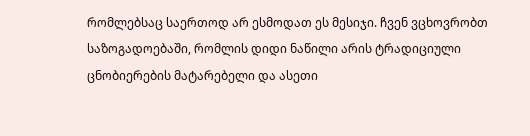რომლებსაც საერთოდ არ ესმოდათ ეს მესიჯი. ჩვენ ვცხოვრობთ საზოგადოებაში, რომლის დიდი ნაწილი არის ტრადიციული ცნობიერების მატარებელი და ასეთი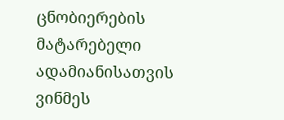ცნობიერების მატარებელი ადამიანისათვის ვინმეს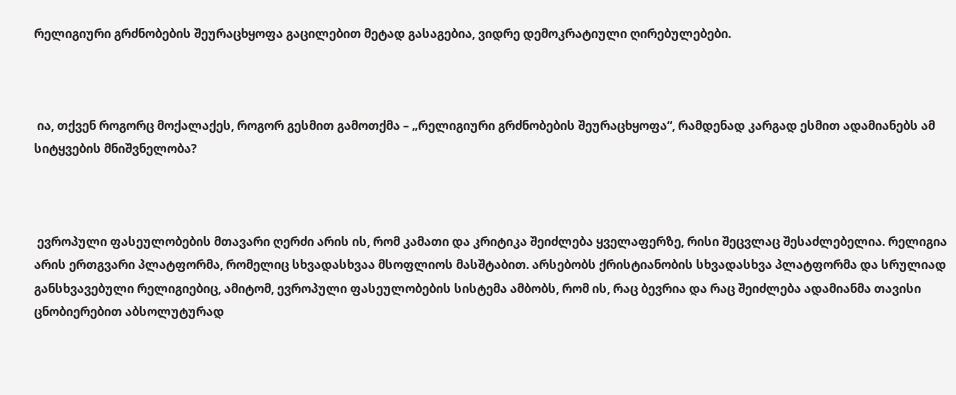რელიგიური გრძნობების შეურაცხყოფა გაცილებით მეტად გასაგებია, ვიდრე დემოკრატიული ღირებულებები.



 ია, თქვენ როგორც მოქალაქეს, როგორ გესმით გამოთქმა – „რელიგიური გრძნობების შეურაცხყოფა“, რამდენად კარგად ესმით ადამიანებს ამ სიტყვების მნიშვნელობა?



 ევროპული ფასეულობების მთავარი ღერძი არის ის, რომ კამათი და კრიტიკა შეიძლება ყველაფერზე, რისი შეცვლაც შესაძლებელია. რელიგია არის ერთგვარი პლატფორმა, რომელიც სხვადასხვაა მსოფლიოს მასშტაბით. არსებობს ქრისტიანობის სხვადასხვა პლატფორმა და სრულიად განსხვავებული რელიგიებიც, ამიტომ, ევროპული ფასეულობების სისტემა ამბობს, რომ ის, რაც ბევრია და რაც შეიძლება ადამიანმა თავისი ცნობიერებით აბსოლუტურად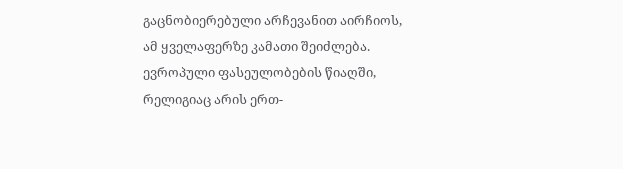გაცნობიერებული არჩევანით აირჩიოს, ამ ყველაფერზე კამათი შეიძლება. ევროპული ფასეულობების წიაღში, რელიგიაც არის ერთ-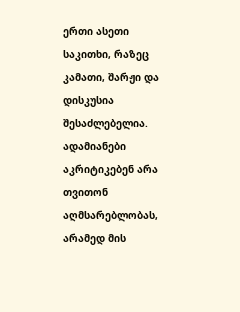ერთი ასეთი საკითხი, რაზეც კამათი, შარჟი და დისკუსია შესაძლებელია. ადამიანები აკრიტიკებენ არა თვითონ აღმსარებლობას, არამედ მის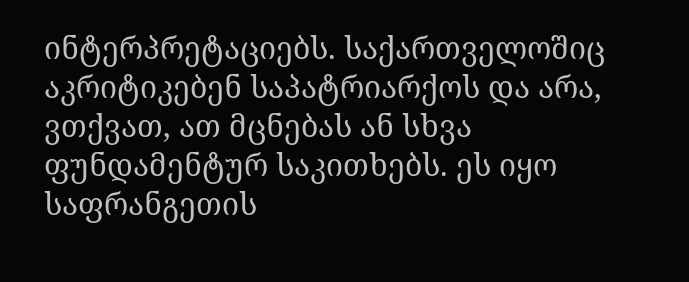ინტერპრეტაციებს. საქართველოშიც აკრიტიკებენ საპატრიარქოს და არა, ვთქვათ, ათ მცნებას ან სხვა ფუნდამენტურ საკითხებს. ეს იყო საფრანგეთის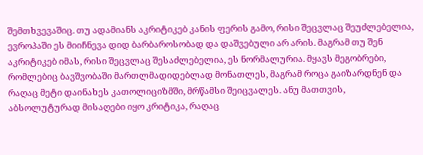შემთხვევაშიც. თუ ადამიანს აკრიტიკებ კანის ფერის გამო, რისი შეცვლაც შეუძლებელია, ევროპაში ეს მიიჩნევა დიდ ბარბაროსობად და დაშვებული არ არის. მაგრამ თუ შენ აკრიტიკებ იმას, რისი შეცვლაც შესაძლებელია, ეს ნორმალურია. მყავს მეგობრები, რომლებიც ბავშვობაში მართლმადიდებლად მონათლეს, მაგრამ როცა გაიზარდნენ და რაღაც მეტი დაინახეს კათოლიციზმში, მრწამსი შეიცვალეს. ანუ მათთვის, აბსოლუტურად მისაღები იყო კრიტიკა, რაღაც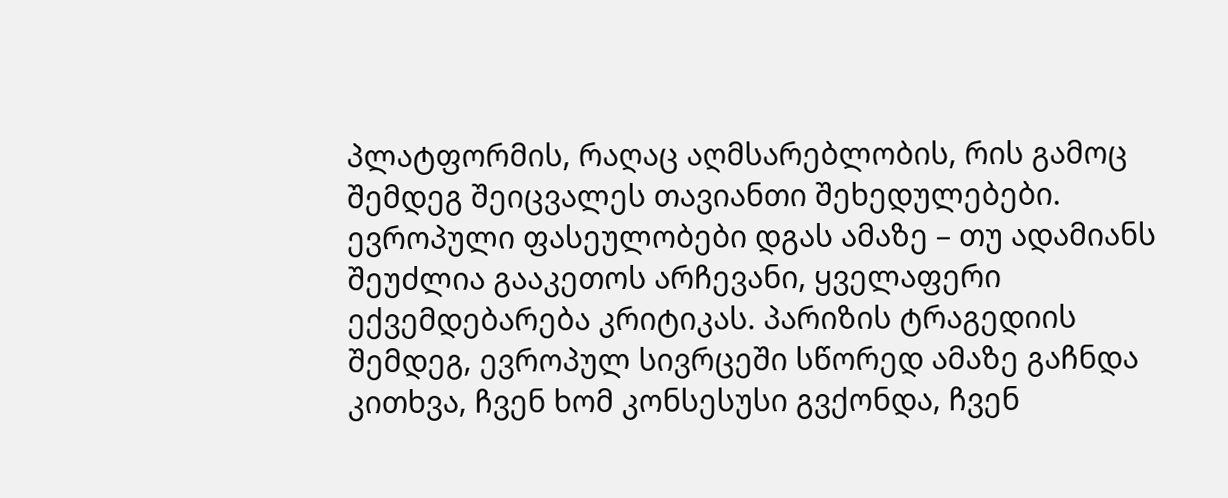პლატფორმის, რაღაც აღმსარებლობის, რის გამოც შემდეგ შეიცვალეს თავიანთი შეხედულებები. ევროპული ფასეულობები დგას ამაზე – თუ ადამიანს შეუძლია გააკეთოს არჩევანი, ყველაფერი ექვემდებარება კრიტიკას. პარიზის ტრაგედიის შემდეგ, ევროპულ სივრცეში სწორედ ამაზე გაჩნდა კითხვა, ჩვენ ხომ კონსესუსი გვქონდა, ჩვენ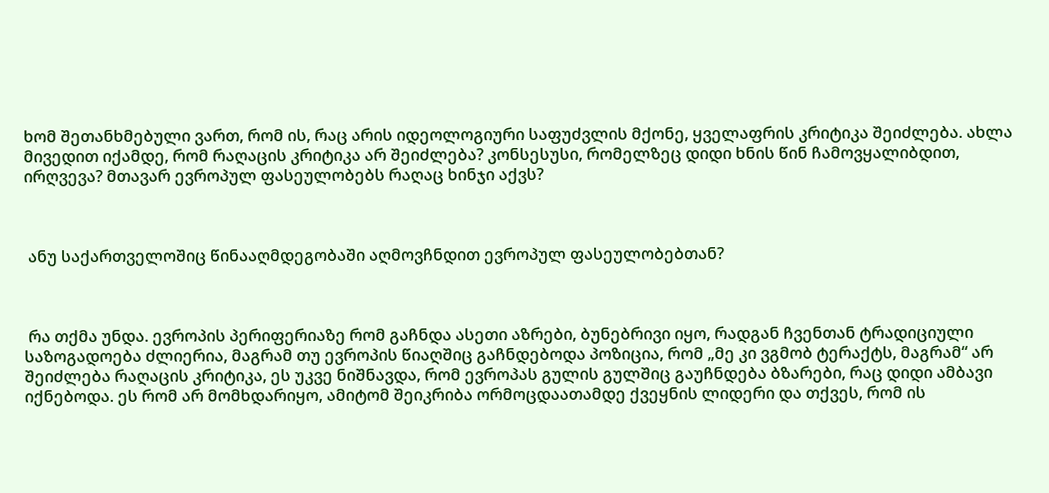ხომ შეთანხმებული ვართ, რომ ის, რაც არის იდეოლოგიური საფუძვლის მქონე, ყველაფრის კრიტიკა შეიძლება. ახლა მივედით იქამდე, რომ რაღაცის კრიტიკა არ შეიძლება? კონსესუსი, რომელზეც დიდი ხნის წინ ჩამოვყალიბდით, ირღვევა? მთავარ ევროპულ ფასეულობებს რაღაც ხინჯი აქვს?



 ანუ საქართველოშიც წინააღმდეგობაში აღმოვჩნდით ევროპულ ფასეულობებთან?



 რა თქმა უნდა. ევროპის პერიფერიაზე რომ გაჩნდა ასეთი აზრები, ბუნებრივი იყო, რადგან ჩვენთან ტრადიციული საზოგადოება ძლიერია, მაგრამ თუ ევროპის წიაღშიც გაჩნდებოდა პოზიცია, რომ „მე კი ვგმობ ტერაქტს, მაგრამ“ არ შეიძლება რაღაცის კრიტიკა, ეს უკვე ნიშნავდა, რომ ევროპას გულის გულშიც გაუჩნდება ბზარები, რაც დიდი ამბავი იქნებოდა. ეს რომ არ მომხდარიყო, ამიტომ შეიკრიბა ორმოცდაათამდე ქვეყნის ლიდერი და თქვეს, რომ ის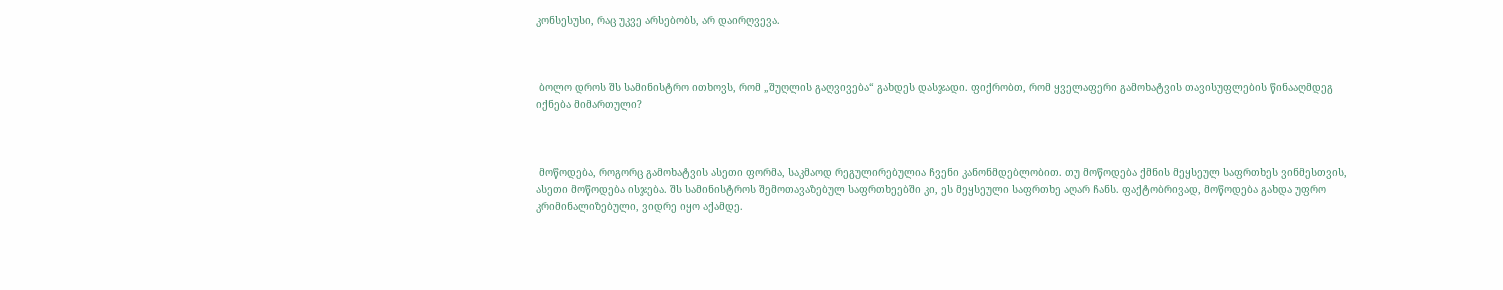კონსესუსი, რაც უკვე არსებობს, არ დაირღვევა.



 ბოლო დროს შს სამინისტრო ითხოვს, რომ „შუღლის გაღვივება“ გახდეს დასჯადი. ფიქრობთ, რომ ყველაფერი გამოხატვის თავისუფლების წინააღმდეგ იქნება მიმართული?



 მოწოდება, როგორც გამოხატვის ასეთი ფორმა, საკმაოდ რეგულირებულია ჩვენი კანონმდებლობით. თუ მოწოდება ქმნის მეყსეულ საფრთხეს ვინმესთვის, ასეთი მოწოდება ისჯება. შს სამინისტროს შემოთავაზებულ საფრთხეებში კი, ეს მეყსეული საფრთხე აღარ ჩანს. ფაქტობრივად, მოწოდება გახდა უფრო კრიმინალიზებული, ვიდრე იყო აქამდე.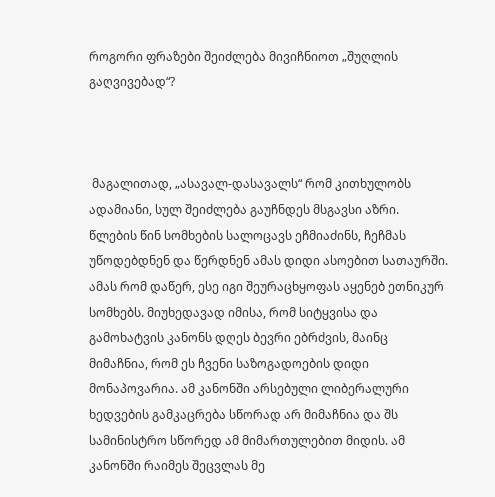როგორი ფრაზები შეიძლება მივიჩნიოთ „შუღლის გაღვივებად“?



 მაგალითად, „ასავალ-დასავალს“ რომ კითხულობს ადამიანი, სულ შეიძლება გაუჩნდეს მსგავსი აზრი. წლების წინ სომხების სალოცავს ეჩმიაძინს, ჩეჩმას უწოდებდნენ და წერდნენ ამას დიდი ასოებით სათაურში. ამას რომ დაწერ, ესე იგი შეურაცხყოფას აყენებ ეთნიკურ სომხებს. მიუხედავად იმისა, რომ სიტყვისა და გამოხატვის კანონს დღეს ბევრი ებრძვის, მაინც მიმაჩნია, რომ ეს ჩვენი საზოგადოების დიდი მონაპოვარია. ამ კანონში არსებული ლიბერალური ხედვების გამკაცრება სწორად არ მიმაჩნია და შს სამინისტრო სწორედ ამ მიმართულებით მიდის. ამ კანონში რაიმეს შეცვლას მე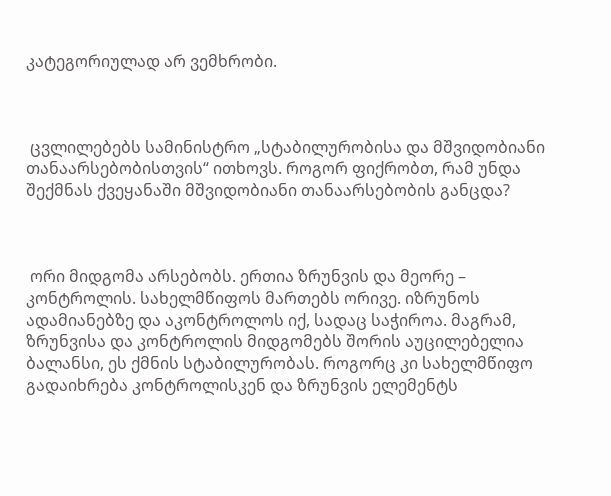კატეგორიულად არ ვემხრობი.



 ცვლილებებს სამინისტრო „სტაბილურობისა და მშვიდობიანი თანაარსებობისთვის“ ითხოვს. როგორ ფიქრობთ, რამ უნდა შექმნას ქვეყანაში მშვიდობიანი თანაარსებობის განცდა?



 ორი მიდგომა არსებობს. ერთია ზრუნვის და მეორე – კონტროლის. სახელმწიფოს მართებს ორივე. იზრუნოს ადამიანებზე და აკონტროლოს იქ, სადაც საჭიროა. მაგრამ, ზრუნვისა და კონტროლის მიდგომებს შორის აუცილებელია ბალანსი, ეს ქმნის სტაბილურობას. როგორც კი სახელმწიფო გადაიხრება კონტროლისკენ და ზრუნვის ელემენტს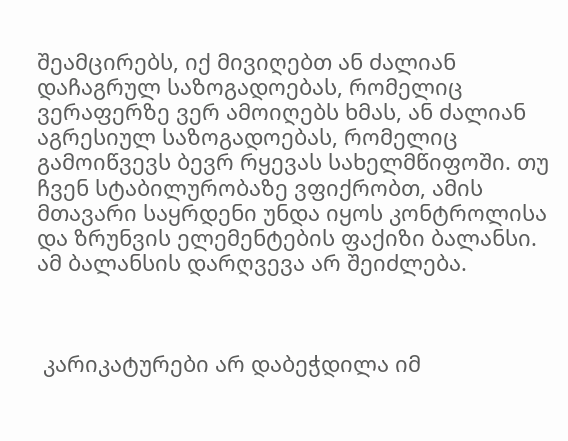შეამცირებს, იქ მივიღებთ ან ძალიან დაჩაგრულ საზოგადოებას, რომელიც ვერაფერზე ვერ ამოიღებს ხმას, ან ძალიან აგრესიულ საზოგადოებას, რომელიც გამოიწვევს ბევრ რყევას სახელმწიფოში. თუ ჩვენ სტაბილურობაზე ვფიქრობთ, ამის მთავარი საყრდენი უნდა იყოს კონტროლისა და ზრუნვის ელემენტების ფაქიზი ბალანსი. ამ ბალანსის დარღვევა არ შეიძლება.



 კარიკატურები არ დაბეჭდილა იმ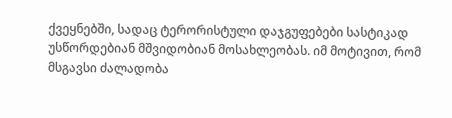ქვეყნებში, სადაც ტერორისტული დაჯგუფებები სასტიკად უსწორდებიან მშვიდობიან მოსახლეობას. იმ მოტივით, რომ მსგავსი ძალადობა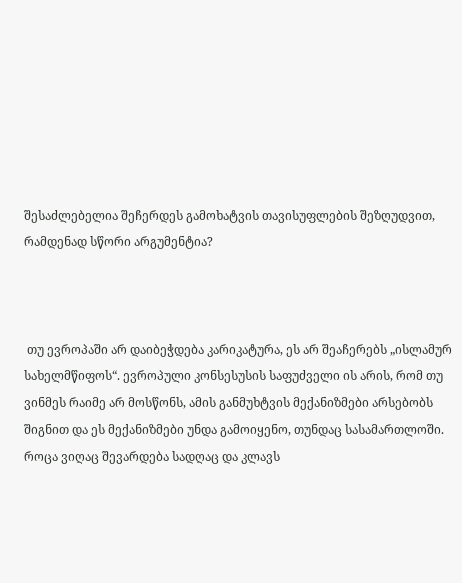შესაძლებელია შეჩერდეს გამოხატვის თავისუფლების შეზღუდვით, რამდენად სწორი არგუმენტია?



 თუ ევროპაში არ დაიბეჭდება კარიკატურა, ეს არ შეაჩერებს „ისლამურ სახელმწიფოს“. ევროპული კონსესუსის საფუძველი ის არის, რომ თუ ვინმეს რაიმე არ მოსწონს, ამის განმუხტვის მექანიზმები არსებობს შიგნით და ეს მექანიზმები უნდა გამოიყენო, თუნდაც სასამართლოში. როცა ვიღაც შევარდება სადღაც და კლავს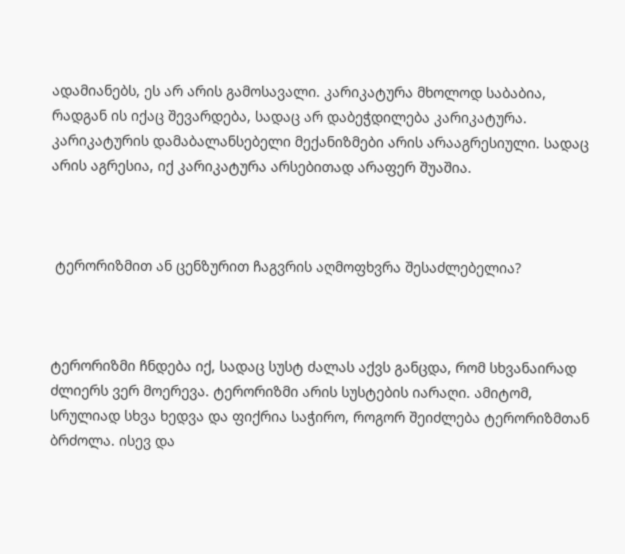ადამიანებს, ეს არ არის გამოსავალი. კარიკატურა მხოლოდ საბაბია, რადგან ის იქაც შევარდება, სადაც არ დაბეჭდილება კარიკატურა. კარიკატურის დამაბალანსებელი მექანიზმები არის არააგრესიული. სადაც არის აგრესია, იქ კარიკატურა არსებითად არაფერ შუაშია.



 ტერორიზმით ან ცენზურით ჩაგვრის აღმოფხვრა შესაძლებელია?



ტერორიზმი ჩნდება იქ, სადაც სუსტ ძალას აქვს განცდა, რომ სხვანაირად ძლიერს ვერ მოერევა. ტერორიზმი არის სუსტების იარაღი. ამიტომ, სრულიად სხვა ხედვა და ფიქრია საჭირო, როგორ შეიძლება ტერორიზმთან ბრძოლა. ისევ და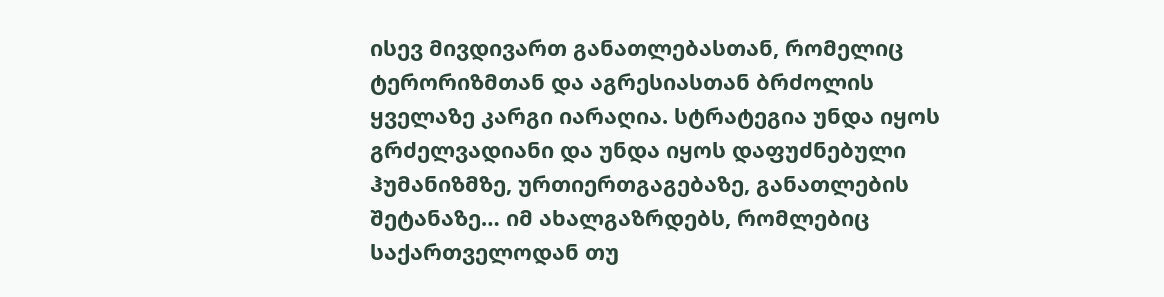ისევ მივდივართ განათლებასთან, რომელიც ტერორიზმთან და აგრესიასთან ბრძოლის ყველაზე კარგი იარაღია. სტრატეგია უნდა იყოს გრძელვადიანი და უნდა იყოს დაფუძნებული ჰუმანიზმზე, ურთიერთგაგებაზე, განათლების შეტანაზე… იმ ახალგაზრდებს, რომლებიც საქართველოდან თუ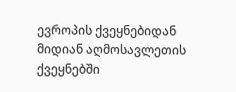ევროპის ქვეყნებიდან მიდიან აღმოსავლეთის ქვეყნებში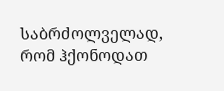საბრძოლველად, რომ ჰქონოდათ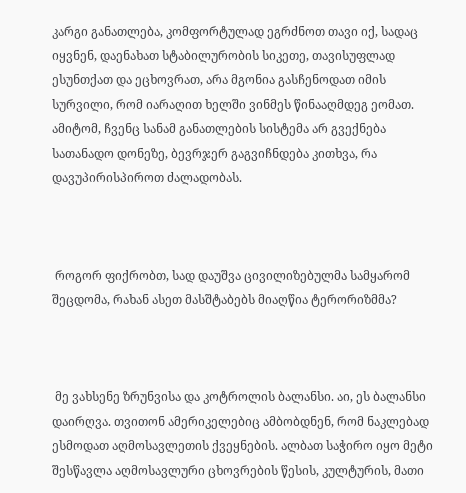კარგი განათლება, კომფორტულად ეგრძნოთ თავი იქ, სადაც იყვნენ, დაენახათ სტაბილურობის სიკეთე, თავისუფლად ესუნთქათ და ეცხოვრათ, არა მგონია გასჩენოდათ იმის სურვილი, რომ იარაღით ხელში ვინმეს წინააღმდეგ ეომათ. ამიტომ, ჩვენც სანამ განათლების სისტემა არ გვექნება სათანადო დონეზე, ბევრჯერ გაგვიჩნდება კითხვა, რა დავუპირისპიროთ ძალადობას.



 როგორ ფიქრობთ, სად დაუშვა ცივილიზებულმა სამყარომ შეცდომა, რახან ასეთ მასშტაბებს მიაღწია ტერორიზმმა?



 მე ვახსენე ზრუნვისა და კოტროლის ბალანსი. აი, ეს ბალანსი დაირღვა. თვითონ ამერიკელებიც ამბობდნენ, რომ ნაკლებად ესმოდათ აღმოსავლეთის ქვეყნების. ალბათ საჭირო იყო მეტი შესწავლა აღმოსავლური ცხოვრების წესის, კულტურის, მათი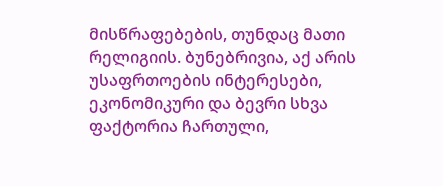მისწრაფებების, თუნდაც მათი რელიგიის. ბუნებრივია, აქ არის უსაფრთოების ინტერესები, ეკონომიკური და ბევრი სხვა ფაქტორია ჩართული,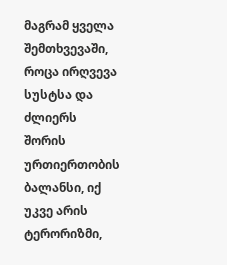მაგრამ ყველა შემთხვევაში, როცა ირღვევა სუსტსა და ძლიერს შორის ურთიერთობის ბალანსი, იქ უკვე არის ტერორიზმი,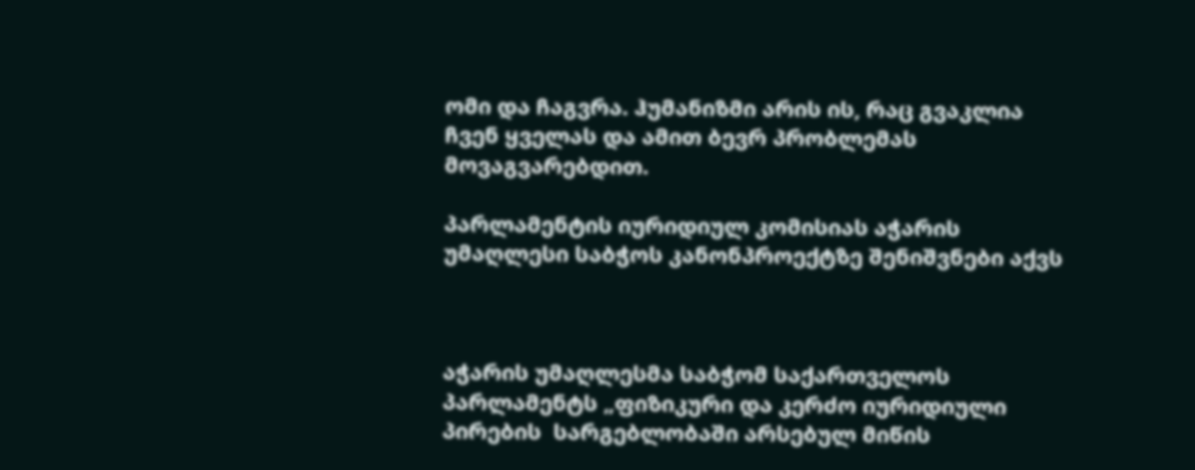ომი და ჩაგვრა. ჰუმანიზმი არის ის, რაც გვაკლია ჩვენ ყველას და ამით ბევრ პრობლემას მოვაგვარებდით.

პარლამენტის იურიდიულ კომისიას აჭარის უმაღლესი საბჭოს კანონპროექტზე შენიშვნები აქვს



აჭარის უმაღლესმა საბჭომ საქართველოს პარლამენტს „ფიზიკური და კერძო იურიდიული პირების  სარგებლობაში არსებულ მიწის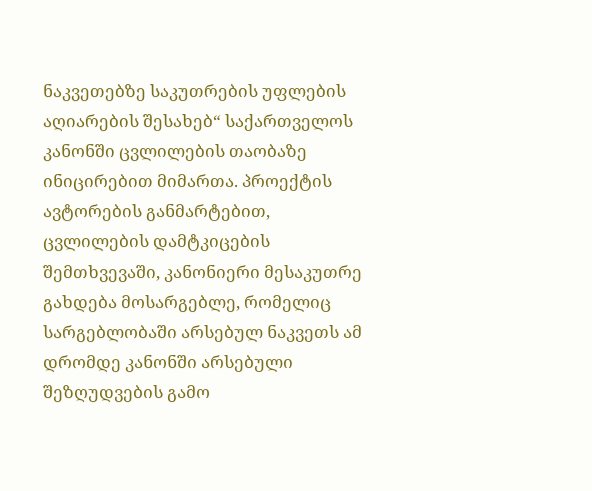ნაკვეთებზე საკუთრების უფლების აღიარების შესახებ“ საქართველოს კანონში ცვლილების თაობაზე ინიცირებით მიმართა. პროექტის ავტორების განმარტებით, ცვლილების დამტკიცების შემთხვევაში, კანონიერი მესაკუთრე გახდება მოსარგებლე, რომელიც სარგებლობაში არსებულ ნაკვეთს ამ დრომდე კანონში არსებული შეზღუდვების გამო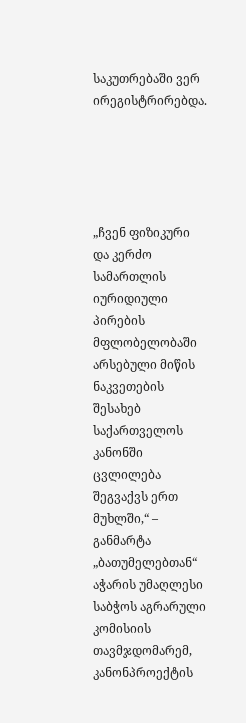საკუთრებაში ვერ ირეგისტრირებდა.





„ჩვენ ფიზიკური და კერძო სამართლის იურიდიული პირების მფლობელობაში არსებული მიწის ნაკვეთების შესახებ საქართველოს კანონში ცვლილება შეგვაქვს ერთ მუხლში,“ – განმარტა „ბათუმელებთან“ აჭარის უმაღლესი საბჭოს აგრარული კომისიის თავმჯდომარემ, კანონპროექტის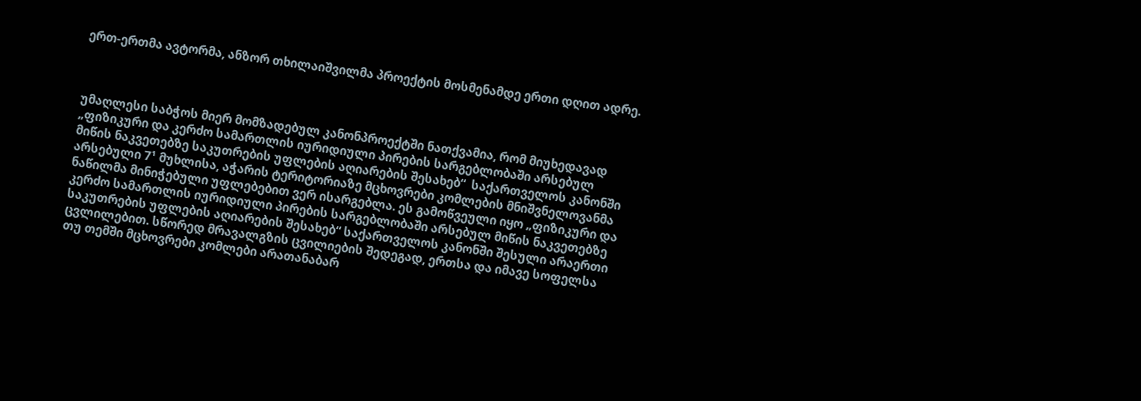ერთ-ერთმა ავტორმა, ანზორ თხილაიშვილმა პროექტის მოსმენამდე ერთი დღით ადრე.



უმაღლესი საბჭოს მიერ მომზადებულ კანონპროექტში ნათქვამია, რომ მიუხედავად „ფიზიკური და კერძო სამართლის იურიდიული პირების სარგებლობაში არსებულ მიწის ნაკვეთებზე საკუთრების უფლების აღიარების შესახებ“  საქართველოს კანონში არსებული 7¹ მუხლისა, აჭარის ტერიტორიაზე მცხოვრები კომლების მნიშვნელოვანმა ნაწილმა მინიჭებული უფლებებით ვერ ისარგებლა. ეს გამოწვეული იყო „ფიზიკური და კერძო სამართლის იურიდიული პირების სარგებლობაში არსებულ მიწის ნაკვეთებზე საკუთრების უფლების აღიარების შესახებ“ საქართველოს კანონში შესული არაერთი ცვლილებით. სწორედ მრავალგზის ცვილიების შედეგად, ერთსა და იმავე სოფელსა თუ თემში მცხოვრები კომლები არათანაბარ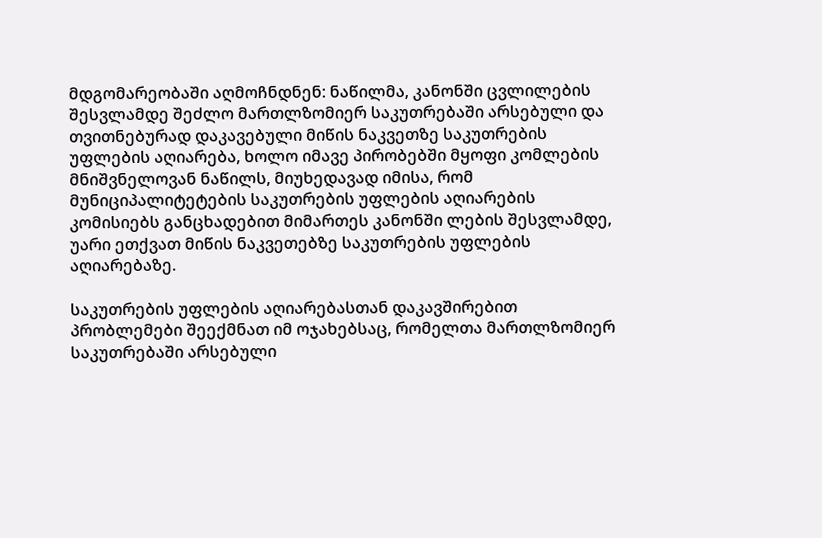მდგომარეობაში აღმოჩნდნენ: ნაწილმა, კანონში ცვლილების შესვლამდე შეძლო მართლზომიერ საკუთრებაში არსებული და თვითნებურად დაკავებული მიწის ნაკვეთზე საკუთრების უფლების აღიარება, ხოლო იმავე პირობებში მყოფი კომლების მნიშვნელოვან ნაწილს, მიუხედავად იმისა, რომ მუნიციპალიტეტების საკუთრების უფლების აღიარების კომისიებს განცხადებით მიმართეს კანონში ლების შესვლამდე, უარი ეთქვათ მიწის ნაკვეთებზე საკუთრების უფლების აღიარებაზე.

საკუთრების უფლების აღიარებასთან დაკავშირებით პრობლემები შეექმნათ იმ ოჯახებსაც, რომელთა მართლზომიერ საკუთრებაში არსებული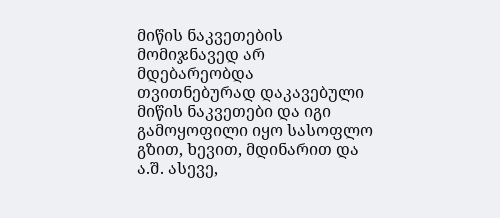მიწის ნაკვეთების მომიჯნავედ არ მდებარეობდა თვითნებურად დაკავებული მიწის ნაკვეთები და იგი გამოყოფილი იყო სასოფლო გზით, ხევით, მდინარით და ა.შ. ასევე,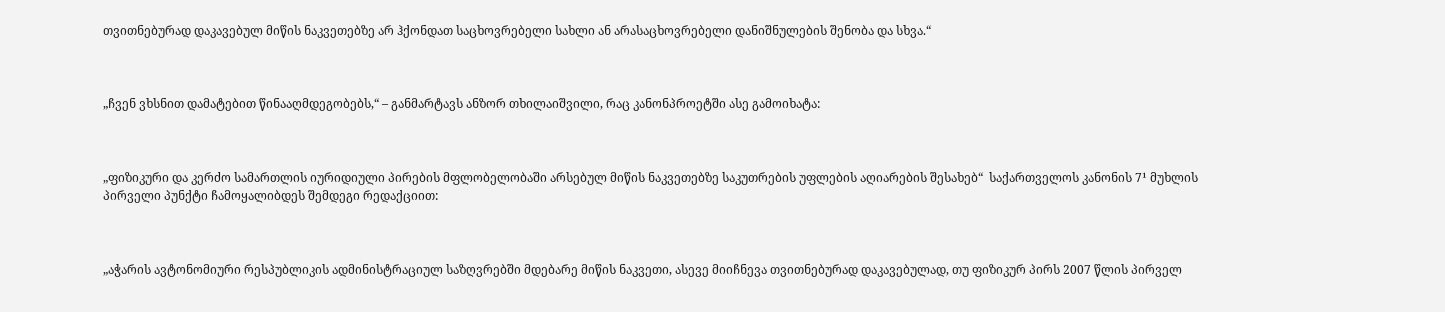თვითნებურად დაკავებულ მიწის ნაკვეთებზე არ ჰქონდათ საცხოვრებელი სახლი ან არასაცხოვრებელი დანიშნულების შენობა და სხვა.“



„ჩვენ ვხსნით დამატებით წინააღმდეგობებს,“ – განმარტავს ანზორ თხილაიშვილი, რაც კანონპროეტში ასე გამოიხატა:



„ფიზიკური და კერძო სამართლის იურიდიული პირების მფლობელობაში არსებულ მიწის ნაკვეთებზე საკუთრების უფლების აღიარების შესახებ“  საქართველოს კანონის 7¹ მუხლის პირველი პუნქტი ჩამოყალიბდეს შემდეგი რედაქციით:



„აჭარის ავტონომიური რესპუბლიკის ადმინისტრაციულ საზღვრებში მდებარე მიწის ნაკვეთი, ასევე მიიჩნევა თვითნებურად დაკავებულად, თუ ფიზიკურ პირს 2007 წლის პირველ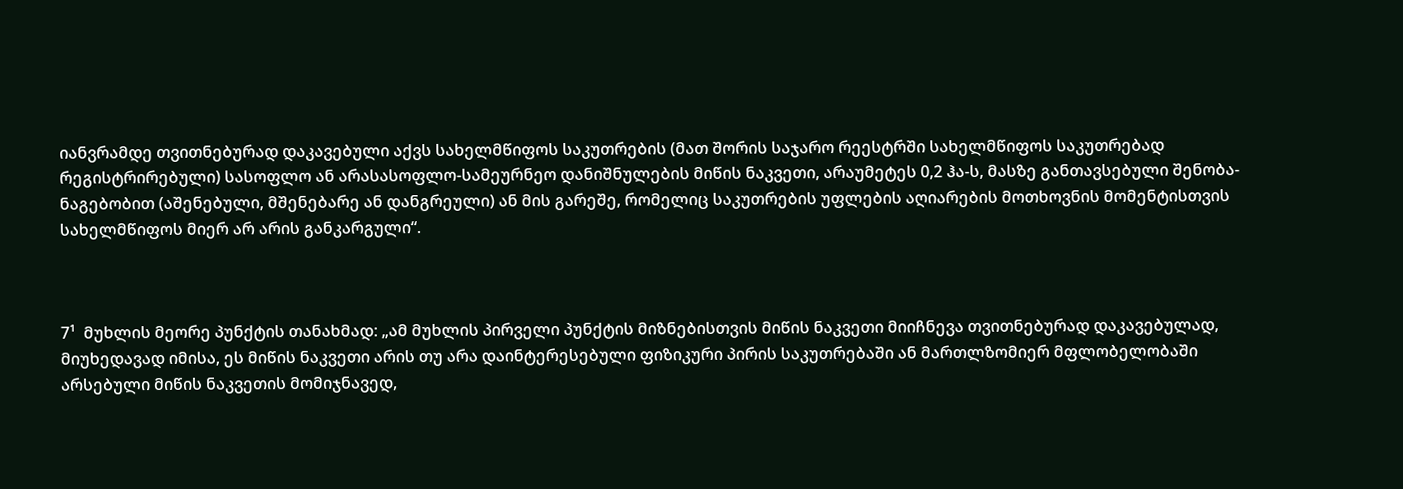იანვრამდე თვითნებურად დაკავებული აქვს სახელმწიფოს საკუთრების (მათ შორის საჯარო რეესტრში სახელმწიფოს საკუთრებად რეგისტრირებული) სასოფლო ან არასასოფლო-სამეურნეო დანიშნულების მიწის ნაკვეთი, არაუმეტეს 0,2 ჰა-ს, მასზე განთავსებული შენობა-ნაგებობით (აშენებული, მშენებარე ან დანგრეული) ან მის გარეშე, რომელიც საკუთრების უფლების აღიარების მოთხოვნის მომენტისთვის სახელმწიფოს მიერ არ არის განკარგული“.



7¹  მუხლის მეორე პუნქტის თანახმად: „ამ მუხლის პირველი პუნქტის მიზნებისთვის მიწის ნაკვეთი მიიჩნევა თვითნებურად დაკავებულად, მიუხედავად იმისა, ეს მიწის ნაკვეთი არის თუ არა დაინტერესებული ფიზიკური პირის საკუთრებაში ან მართლზომიერ მფლობელობაში არსებული მიწის ნაკვეთის მომიჯნავედ,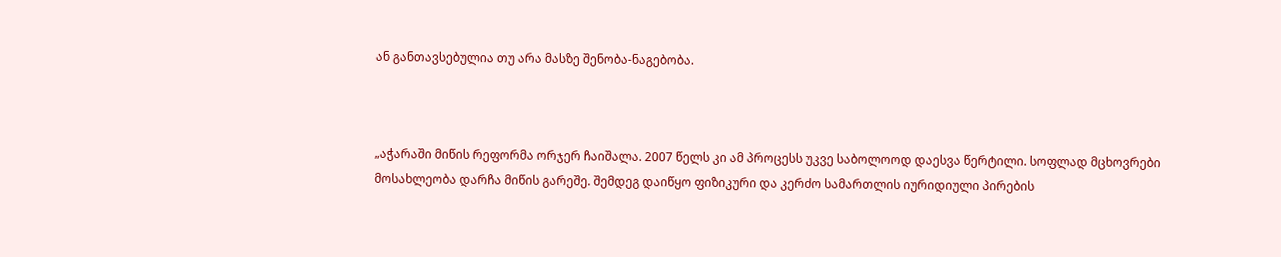ან განთავსებულია თუ არა მასზე შენობა-ნაგებობა.



„აჭარაში მიწის რეფორმა ორჯერ ჩაიშალა. 2007 წელს კი ამ პროცესს უკვე საბოლოოდ დაესვა წერტილი. სოფლად მცხოვრები მოსახლეობა დარჩა მიწის გარეშე. შემდეგ დაიწყო ფიზიკური და კერძო სამართლის იურიდიული პირების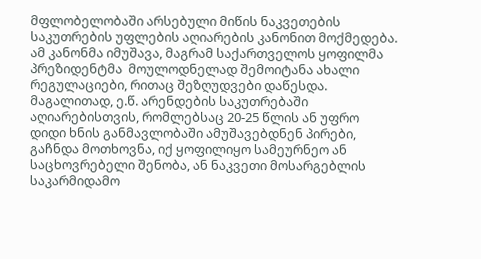მფლობელობაში არსებული მიწის ნაკვეთების საკუთრების უფლების აღიარების კანონით მოქმედება. ამ კანონმა იმუშავა, მაგრამ საქართველოს ყოფილმა პრეზიდენტმა  მოულოდნელად შემოიტანა ახალი რეგულაციები, რითაც შეზღუდვები დაწესდა. მაგალითად, ე.წ. არენდების საკუთრებაში აღიარებისთვის, რომლებსაც 20-25 წლის ან უფრო დიდი ხნის განმავლობაში ამუშავებდნენ პირები, გაჩნდა მოთხოვნა, იქ ყოფილიყო სამეურნეო ან საცხოვრებელი შენობა, ან ნაკვეთი მოსარგებლის საკარმიდამო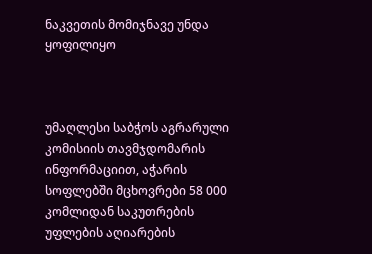ნაკვეთის მომიჯნავე უნდა ყოფილიყო



უმაღლესი საბჭოს აგრარული კომისიის თავმჯდომარის ინფორმაციით, აჭარის სოფლებში მცხოვრები 58 000 კომლიდან საკუთრების უფლების აღიარების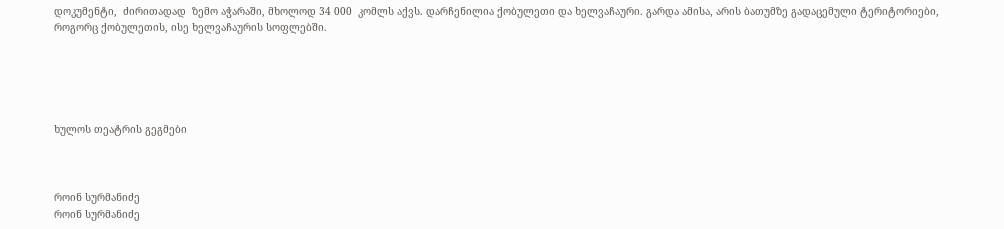დოკუმენტი,  ძირითადად  ზემო აჭარაში, მხოლოდ 34 000  კომლს აქვს. დარჩენილია ქობულეთი და ხელვაჩაური. გარდა ამისა, არის ბათუმზე გადაცემული ტერიტორიები, როგორც ქობულეთის, ისე ხელვაჩაურის სოფლებში.





ხულოს თეატრის გეგმები



როინ სურმანიძე
როინ სურმანიძე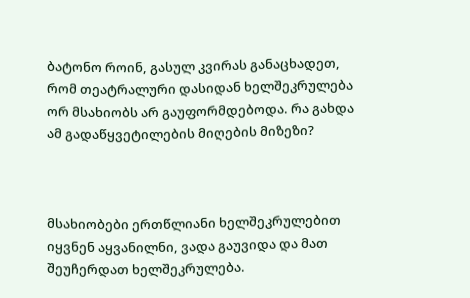ბატონო როინ, გასულ კვირას განაცხადეთ, რომ თეატრალური დასიდან ხელშეკრულება ორ მსახიობს არ გაუფორმდებოდა. რა გახდა ამ გადაწყვეტილების მიღების მიზეზი?



მსახიობები ერთწლიანი ხელშეკრულებით იყვნენ აყვანილნი, ვადა გაუვიდა და მათ შეუჩერდათ ხელშეკრულება.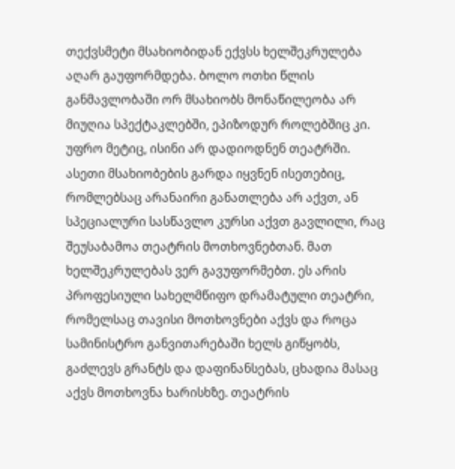თექვსმეტი მსახიობიდან ექვსს ხელშეკრულება აღარ გაუფორმდება. ბოლო ოთხი წლის განმავლობაში ორ მსახიობს მონაწილეობა არ მიუღია სპექტაკლებში, ეპიზოდურ როლებშიც კი. უფრო მეტიც, ისინი არ დადიოდნენ თეატრში. ასეთი მსახიობების გარდა იყვნენ ისეთებიც, რომლებსაც არანაირი განათლება არ აქვთ, ან სპეციალური სასწავლო კურსი აქვთ გავლილი, რაც შეუსაბამოა თეატრის მოთხოვნებთან. მათ ხელშეკრულებას ვერ გავუფორმებთ. ეს არის პროფესიული სახელმწიფო დრამატული თეატრი, რომელსაც თავისი მოთხოვნები აქვს და როცა სამინისტრო განვითარებაში ხელს გიწყობს, გაძლევს გრანტს და დაფინანსებას, ცხადია მასაც აქვს მოთხოვნა ხარისხზე. თეატრის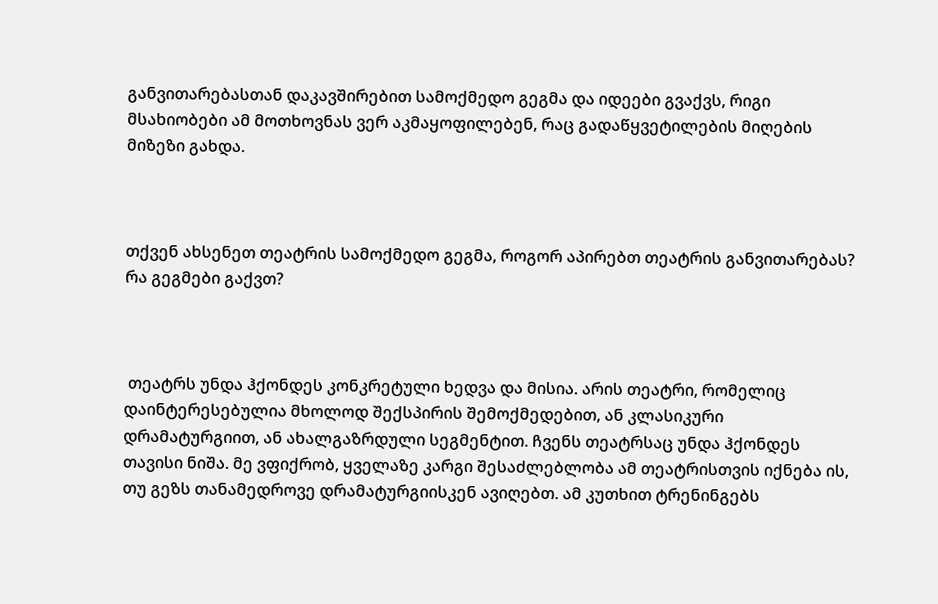განვითარებასთან დაკავშირებით სამოქმედო გეგმა და იდეები გვაქვს, რიგი მსახიობები ამ მოთხოვნას ვერ აკმაყოფილებენ, რაც გადაწყვეტილების მიღების მიზეზი გახდა.



თქვენ ახსენეთ თეატრის სამოქმედო გეგმა, როგორ აპირებთ თეატრის განვითარებას? რა გეგმები გაქვთ?



 თეატრს უნდა ჰქონდეს კონკრეტული ხედვა და მისია. არის თეატრი, რომელიც დაინტერესებულია მხოლოდ შექსპირის შემოქმედებით, ან კლასიკური დრამატურგიით, ან ახალგაზრდული სეგმენტით. ჩვენს თეატრსაც უნდა ჰქონდეს თავისი ნიშა. მე ვფიქრობ, ყველაზე კარგი შესაძლებლობა ამ თეატრისთვის იქნება ის, თუ გეზს თანამედროვე დრამატურგიისკენ ავიღებთ. ამ კუთხით ტრენინგებს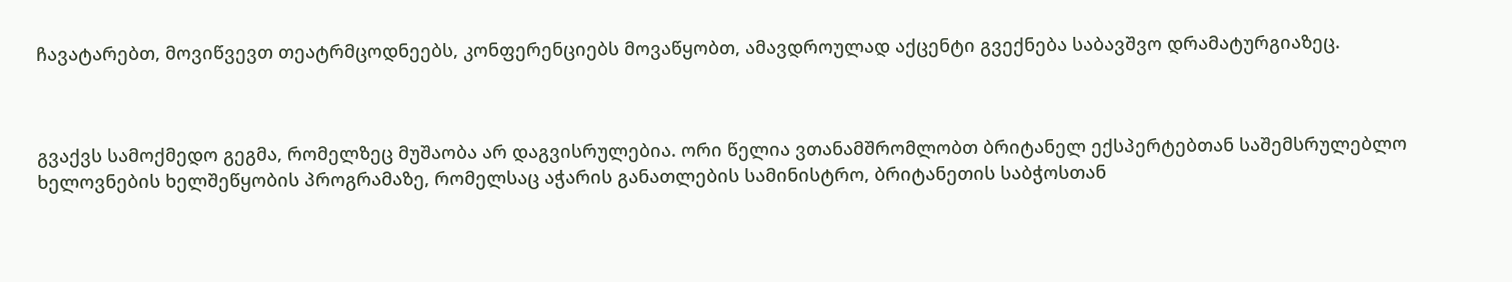ჩავატარებთ, მოვიწვევთ თეატრმცოდნეებს, კონფერენციებს მოვაწყობთ, ამავდროულად აქცენტი გვექნება საბავშვო დრამატურგიაზეც.



გვაქვს სამოქმედო გეგმა, რომელზეც მუშაობა არ დაგვისრულებია. ორი წელია ვთანამშრომლობთ ბრიტანელ ექსპერტებთან საშემსრულებლო ხელოვნების ხელშეწყობის პროგრამაზე, რომელსაც აჭარის განათლების სამინისტრო, ბრიტანეთის საბჭოსთან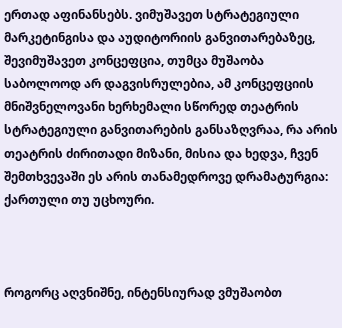ერთად აფინანსებს. ვიმუშავეთ სტრატეგიული მარკეტინგისა და აუდიტორიის განვითარებაზეც, შევიმუშავეთ კონცეფცია, თუმცა მუშაობა საბოლოოდ არ დაგვისრულებია, ამ კონცეფციის მნიშვნელოვანი ხერხემალი სწორედ თეატრის სტრატეგიული განვითარების განსაზღვრაა, რა არის თეატრის ძირითადი მიზანი, მისია და ხედვა, ჩვენ შემთხვევაში ეს არის თანამედროვე დრამატურგია: ქართული თუ უცხოური.



როგორც აღვნიშნე, ინტენსიურად ვმუშაობთ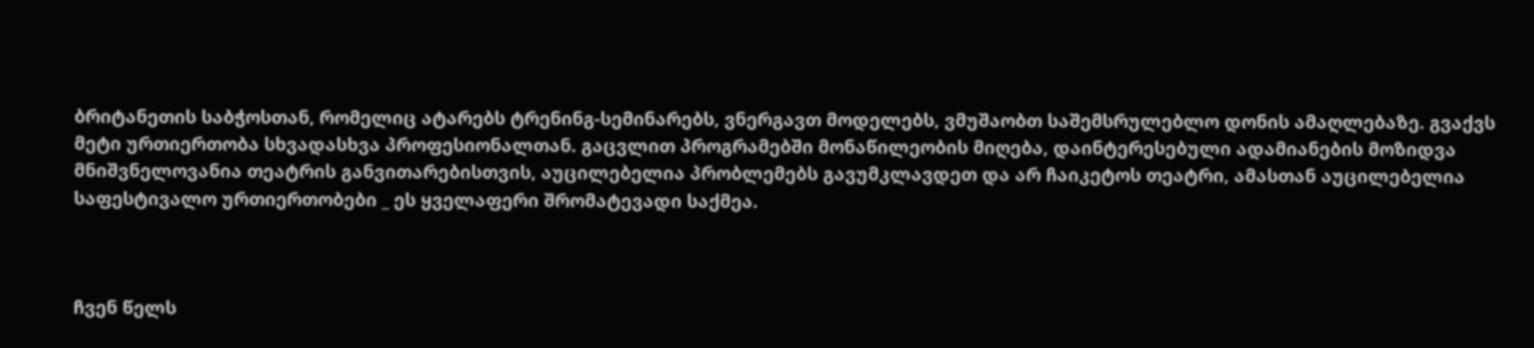ბრიტანეთის საბჭოსთან, რომელიც ატარებს ტრენინგ-სემინარებს, ვნერგავთ მოდელებს, ვმუშაობთ საშემსრულებლო დონის ამაღლებაზე. გვაქვს მეტი ურთიერთობა სხვადასხვა პროფესიონალთან. გაცვლით პროგრამებში მონაწილეობის მიღება, დაინტერესებული ადამიანების მოზიდვა მნიშვნელოვანია თეატრის განვითარებისთვის, აუცილებელია პრობლემებს გავუმკლავდეთ და არ ჩაიკეტოს თეატრი, ამასთან აუცილებელია საფესტივალო ურთიერთობები _ ეს ყველაფერი შრომატევადი საქმეა.



ჩვენ წელს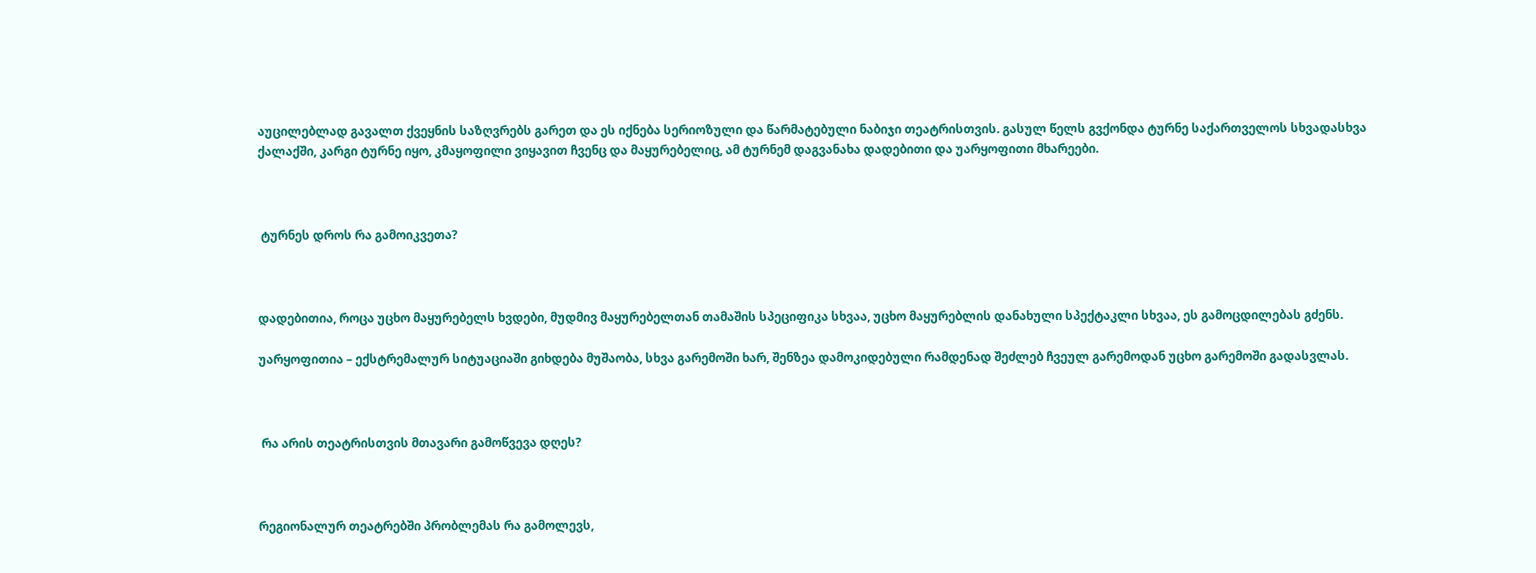აუცილებლად გავალთ ქვეყნის საზღვრებს გარეთ და ეს იქნება სერიოზული და წარმატებული ნაბიჯი თეატრისთვის. გასულ წელს გვქონდა ტურნე საქართველოს სხვადასხვა ქალაქში, კარგი ტურნე იყო, კმაყოფილი ვიყავით ჩვენც და მაყურებელიც, ამ ტურნემ დაგვანახა დადებითი და უარყოფითი მხარეები.



 ტურნეს დროს რა გამოიკვეთა?



დადებითია, როცა უცხო მაყურებელს ხვდები, მუდმივ მაყურებელთან თამაშის სპეციფიკა სხვაა, უცხო მაყურებლის დანახული სპექტაკლი სხვაა, ეს გამოცდილებას გძენს.

უარყოფითია – ექსტრემალურ სიტუაციაში გიხდება მუშაობა, სხვა გარემოში ხარ, შენზეა დამოკიდებული რამდენად შეძლებ ჩვეულ გარემოდან უცხო გარემოში გადასვლას.



 რა არის თეატრისთვის მთავარი გამოწვევა დღეს?



რეგიონალურ თეატრებში პრობლემას რა გამოლევს,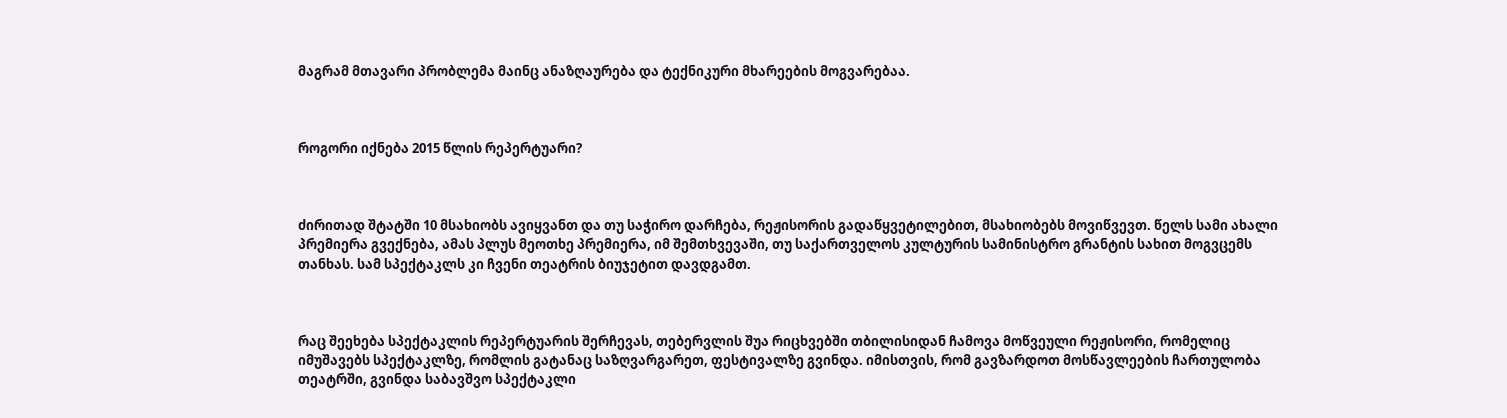მაგრამ მთავარი პრობლემა მაინც ანაზღაურება და ტექნიკური მხარეების მოგვარებაა.



როგორი იქნება 2015 წლის რეპერტუარი?



ძირითად შტატში 10 მსახიობს ავიყვანთ და თუ საჭირო დარჩება, რეჟისორის გადაწყვეტილებით, მსახიობებს მოვიწვევთ. წელს სამი ახალი პრემიერა გვექნება, ამას პლუს მეოთხე პრემიერა, იმ შემთხვევაში, თუ საქართველოს კულტურის სამინისტრო გრანტის სახით მოგვცემს თანხას. სამ სპექტაკლს კი ჩვენი თეატრის ბიუჯეტით დავდგამთ.



რაც შეეხება სპექტაკლის რეპერტუარის შერჩევას, თებერვლის შუა რიცხვებში თბილისიდან ჩამოვა მოწვეული რეჟისორი, რომელიც იმუშავებს სპექტაკლზე, რომლის გატანაც საზღვარგარეთ, ფესტივალზე გვინდა. იმისთვის, რომ გავზარდოთ მოსწავლეების ჩართულობა თეატრში, გვინდა საბავშვო სპექტაკლი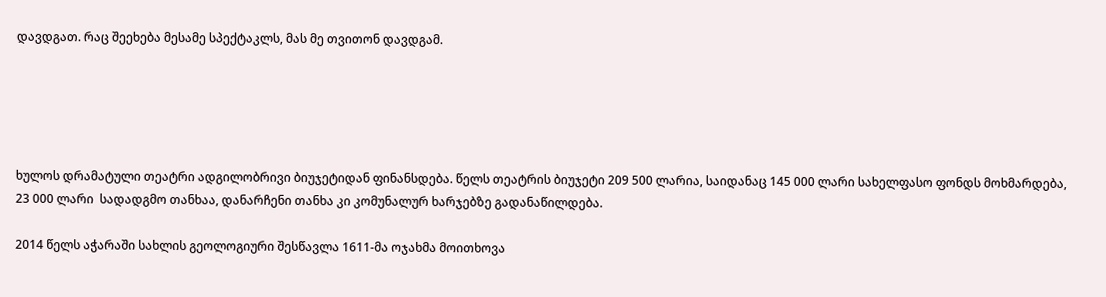დავდგათ. რაც შეეხება მესამე სპექტაკლს, მას მე თვითონ დავდგამ.





ხულოს დრამატული თეატრი ადგილობრივი ბიუჯეტიდან ფინანსდება. წელს თეატრის ბიუჯეტი 209 500 ლარია, საიდანაც 145 000 ლარი სახელფასო ფონდს მოხმარდება, 23 000 ლარი  სადადგმო თანხაა, დანარჩენი თანხა კი კომუნალურ ხარჯებზე გადანაწილდება.

2014 წელს აჭარაში სახლის გეოლოგიური შესწავლა 1611-მა ოჯახმა მოითხოვა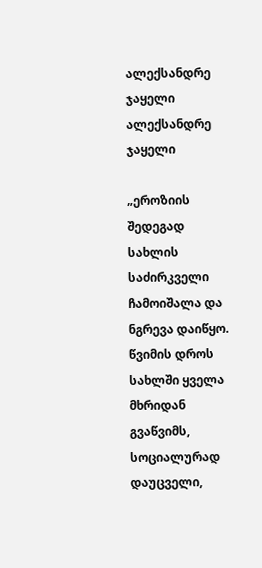ალექსანდრე ჯაყელი
ალექსანდრე ჯაყელი

„ეროზიის შედეგად სახლის საძირკველი ჩამოიშალა და ნგრევა დაიწყო. წვიმის დროს სახლში ყველა მხრიდან გვაწვიმს, სოციალურად დაუცველი,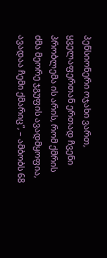პენსიონერი ოჯახი ვართ, ყველაფერთან ერთად ჩვენი პრობლემა ის არის, რომ ქმრის ძმა მეორე ჯგუფის ავადმყოფია, ავადაა ჩემი ქმარიც“, – ამბობს 68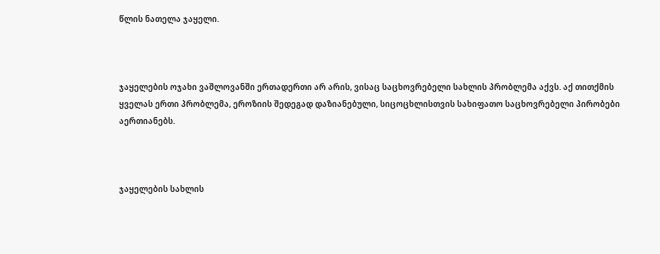წლის ნათელა ჯაყელი.



ჯაყელების ოჯახი ვაშლოვანში ერთადერთი არ არის, ვისაც საცხოვრებელი სახლის პრობლემა აქვს. აქ თითქმის ყველას ერთი პრობლემა, ეროზიის შედეგად დაზიანებული, სიცოცხლისთვის სახიფათო საცხოვრებელი პირობები აერთიანებს.



ჯაყელების სახლის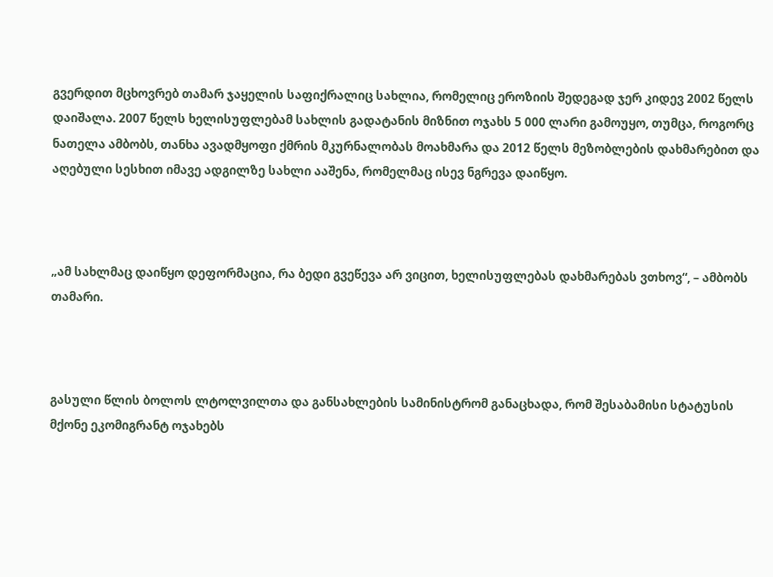გვერდით მცხოვრებ თამარ ჯაყელის საფიქრალიც სახლია, რომელიც ეროზიის შედეგად ჯერ კიდევ 2002 წელს დაიშალა. 2007 წელს ხელისუფლებამ სახლის გადატანის მიზნით ოჯახს 5 000 ლარი გამოუყო, თუმცა, როგორც ნათელა ამბობს, თანხა ავადმყოფი ქმრის მკურნალობას მოახმარა და 2012 წელს მეზობლების დახმარებით და აღებული სესხით იმავე ადგილზე სახლი ააშენა, რომელმაც ისევ ნგრევა დაიწყო.



„ამ სახლმაც დაიწყო დეფორმაცია, რა ბედი გვეწევა არ ვიცით, ხელისუფლებას დახმარებას ვთხოვ“, – ამბობს თამარი.



გასული წლის ბოლოს ლტოლვილთა და განსახლების სამინისტრომ განაცხადა, რომ შესაბამისი სტატუსის მქონე ეკომიგრანტ ოჯახებს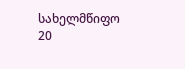სახელმწიფო 20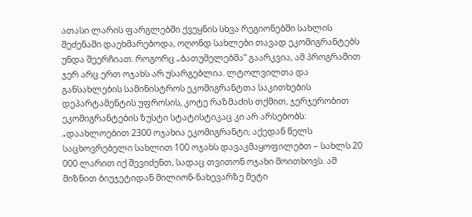ათასი ლარის ფარგლებში ქვეყნის სხვა რეგიონებში სახლის შეძენაში დაეხმარებოდა, ოღონდ სახლები თავად ეკომიგრანტებს უნდა შეერჩიათ. როგორც „ბათუმელებმა“ გაარკვია, ამ პროგრამით ჯერ არც ერთ ოჯახს არ უსარგებლია. ლტოლვილთა და განსახლების სამინისტროს ეკომიგრანტთა საკითხების დეპარტამენტის უფროსის, კოტე რაზმაძის თქმით, ჯერჯერობით ეკომიგრანტების ზუსტი სტატისტიკაც კი არ არსებობს: „დაახლოებით 2300 ოჯახია ეკომიგრანტი, აქედან წელს საცხოვრებელი სახლით 100 ოჯახს დავაკმაყოფილებთ – სახლს 20 000 ლარით იქ შევიძენთ, სადაც თვითონ ოჯახი მოითხოვს. ამ მიზნით ბიუჯეტიდან მილიონ-ნახევარზე მეტი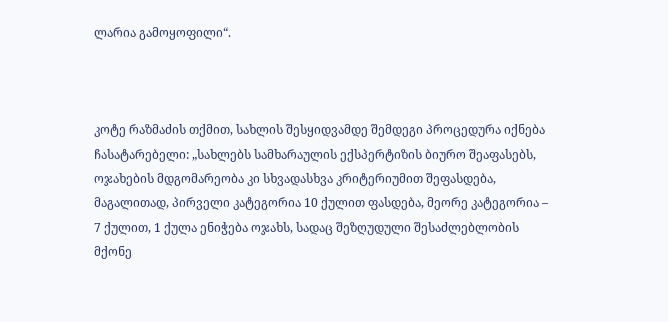ლარია გამოყოფილი“.



კოტე რაზმაძის თქმით, სახლის შესყიდვამდე შემდეგი პროცედურა იქნება ჩასატარებელი: „სახლებს სამხარაულის ექსპერტიზის ბიურო შეაფასებს, ოჯახების მდგომარეობა კი სხვადასხვა კრიტერიუმით შეფასდება, მაგალითად, პირველი კატეგორია 10 ქულით ფასდება, მეორე კატეგორია – 7 ქულით, 1 ქულა ენიჭება ოჯახს, სადაც შეზღუდული შესაძლებლობის მქონე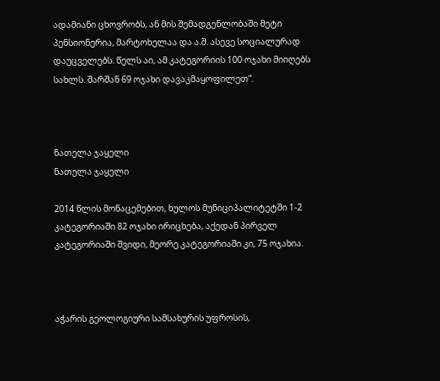ადამიანი ცხოვრობს, ან მის შემადგენლობაში მეტი პენსიონერია, მარტოხელაა და ა.შ. ასევე სოციალურად დაუცველებს. წელს აი, ამ კატეგორიის 100 ოჯახი მიიღებს სახლს. შარშან 69 ოჯახი დავაკმაყოფილეთ“.



ნათელა ჯაყელი
ნათელა ჯაყელი

2014 წლის მონაცემებით, ხულოს მუნიციპალიტეტში 1-2 კატეგორიაში 82 ოჯახი ირიცხება, აქედან პირველ კატეგორიაში შვიდი, მეორე კატეგორიაში კი, 75 ოჯახია.



აჭარის გეოლოგიური სამსახურის უფროსის,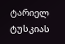ტარიელ ტუსკიას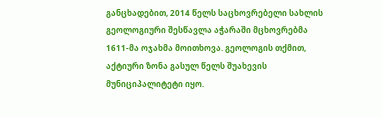განცხადებით, 2014 წელს საცხოვრებელი სახლის გეოლოგიური შესწავლა აჭარაში მცხოვრებმა 1611-მა ოჯახმა მოითხოვა. გეოლოგის თქმით, აქტიური ზონა გასულ წელს შუახევის მუნიციპალიტეტი იყო.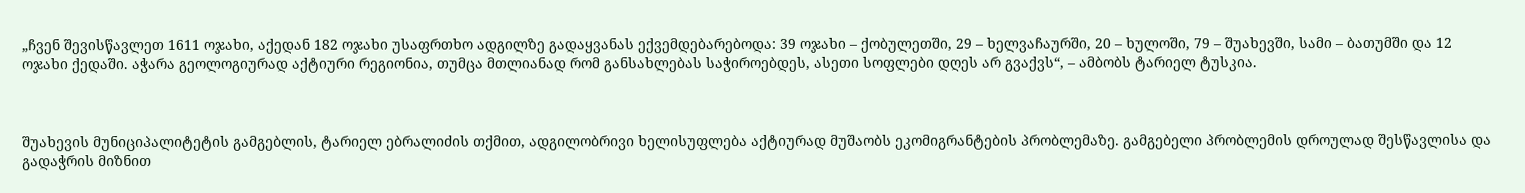„ჩვენ შევისწავლეთ 1611 ოჯახი, აქედან 182 ოჯახი უსაფრთხო ადგილზე გადაყვანას ექვემდებარებოდა: 39 ოჯახი – ქობულეთში, 29 – ხელვაჩაურში, 20 – ხულოში, 79 – შუახევში, სამი – ბათუმში და 12 ოჯახი ქედაში. აჭარა გეოლოგიურად აქტიური რეგიონია, თუმცა მთლიანად რომ განსახლებას საჭიროებდეს, ასეთი სოფლები დღეს არ გვაქვს“, – ამბობს ტარიელ ტუსკია.



შუახევის მუნიციპალიტეტის გამგებლის, ტარიელ ებრალიძის თქმით, ადგილობრივი ხელისუფლება აქტიურად მუშაობს ეკომიგრანტების პრობლემაზე. გამგებელი პრობლემის დროულად შესწავლისა და გადაჭრის მიზნით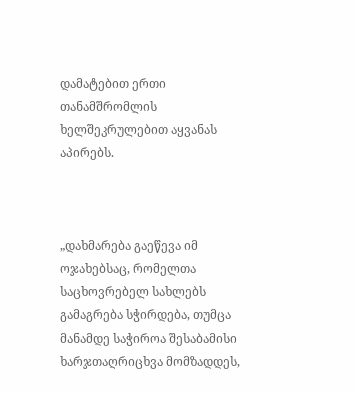დამატებით ერთი თანამშრომლის ხელშეკრულებით აყვანას აპირებს.



„დახმარება გაეწევა იმ ოჯახებსაც, რომელთა საცხოვრებელ სახლებს გამაგრება სჭირდება, თუმცა მანამდე საჭიროა შესაბამისი ხარჯთაღრიცხვა მომზადდეს,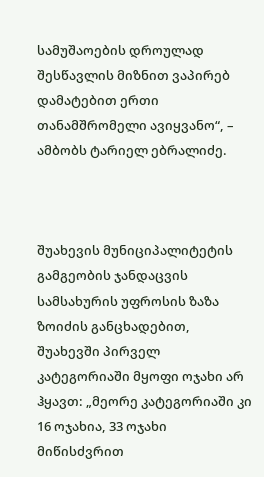სამუშაოების დროულად შესწავლის მიზნით ვაპირებ დამატებით ერთი თანამშრომელი ავიყვანო“, –  ამბობს ტარიელ ებრალიძე.



შუახევის მუნიციპალიტეტის გამგეობის ჯანდაცვის სამსახურის უფროსის ზაზა ზოიძის განცხადებით, შუახევში პირველ კატეგორიაში მყოფი ოჯახი არ ჰყავთ: „მეორე კატეგორიაში კი 16 ოჯახია, 33 ოჯახი მიწისძვრით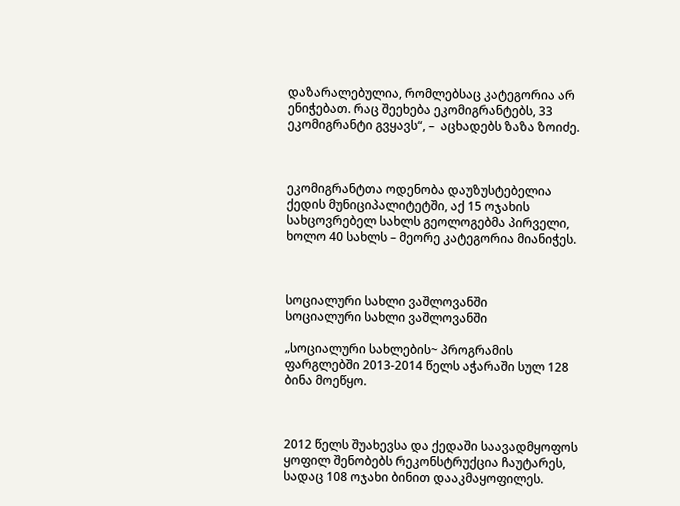დაზარალებულია, რომლებსაც კატეგორია არ ენიჭებათ. რაც შეეხება ეკომიგრანტებს, 33 ეკომიგრანტი გვყავს“, –  აცხადებს ზაზა ზოიძე.



ეკომიგრანტთა ოდენობა დაუზუსტებელია ქედის მუნიციპალიტეტში, აქ 15 ოჯახის სახცოვრებელ სახლს გეოლოგებმა პირველი, ხოლო 40 სახლს – მეორე კატეგორია მიანიჭეს.



სოციალური სახლი ვაშლოვანში
სოციალური სახლი ვაშლოვანში

„სოციალური სახლების~ პროგრამის ფარგლებში 2013-2014 წელს აჭარაში სულ 128  ბინა მოეწყო.



2012 წელს შუახევსა და ქედაში საავადმყოფოს ყოფილ შენობებს რეკონსტრუქცია ჩაუტარეს, სადაც 108 ოჯახი ბინით დააკმაყოფილეს.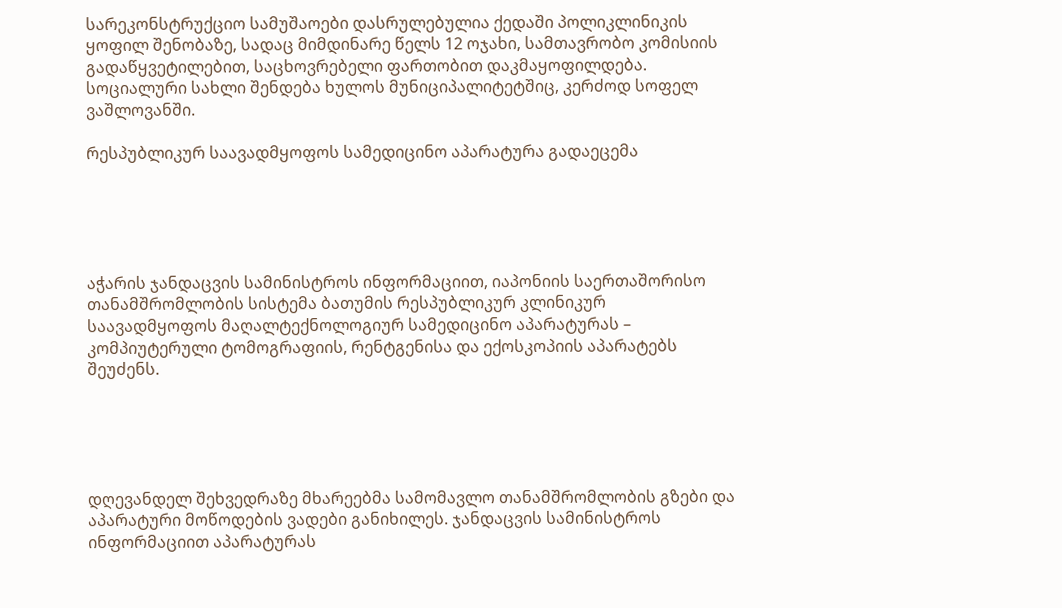სარეკონსტრუქციო სამუშაოები დასრულებულია ქედაში პოლიკლინიკის ყოფილ შენობაზე, სადაც მიმდინარე წელს 12 ოჯახი, სამთავრობო კომისიის გადაწყვეტილებით, საცხოვრებელი ფართობით დაკმაყოფილდება. სოციალური სახლი შენდება ხულოს მუნიციპალიტეტშიც, კერძოდ სოფელ ვაშლოვანში.

რესპუბლიკურ საავადმყოფოს სამედიცინო აპარატურა გადაეცემა





აჭარის ჯანდაცვის სამინისტროს ინფორმაციით, იაპონიის საერთაშორისო თანამშრომლობის სისტემა ბათუმის რესპუბლიკურ კლინიკურ საავადმყოფოს მაღალტექნოლოგიურ სამედიცინო აპარატურას – კომპიუტერული ტომოგრაფიის, რენტგენისა და ექოსკოპიის აპარატებს შეუძენს.





დღევანდელ შეხვედრაზე მხარეებმა სამომავლო თანამშრომლობის გზები და აპარატური მოწოდების ვადები განიხილეს. ჯანდაცვის სამინისტროს ინფორმაციით აპარატურას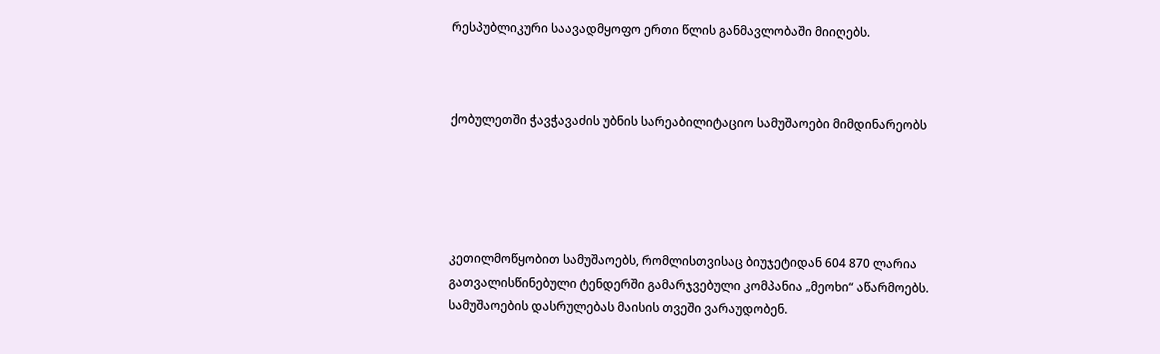რესპუბლიკური საავადმყოფო ერთი წლის განმავლობაში მიიღებს.



ქობულეთში ჭავჭავაძის უბნის სარეაბილიტაციო სამუშაოები მიმდინარეობს





კეთილმოწყობით სამუშაოებს, რომლისთვისაც ბიუჯეტიდან 604 870 ლარია გათვალისწინებული ტენდერში გამარჯვებული კომპანია „მეოხი“ აწარმოებს. სამუშაოების დასრულებას მაისის თვეში ვარაუდობენ.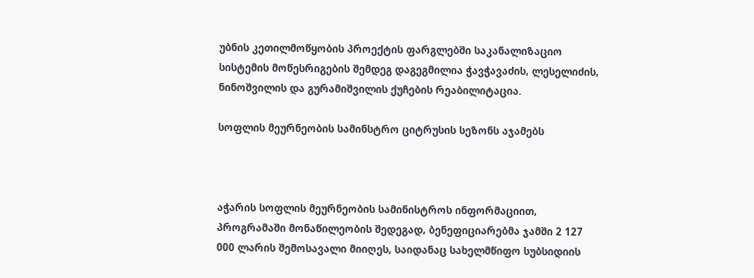უბნის კეთილმოწყობის პროექტის ფარგლებში საკანალიზაციო სისტემის მოწესრიგების შემდეგ დაგეგმილია ჭავჭავაძის, ლესელიძის, ნინოშვილის და გურამიშვილის ქუჩების რეაბილიტაცია.

სოფლის მეურნეობის სამინსტრო ციტრუსის სეზონს აჯამებს



აჭარის სოფლის მეურნეობის სამინისტროს ინფორმაციით, პროგრამაში მონაწილეობის შედეგად, ბენეფიციარებმა ჯამში 2 127 000 ლარის შემოსავალი მიიღეს, საიდანაც სახელმწიფო სუბსიდიის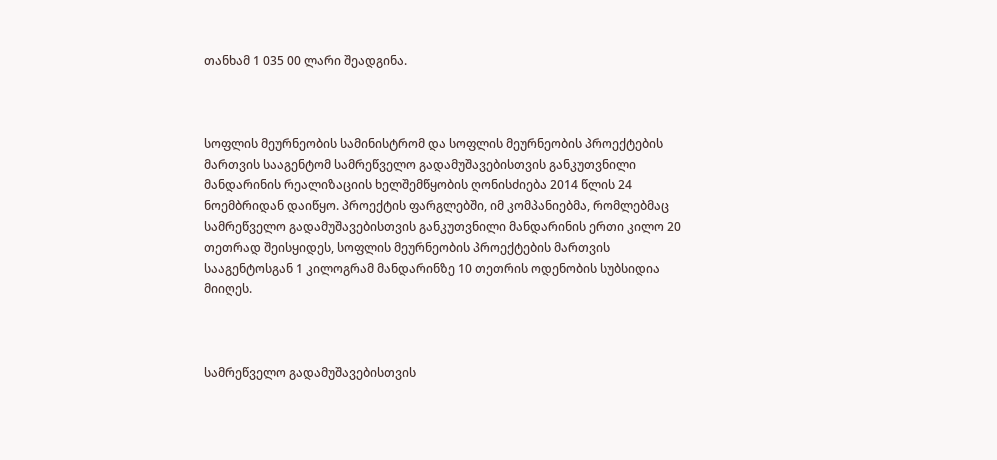თანხამ 1 035 00 ლარი შეადგინა.



სოფლის მეურნეობის სამინისტრომ და სოფლის მეურნეობის პროექტების მართვის სააგენტომ სამრეწველო გადამუშავებისთვის განკუთვნილი მანდარინის რეალიზაციის ხელშემწყობის ღონისძიება 2014 წლის 24 ნოემბრიდან დაიწყო. პროექტის ფარგლებში, იმ კომპანიებმა, რომლებმაც სამრეწველო გადამუშავებისთვის განკუთვნილი მანდარინის ერთი კილო 20 თეთრად შეისყიდეს, სოფლის მეურნეობის პროექტების მართვის სააგენტოსგან 1 კილოგრამ მანდარინზე 10 თეთრის ოდენობის სუბსიდია მიიღეს.



სამრეწველო გადამუშავებისთვის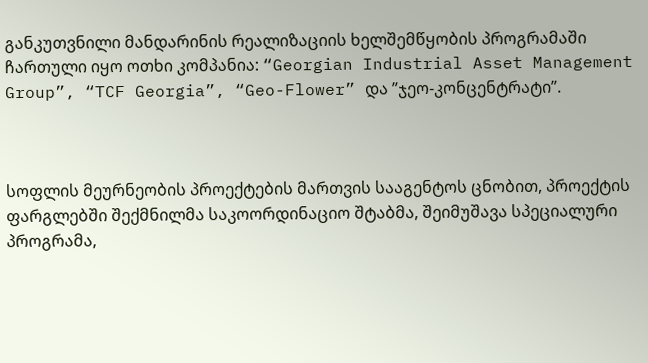განკუთვნილი მანდარინის რეალიზაციის ხელშემწყობის პროგრამაში ჩართული იყო ოთხი კომპანია: “Georgian Industrial Asset Management Group”, “TCF Georgia”, “Geo-Flower” და ”ჯეო-კონცენტრატი”.



სოფლის მეურნეობის პროექტების მართვის სააგენტოს ცნობით, პროექტის ფარგლებში შექმნილმა საკოორდინაციო შტაბმა, შეიმუშავა სპეციალური პროგრამა,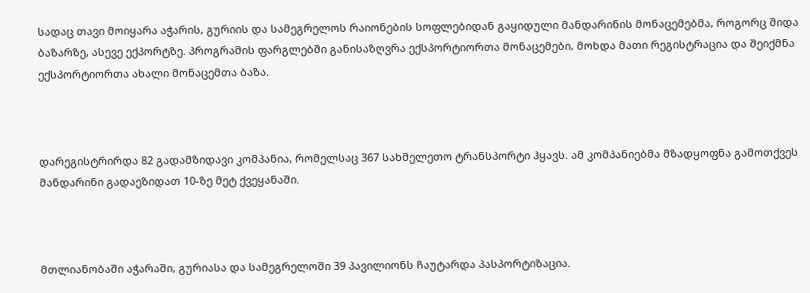სადაც თავი მოიყარა აჭარის, გურიის და სამეგრელოს რაიონების სოფლებიდან გაყიდული მანდარინის მონაცემებმა, როგორც შიდა ბაზარზე, ასევე ექპორტზე. პროგრამის ფარგლებში განისაზღვრა ექსპორტიორთა მონაცემები, მოხდა მათი რეგისტრაცია და შეიქმნა ექსპორტიორთა ახალი მონაცემთა ბაზა.



დარეგისტრირდა 82 გადამზიდავი კომპანია, რომელსაც 367 სახმელეთო ტრანსპორტი ჰყავს. ამ კომპანიებმა მზადყოფნა გამოთქვეს მანდარინი გადაეზიდათ 10-ზე მეტ ქვეყანაში.



მთლიანობაში აჭარაში, გურიასა და სამეგრელოში 39 პავილიონს ჩაუტარდა პასპორტიზაცია.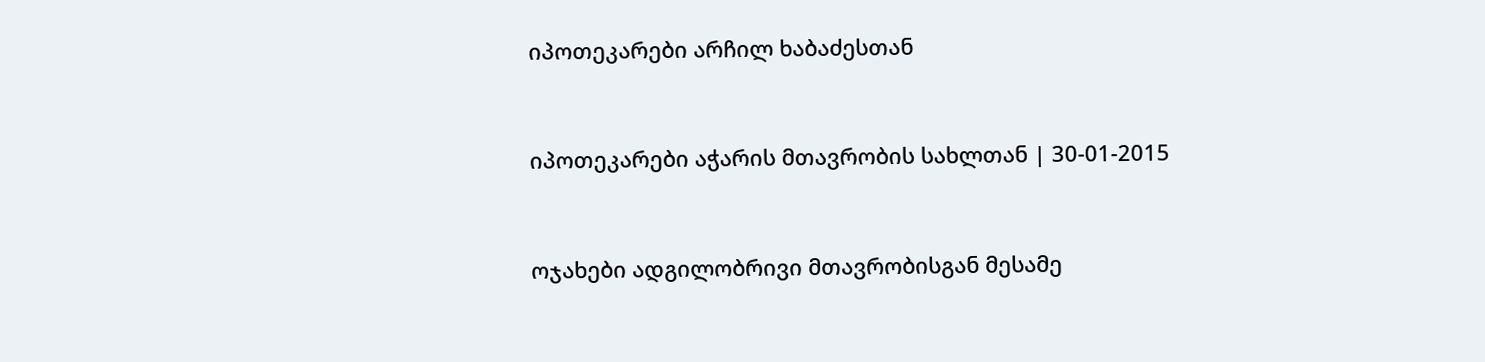იპოთეკარები არჩილ ხაბაძესთან



იპოთეკარები აჭარის მთავრობის სახლთან | 30-01-2015



ოჯახები ადგილობრივი მთავრობისგან მესამე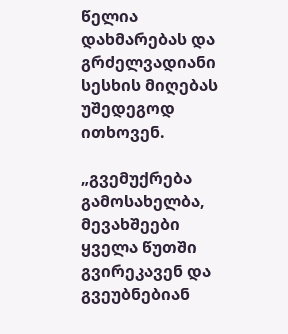წელია დახმარებას და გრძელვადიანი სესხის მიღებას უშედეგოდ ითხოვენ.

„გვემუქრება გამოსახელბა, მევახშეები ყველა წუთში გვირეკავენ და გვეუბნებიან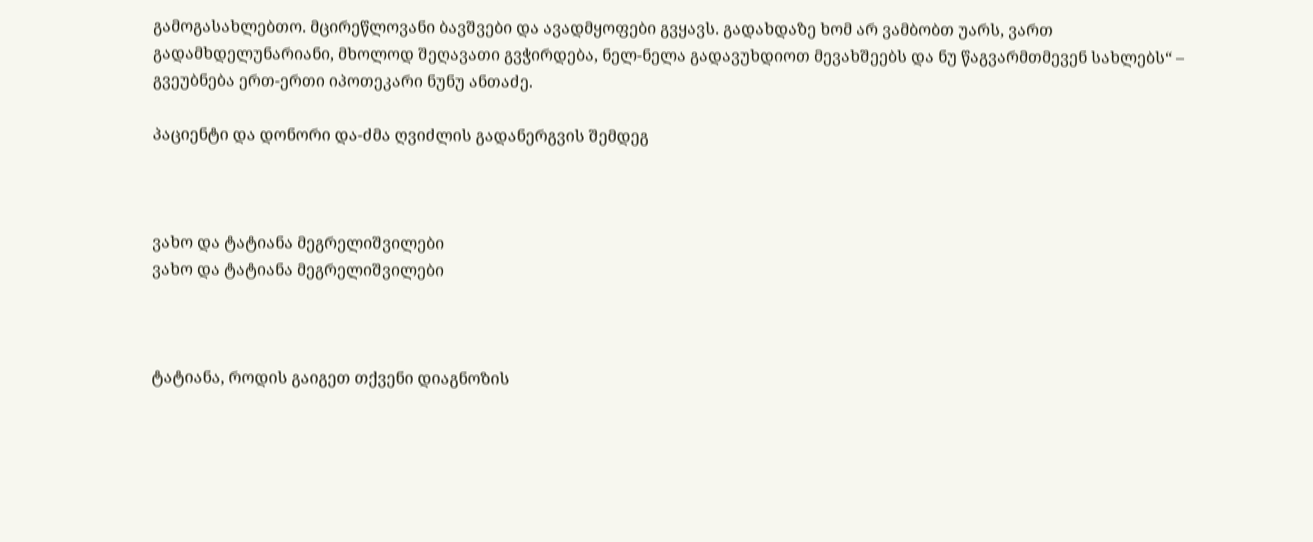გამოგასახლებთო. მცირეწლოვანი ბავშვები და ავადმყოფები გვყავს. გადახდაზე ხომ არ ვამბობთ უარს, ვართ გადამხდელუნარიანი, მხოლოდ შეღავათი გვჭირდება, ნელ-ნელა გადავუხდიოთ მევახშეებს და ნუ წაგვარმთმევენ სახლებს“ – გვეუბნება ერთ-ერთი იპოთეკარი ნუნუ ანთაძე.

პაციენტი და დონორი და-ძმა ღვიძლის გადანერგვის შემდეგ



ვახო და ტატიანა მეგრელიშვილები
ვახო და ტატიანა მეგრელიშვილები



ტატიანა, როდის გაიგეთ თქვენი დიაგნოზის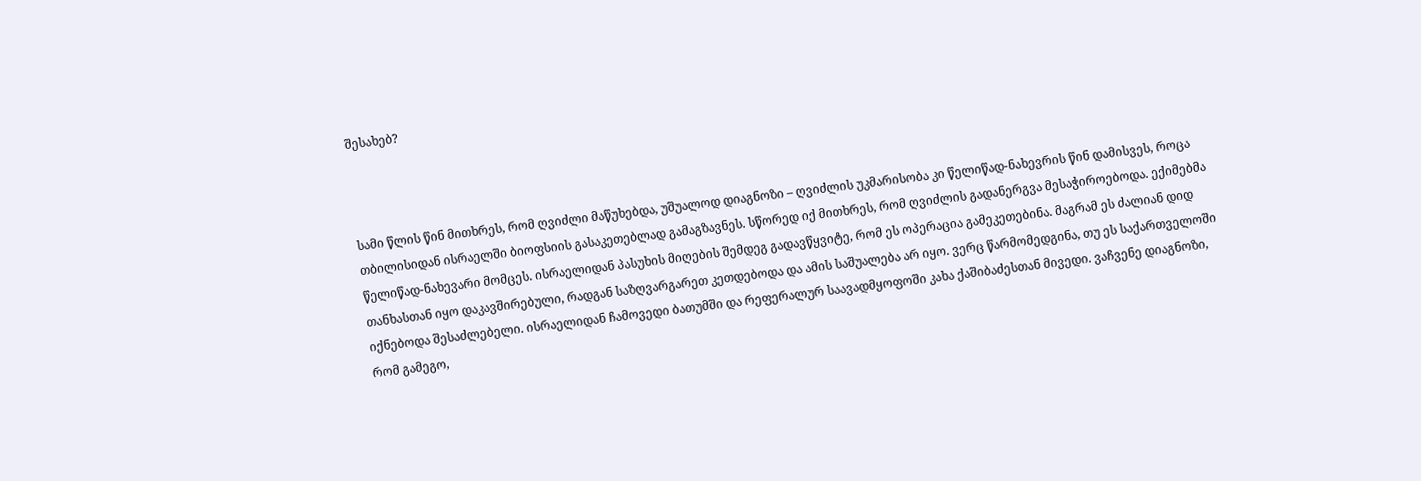შესახებ?



სამი წლის წინ მითხრეს, რომ ღვიძლი მაწუხებდა, უშუალოდ დიაგნოზი – ღვიძლის უკმარისობა კი წელიწად-ნახევრის წინ დამისვეს, როცა თბილისიდან ისრაელში ბიოფსიის გასაკეთებლად გამაგზავნეს. სწორედ იქ მითხრეს, რომ ღვიძლის გადანერგვა მესაჭიროებოდა. ექიმებმა წელიწად-ნახევარი მომცეს. ისრაელიდან პასუხის მიღების შემდეგ გადავწყვიტე, რომ ეს ოპერაცია გამეკეთებინა. მაგრამ ეს ძალიან დიდ თანხასთან იყო დაკავშირებული, რადგან საზღვარგარეთ კეთდებოდა და ამის საშუალება არ იყო. ვერც წარმომედგინა, თუ ეს საქართველოში იქნებოდა შესაძლებელი. ისრაელიდან ჩამოვედი ბათუმში და რეფერალურ საავადმყოფოში კახა ქაშიბაძესთან მივედი. ვაჩვენე დიაგნოზი, რომ გამეგო,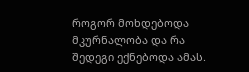როგორ მოხდებოდა მკურნალობა და რა შედეგი ექნებოდა ამას.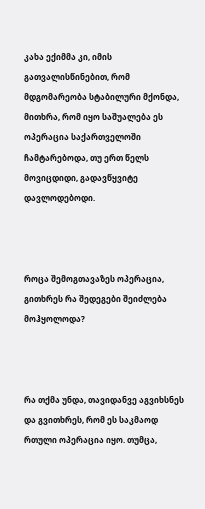კახა ექიმმა კი, იმის გათვალისწინებით, რომ მდგომარეობა სტაბილური მქონდა, მითხრა, რომ იყო საშუალება ეს ოპერაცია საქართველოში ჩამტარებოდა, თუ ერთ წელს მოვიცდიდი, გადავწყვიტე დავლოდებოდი.



როცა შემოგთავაზეს ოპერაცია, გითხრეს რა შედეგები შეიძლება მოჰყოლოდა?



რა თქმა უნდა, თავიდანვე აგვიხსნეს და გვითხრეს, რომ ეს საკმაოდ რთული ოპერაცია იყო. თუმცა,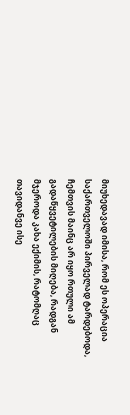მიუხედავად იმისა, რომ ეს ოპერაცია საქართველოში პირველად ტარდებოდა, ჩემთვის მაინც არ იყო რთული ამ გადაწყვეტილების მიღება, რადგან მჯეროდა კახა ექიმის, რატომღაც თავიდანვე ისე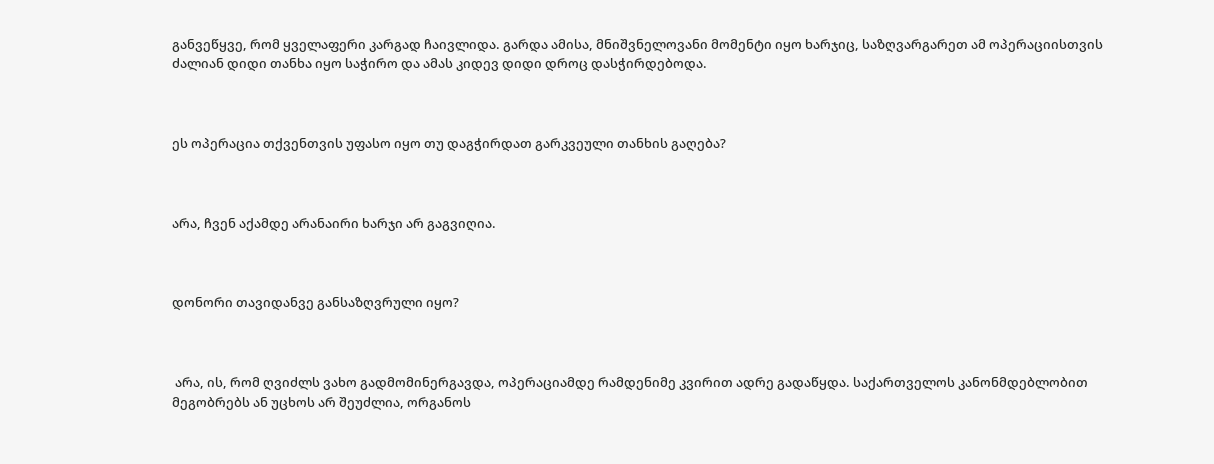განვეწყვე, რომ ყველაფერი კარგად ჩაივლიდა. გარდა ამისა, მნიშვნელოვანი მომენტი იყო ხარჯიც, საზღვარგარეთ ამ ოპერაციისთვის ძალიან დიდი თანხა იყო საჭირო და ამას კიდევ დიდი დროც დასჭირდებოდა.



ეს ოპერაცია თქვენთვის უფასო იყო თუ დაგჭირდათ გარკვეული თანხის გაღება?



არა, ჩვენ აქამდე არანაირი ხარჯი არ გაგვიღია.



დონორი თავიდანვე განსაზღვრული იყო?



 არა, ის, რომ ღვიძლს ვახო გადმომინერგავდა, ოპერაციამდე რამდენიმე კვირით ადრე გადაწყდა. საქართველოს კანონმდებლობით მეგობრებს ან უცხოს არ შეუძლია, ორგანოს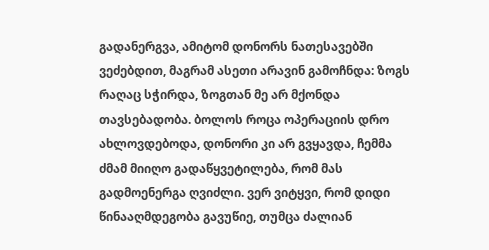გადანერგვა, ამიტომ დონორს ნათესავებში ვეძებდით, მაგრამ ასეთი არავინ გამოჩნდა: ზოგს რაღაც სჭირდა, ზოგთან მე არ მქონდა თავსებადობა. ბოლოს როცა ოპერაციის დრო ახლოვდებოდა, დონორი კი არ გვყავდა, ჩემმა ძმამ მიიღო გადაწყვეტილება, რომ მას გადმოენერგა ღვიძლი. ვერ ვიტყვი, რომ დიდი წინააღმდეგობა გავუწიე, თუმცა ძალიან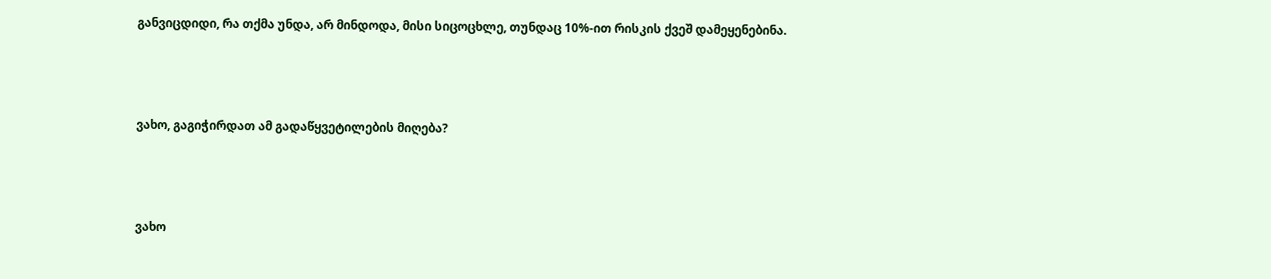განვიცდიდი, რა თქმა უნდა, არ მინდოდა, მისი სიცოცხლე, თუნდაც 10%-ით რისკის ქვეშ დამეყენებინა.



ვახო, გაგიჭირდათ ამ გადაწყვეტილების მიღება?



ვახო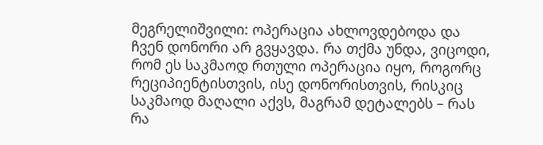მეგრელიშვილი: ოპერაცია ახლოვდებოდა და ჩვენ დონორი არ გვყავდა. რა თქმა უნდა, ვიცოდი, რომ ეს საკმაოდ რთული ოპერაცია იყო, როგორც რეციპიენტისთვის, ისე დონორისთვის, რისკიც საკმაოდ მაღალი აქვს, მაგრამ დეტალებს – რას რა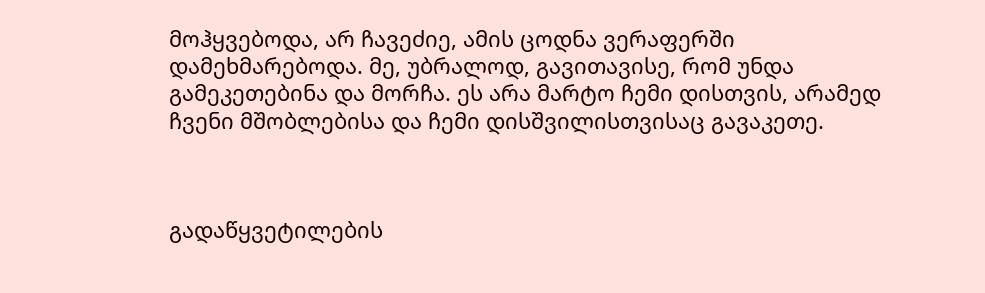მოჰყვებოდა, არ ჩავეძიე, ამის ცოდნა ვერაფერში დამეხმარებოდა. მე, უბრალოდ, გავითავისე, რომ უნდა გამეკეთებინა და მორჩა. ეს არა მარტო ჩემი დისთვის, არამედ ჩვენი მშობლებისა და ჩემი დისშვილისთვისაც გავაკეთე.



გადაწყვეტილების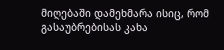მიღებაში დამეხმარა ისიც, რომ გასაუბრებისას კახა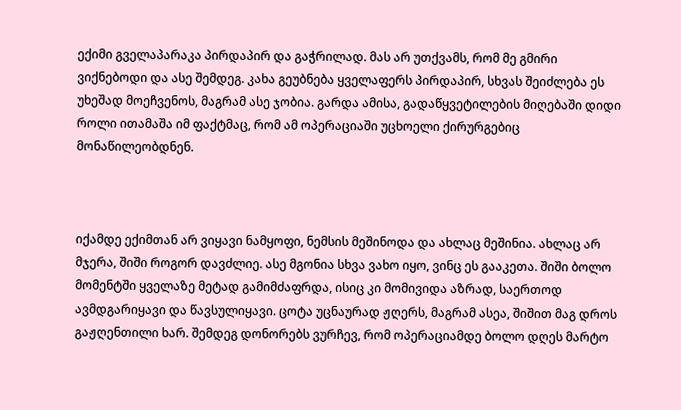ექიმი გველაპარაკა პირდაპირ და გაჭრილად. მას არ უთქვამს, რომ მე გმირი ვიქნებოდი და ასე შემდეგ. კახა გეუბნება ყველაფერს პირდაპირ, სხვას შეიძლება ეს უხეშად მოეჩვენოს, მაგრამ ასე ჯობია. გარდა ამისა, გადაწყვეტილების მიღებაში დიდი როლი ითამაშა იმ ფაქტმაც, რომ ამ ოპერაციაში უცხოელი ქირურგებიც მონაწილეობდნენ.



იქამდე ექიმთან არ ვიყავი ნამყოფი, ნემსის მეშინოდა და ახლაც მეშინია. ახლაც არ მჯერა, შიში როგორ დავძლიე. ასე მგონია სხვა ვახო იყო, ვინც ეს გააკეთა. შიში ბოლო მომენტში ყველაზე მეტად გამიმძაფრდა, ისიც კი მომივიდა აზრად, საერთოდ ავმდგარიყავი და წავსულიყავი. ცოტა უცნაურად ჟღერს, მაგრამ ასეა, შიშით მაგ დროს გაჟღენთილი ხარ. შემდეგ დონორებს ვურჩევ, რომ ოპერაციამდე ბოლო დღეს მარტო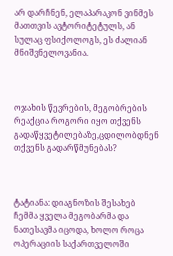არ დარჩნენ, ელაპარაკონ ვინმეს მათთვის ავტორიტეტულს, ან სულაც ფსიქოლოგს, ეს ძალიან მნიშვნელოვანია.



ოჯახის წევრების, მეგობრების რეაქცია როგორი იყო თქვენს გადაწყვეტილებაზე,ცდილობდნენ თქვენს გადარწმუნებას?



ტატიანა: დიაგნოზის შესახებ ჩემმა ყველა მეგობარმა და ნათესავმა იცოდა, ხოლო როცა ოპერაციის საქართველოში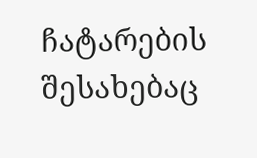ჩატარების შესახებაც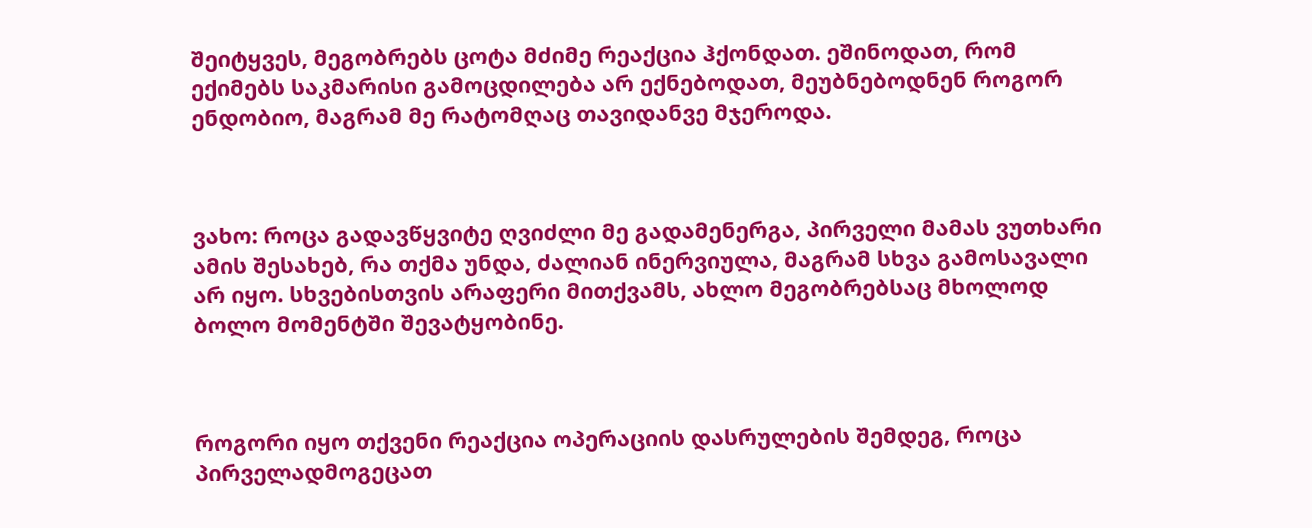შეიტყვეს, მეგობრებს ცოტა მძიმე რეაქცია ჰქონდათ. ეშინოდათ, რომ ექიმებს საკმარისი გამოცდილება არ ექნებოდათ, მეუბნებოდნენ როგორ ენდობიო, მაგრამ მე რატომღაც თავიდანვე მჯეროდა.



ვახო: როცა გადავწყვიტე ღვიძლი მე გადამენერგა, პირველი მამას ვუთხარი ამის შესახებ, რა თქმა უნდა, ძალიან ინერვიულა, მაგრამ სხვა გამოსავალი არ იყო. სხვებისთვის არაფერი მითქვამს, ახლო მეგობრებსაც მხოლოდ ბოლო მომენტში შევატყობინე.



როგორი იყო თქვენი რეაქცია ოპერაციის დასრულების შემდეგ, როცა პირველადმოგეცათ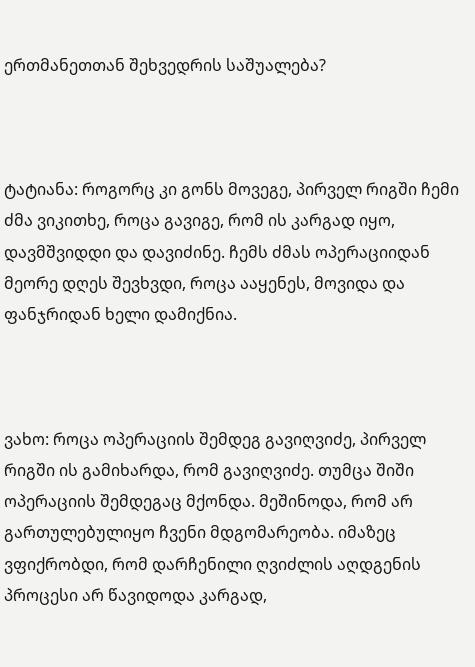ერთმანეთთან შეხვედრის საშუალება?



ტატიანა: როგორც კი გონს მოვეგე, პირველ რიგში ჩემი ძმა ვიკითხე, როცა გავიგე, რომ ის კარგად იყო, დავმშვიდდი და დავიძინე. ჩემს ძმას ოპერაციიდან მეორე დღეს შევხვდი, როცა ააყენეს, მოვიდა და ფანჯრიდან ხელი დამიქნია.



ვახო: როცა ოპერაციის შემდეგ გავიღვიძე, პირველ რიგში ის გამიხარდა, რომ გავიღვიძე. თუმცა შიში ოპერაციის შემდეგაც მქონდა. მეშინოდა, რომ არ გართულებულიყო ჩვენი მდგომარეობა. იმაზეც ვფიქრობდი, რომ დარჩენილი ღვიძლის აღდგენის პროცესი არ წავიდოდა კარგად,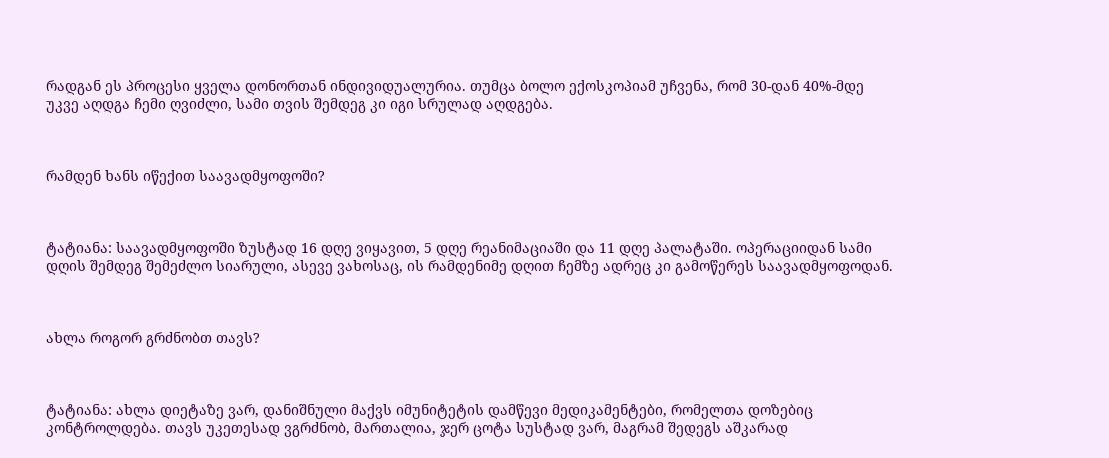რადგან ეს პროცესი ყველა დონორთან ინდივიდუალურია. თუმცა ბოლო ექოსკოპიამ უჩვენა, რომ 30-დან 40%-მდე უკვე აღდგა ჩემი ღვიძლი, სამი თვის შემდეგ კი იგი სრულად აღდგება.



რამდენ ხანს იწექით საავადმყოფოში?



ტატიანა: საავადმყოფოში ზუსტად 16 დღე ვიყავით, 5 დღე რეანიმაციაში და 11 დღე პალატაში. ოპერაციიდან სამი დღის შემდეგ შემეძლო სიარული, ასევე ვახოსაც, ის რამდენიმე დღით ჩემზე ადრეც კი გამოწერეს საავადმყოფოდან.



ახლა როგორ გრძნობთ თავს?



ტატიანა: ახლა დიეტაზე ვარ, დანიშნული მაქვს იმუნიტეტის დამწევი მედიკამენტები, რომელთა დოზებიც კონტროლდება. თავს უკეთესად ვგრძნობ, მართალია, ჯერ ცოტა სუსტად ვარ, მაგრამ შედეგს აშკარად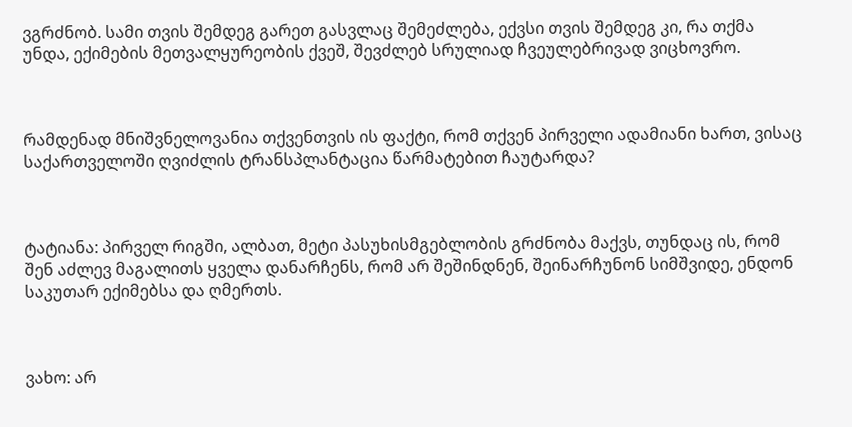ვგრძნობ. სამი თვის შემდეგ გარეთ გასვლაც შემეძლება, ექვსი თვის შემდეგ კი, რა თქმა უნდა, ექიმების მეთვალყურეობის ქვეშ, შევძლებ სრულიად ჩვეულებრივად ვიცხოვრო.



რამდენად მნიშვნელოვანია თქვენთვის ის ფაქტი, რომ თქვენ პირველი ადამიანი ხართ, ვისაც საქართველოში ღვიძლის ტრანსპლანტაცია წარმატებით ჩაუტარდა?



ტატიანა: პირველ რიგში, ალბათ, მეტი პასუხისმგებლობის გრძნობა მაქვს, თუნდაც ის, რომ შენ აძლევ მაგალითს ყველა დანარჩენს, რომ არ შეშინდნენ, შეინარჩუნონ სიმშვიდე, ენდონ საკუთარ ექიმებსა და ღმერთს.



ვახო: არ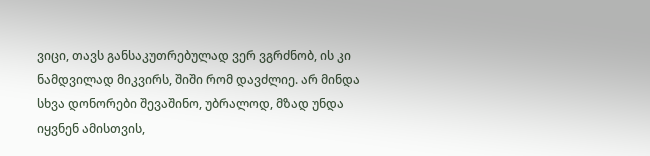ვიცი, თავს განსაკუთრებულად ვერ ვგრძნობ, ის კი ნამდვილად მიკვირს, შიში რომ დავძლიე. არ მინდა სხვა დონორები შევაშინო, უბრალოდ, მზად უნდა იყვნენ ამისთვის,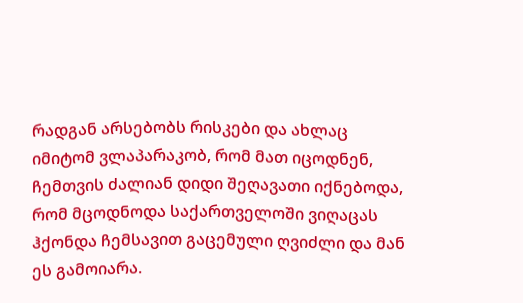რადგან არსებობს რისკები და ახლაც იმიტომ ვლაპარაკობ, რომ მათ იცოდნენ, ჩემთვის ძალიან დიდი შეღავათი იქნებოდა, რომ მცოდნოდა საქართველოში ვიღაცას ჰქონდა ჩემსავით გაცემული ღვიძლი და მან ეს გამოიარა.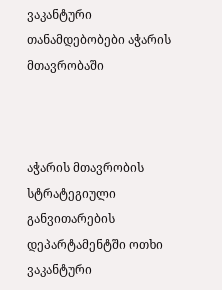ვაკანტური თანამდებობები აჭარის მთავრობაში



აჭარის მთავრობის სტრატეგიული განვითარების დეპარტამენტში ოთხი ვაკანტური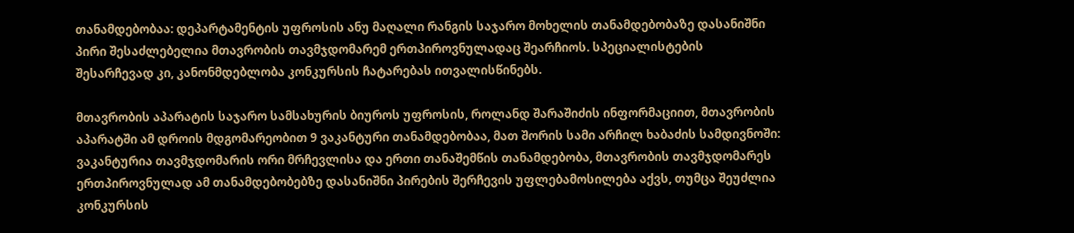თანამდებობაა: დეპარტამენტის უფროსის ანუ მაღალი რანგის საჯარო მოხელის თანამდებობაზე დასანიშნი პირი შესაძლებელია მთავრობის თავმჯდომარემ ერთპიროვნულადაც შეარჩიოს. სპეციალისტების შესარჩევად კი, კანონმდებლობა კონკურსის ჩატარებას ითვალისწინებს.

მთავრობის აპარატის საჯარო სამსახურის ბიუროს უფროსის, როლანდ შარაშიძის ინფორმაციით, მთავრობის აპარატში ამ დროის მდგომარეობით 9 ვაკანტური თანამდებობაა, მათ შორის სამი არჩილ ხაბაძის სამდივნოში: ვაკანტურია თავმჯდომარის ორი მრჩევლისა და ერთი თანაშემწის თანამდებობა, მთავრობის თავმჯდომარეს ერთპიროვნულად ამ თანამდებობებზე დასანიშნი პირების შერჩევის უფლებამოსილება აქვს, თუმცა შეუძლია კონკურსის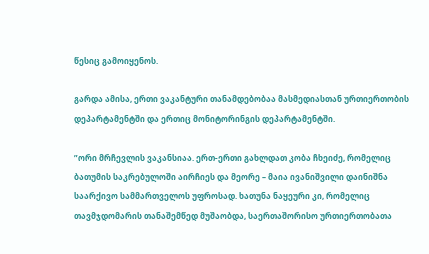წესიც გამოიყენოს.

გარდა ამისა, ერთი ვაკანტური თანამდებობაა მასმედიასთან ურთიერთობის დეპარტამენტში და ერთიც მონიტორინგის დეპარტამენტში.

”ორი მრჩევლის ვაკანსიაა. ერთ-ერთი გახლდათ კობა ჩხეიძე, რომელიც ბათუმის საკრებულოში აირჩიეს და მეორე – მაია ივანიშვილი დაინიშნა საარქივო სამმართველოს უფროსად. ხათუნა ნაყეური კი, რომელიც თავმჯდომარის თანაშემწედ მუშაობდა, საერთაშორისო ურთიერთობათა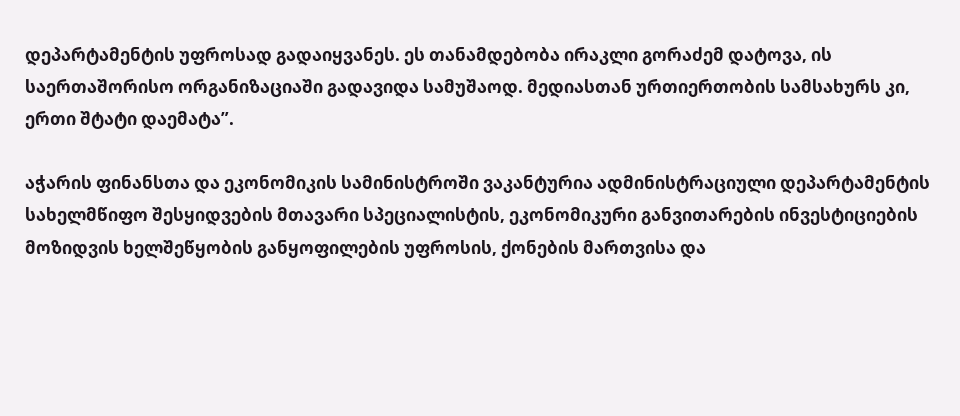დეპარტამენტის უფროსად გადაიყვანეს. ეს თანამდებობა ირაკლი გორაძემ დატოვა, ის საერთაშორისო ორგანიზაციაში გადავიდა სამუშაოდ. მედიასთან ურთიერთობის სამსახურს კი, ერთი შტატი დაემატა”.

აჭარის ფინანსთა და ეკონომიკის სამინისტროში ვაკანტურია ადმინისტრაციული დეპარტამენტის სახელმწიფო შესყიდვების მთავარი სპეციალისტის, ეკონომიკური განვითარების ინვესტიციების მოზიდვის ხელშეწყობის განყოფილების უფროსის, ქონების მართვისა და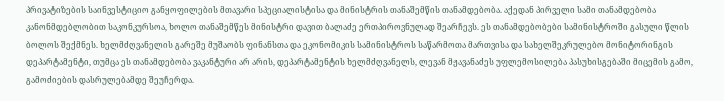პრივატიზების საინვესტიციო განყოფილების მთავარი სპეციალისტისა და მინისტრის თანაშემწის თანამდებობა. აქედან პირველი სამი თანამდებობა კანონმდებლობით საკონკურსოა, ხოლო თანაშემწეს მინისტრი დავით ბალაძე ერთპიროვნულად შეარჩევს. ეს თანამდებობები სამინისტროში გასული წლის ბოლოს შექმნეს. ხელმძღვანელის გარეშე მუშაობს ფინანსთა და ეკონომიკის სამინისტროს საწარმოთა მართვისა და სახელშეკრულებო მონიტორინგის დეპარტამენტი, თუმცა ეს თანამდებობა ვაკანტური არ არის, დეპარტამენტის ხელმძღვანელს, ლევან მჟავანაძეს უფლემოსილება პასუხისგებაში მიცემის გამო, გამოძიების დასრულებამდე შეუჩერდა.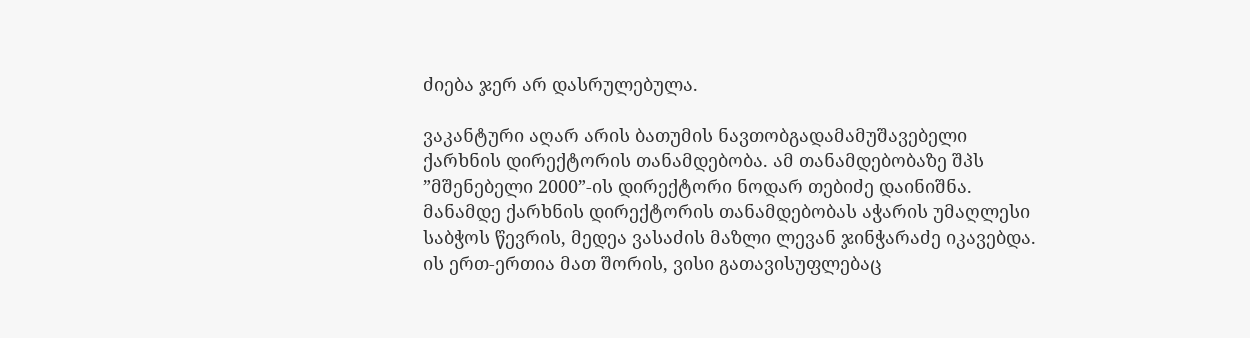ძიება ჯერ არ დასრულებულა.

ვაკანტური აღარ არის ბათუმის ნავთობგადამამუშავებელი ქარხნის დირექტორის თანამდებობა. ამ თანამდებობაზე შპს ”მშენებელი 2000”-ის დირექტორი ნოდარ თებიძე დაინიშნა. მანამდე ქარხნის დირექტორის თანამდებობას აჭარის უმაღლესი საბჭოს წევრის, მედეა ვასაძის მაზლი ლევან ჯინჭარაძე იკავებდა. ის ერთ-ერთია მათ შორის, ვისი გათავისუფლებაც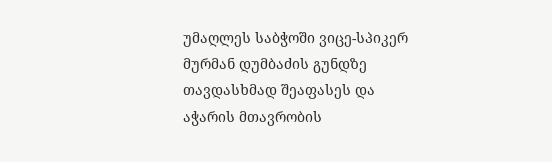უმაღლეს საბჭოში ვიცე-სპიკერ მურმან დუმბაძის გუნდზე თავდასხმად შეაფასეს და აჭარის მთავრობის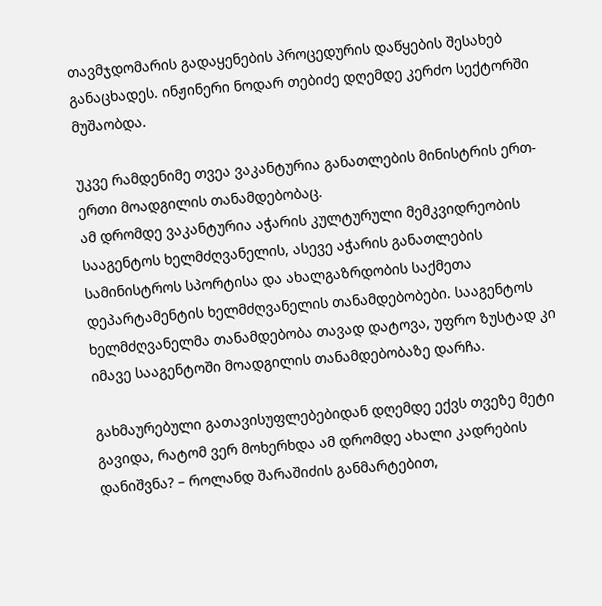თავმჯდომარის გადაყენების პროცედურის დაწყების შესახებ განაცხადეს. ინჟინერი ნოდარ თებიძე დღემდე კერძო სექტორში მუშაობდა.

უკვე რამდენიმე თვეა ვაკანტურია განათლების მინისტრის ერთ-ერთი მოადგილის თანამდებობაც.
ამ დრომდე ვაკანტურია აჭარის კულტურული მემკვიდრეობის სააგენტოს ხელმძღვანელის, ასევე აჭარის განათლების სამინისტროს სპორტისა და ახალგაზრდობის საქმეთა დეპარტამენტის ხელმძღვანელის თანამდებობები. სააგენტოს ხელმძღვანელმა თანამდებობა თავად დატოვა, უფრო ზუსტად კი იმავე სააგენტოში მოადგილის თანამდებობაზე დარჩა.

გახმაურებული გათავისუფლებებიდან დღემდე ექვს თვეზე მეტი გავიდა, რატომ ვერ მოხერხდა ამ დრომდე ახალი კადრების დანიშვნა? – როლანდ შარაშიძის განმარტებით,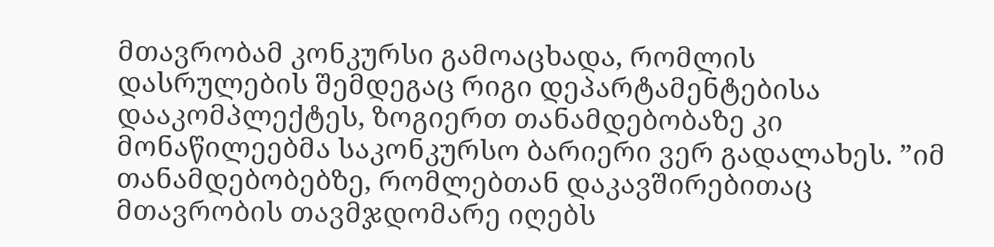მთავრობამ კონკურსი გამოაცხადა, რომლის დასრულების შემდეგაც რიგი დეპარტამენტებისა დააკომპლექტეს, ზოგიერთ თანამდებობაზე კი მონაწილეებმა საკონკურსო ბარიერი ვერ გადალახეს. ”იმ თანამდებობებზე, რომლებთან დაკავშირებითაც მთავრობის თავმჯდომარე იღებს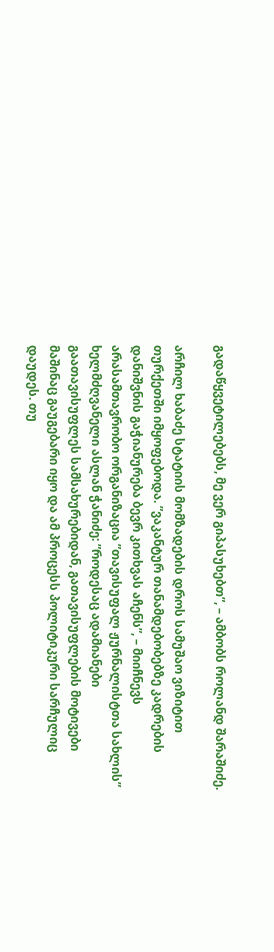გადაწყვეტილებებს, მე ვერ გიპასუხებთ”, – ამბობს როლანდ შარაშიძე.

არჩილ ხაბაძე სტატიის მომზადების დროს სამუშაო ვიზიტით თურქეთში იმყოფებოდა. ”ვაკანტურ თანამდებობებზე კადრების დანიშვნის გაჭიანურება ბევრ კითხვას აჩენს”, – მიიჩნევს არასამთავრობო ორგანიზაცია ”თავისუფალ ჟურნალისტთა სახლის” ხელმძღვანელი ასლან ჭანიძე: ”როდესაც ადამიანები გაათავისუფლეს სამსახურებიდან, გათავისუფლების მოტივები მაშინაც გაუგებარი იყო და ამ პროცესს პოლიტიკური სარჩულიც დაუდეს. თუ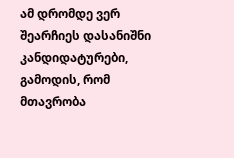ამ დრომდე ვერ შეარჩიეს დასანიშნი კანდიდატურები, გამოდის, რომ მთავრობა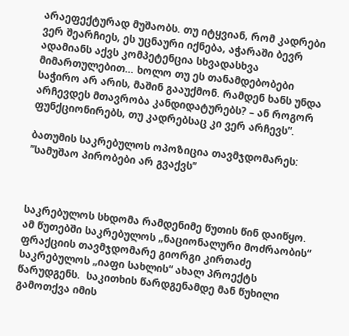არაეფექტურად მუშაობს. თუ იტყვიან, რომ კადრები ვერ შეარჩიეს, ეს უცნაური იქნება, აჭარაში ბევრ ადამიანს აქვს კომპეტენცია სხვადასხვა მიმართულებით… ხოლო თუ ეს თანამდებობები საჭირო არ არის, მაშინ გააუქმონ. რამდენ ხანს უნდა არჩევდეს მთავრობა კანდიდატურებს? – ან როგორ ფუნქციონირებს, თუ კადრებსაც კი ვერ არჩევს”.

ბათუმის საკრებულოს ოპოზიცია თავმჯდომარეს: ’’სამუშაო პირობები არ გვაქვს’’



საკრებულოს სხდომა რამდენიმე წუთის წინ დაიწყო. ამ წუთებში საკრებულოს „ნაციონალური მოძრაობის“ ფრაქციის თავმჯდომარე გიორგი კირთაძე საკრებულოს „იაფი სახლის“ ახალ პროექტს წარუდგენს.  საკითხის წარდგენამდე მან წუხილი გამოთქვა იმის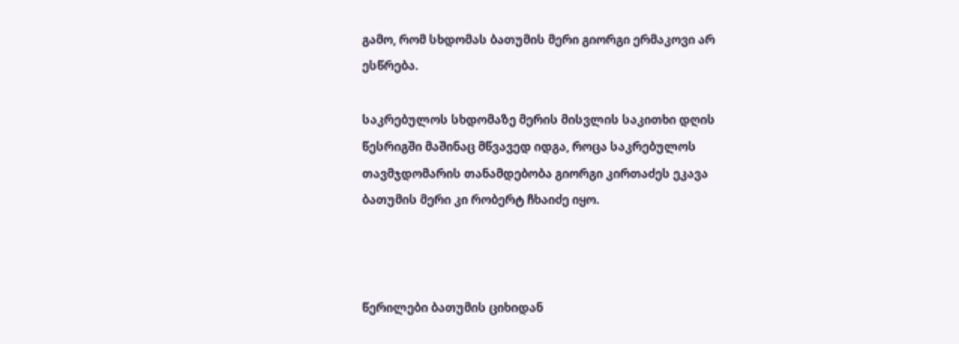გამო, რომ სხდომას ბათუმის მერი გიორგი ერმაკოვი არ ესწრება.

საკრებულოს სხდომაზე მერის მისვლის საკითხი დღის წესრიგში მაშინაც მწვავედ იდგა, როცა საკრებულოს თავმჯდომარის თანამდებობა გიორგი კირთაძეს ეკავა ბათუმის მერი კი რობერტ ჩხაიძე იყო.



წერილები ბათუმის ციხიდან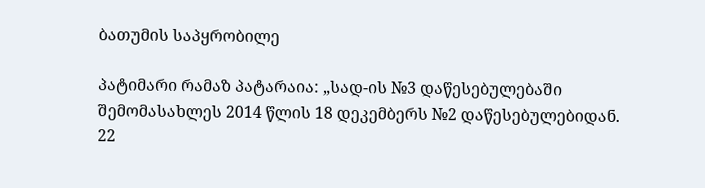ბათუმის საპყრობილე

პატიმარი რამაზ პატარაია: „სად-ის №3 დაწესებულებაში შემომასახლეს 2014 წლის 18 დეკემბერს №2 დაწესებულებიდან. 22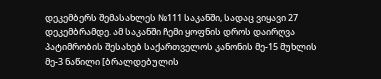დეკემბერს შემასახლეს №111 საკანში, სადაც ვიყავი 27 დეკემბრამდე. ამ საკანში ჩემი ყოფნის დროს დაირღვა პატიმრობის შესახებ საქართველოს კანონის მე-15 მუხლის მე-3 ნაწილი [ბრალდებულის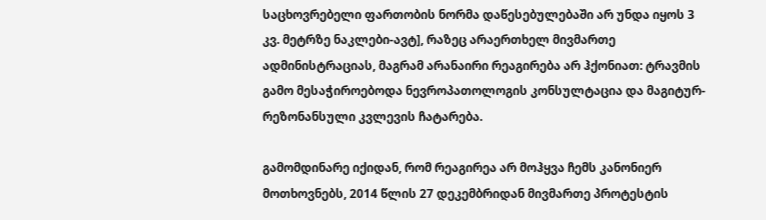საცხოვრებელი ფართობის ნორმა დაწესებულებაში არ უნდა იყოს 3 კვ. მეტრზე ნაკლები-ავტ], რაზეც არაერთხელ მივმართე ადმინისტრაციას, მაგრამ არანაირი რეაგირება არ ჰქონიათ: ტრავმის გამო მესაჭიროებოდა ნევროპათოლოგის კონსულტაცია და მაგიტურ-რეზონანსული კვლევის ჩატარება.

გამომდინარე იქიდან, რომ რეაგირეა არ მოჰყვა ჩემს კანონიერ მოთხოვნებს, 2014 წლის 27 დეკემბრიდან მივმართე პროტესტის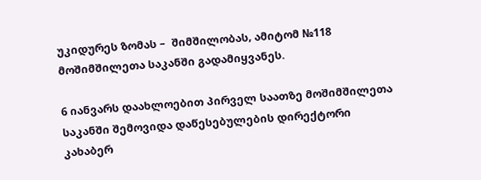უკიდურეს ზომას –  შიმშილობას, ამიტომ №118 მოშიმშილეთა საკანში გადამიყვანეს.

6 იანვარს დაახლოებით პირველ საათზე მოშიმშილეთა საკანში შემოვიდა დაწესებულების დირექტორი კახაბერ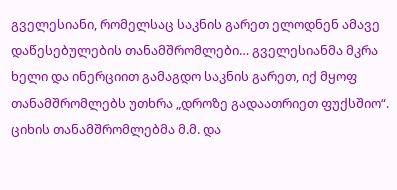გველესიანი, რომელსაც საკნის გარეთ ელოდნენ ამავე დაწესებულების თანამშრომლები… გველესიანმა მკრა ხელი და ინერციით გამაგდო საკნის გარეთ, იქ მყოფ თანამშრომლებს უთხრა „დროზე გადაათრიეთ ფუქსშიო“. ციხის თანამშრომლებმა მ.მ. და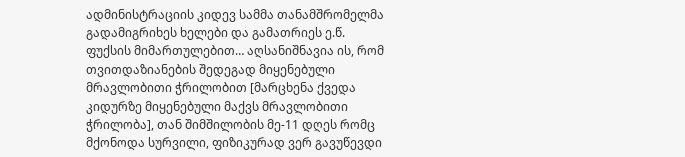ადმინისტრაციის კიდევ სამმა თანამშრომელმა გადამიგრიხეს ხელები და გამათრიეს ე.წ. ფუქსის მიმართულებით… აღსანიშნავია ის, რომ თვითდაზიანების შედეგად მიყენებული მრავლობითი ჭრილობით [მარცხენა ქვედა კიდურზე მიყენებული მაქვს მრავლობითი ჭრილობა], თან შიმშილობის მე-11 დღეს რომც მქონოდა სურვილი, ფიზიკურად ვერ გავუწევდი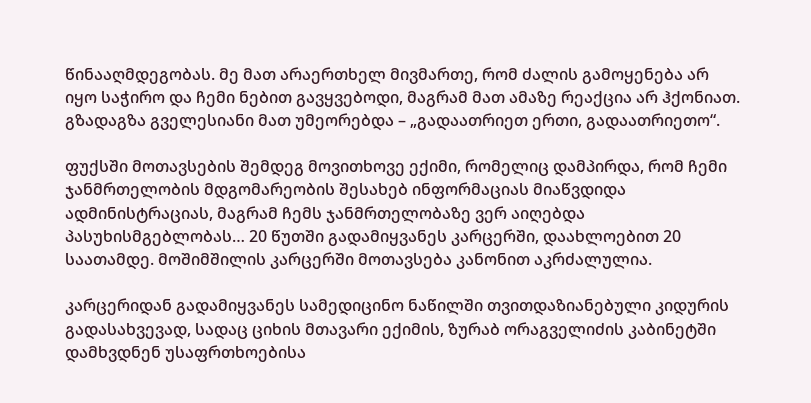წინააღმდეგობას. მე მათ არაერთხელ მივმართე, რომ ძალის გამოყენება არ იყო საჭირო და ჩემი ნებით გავყვებოდი, მაგრამ მათ ამაზე რეაქცია არ ჰქონიათ. გზადაგზა გველესიანი მათ უმეორებდა – „გადაათრიეთ ერთი, გადაათრიეთო“.

ფუქსში მოთავსების შემდეგ მოვითხოვე ექიმი, რომელიც დამპირდა, რომ ჩემი ჯანმრთელობის მდგომარეობის შესახებ ინფორმაციას მიაწვდიდა ადმინისტრაციას, მაგრამ ჩემს ჯანმრთელობაზე ვერ აიღებდა პასუხისმგებლობას… 20 წუთში გადამიყვანეს კარცერში, დაახლოებით 20 საათამდე. მოშიმშილის კარცერში მოთავსება კანონით აკრძალულია.

კარცერიდან გადამიყვანეს სამედიცინო ნაწილში თვითდაზიანებული კიდურის გადასახვევად, სადაც ციხის მთავარი ექიმის, ზურაბ ორაგველიძის კაბინეტში დამხვდნენ უსაფრთხოებისა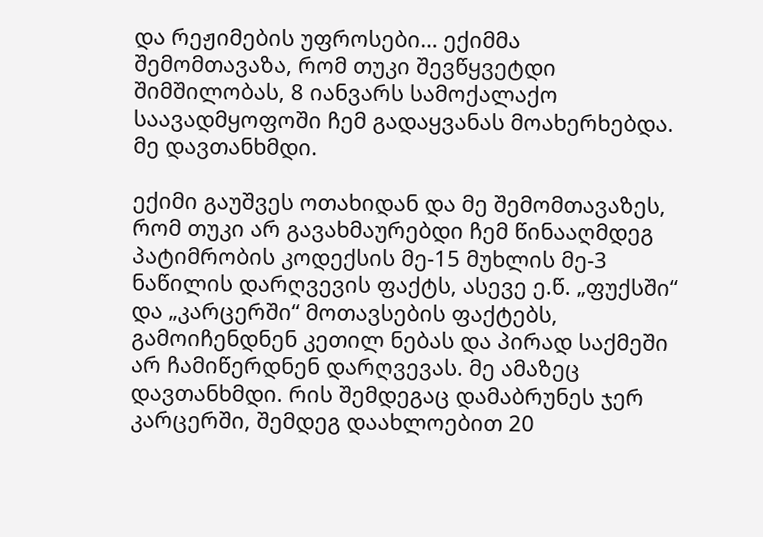და რეჟიმების უფროსები… ექიმმა შემომთავაზა, რომ თუკი შევწყვეტდი შიმშილობას, 8 იანვარს სამოქალაქო საავადმყოფოში ჩემ გადაყვანას მოახერხებდა. მე დავთანხმდი.

ექიმი გაუშვეს ოთახიდან და მე შემომთავაზეს, რომ თუკი არ გავახმაურებდი ჩემ წინააღმდეგ პატიმრობის კოდექსის მე-15 მუხლის მე-3 ნაწილის დარღვევის ფაქტს, ასევე ე.წ. „ფუქსში“ და „კარცერში“ მოთავსების ფაქტებს, გამოიჩენდნენ კეთილ ნებას და პირად საქმეში არ ჩამიწერდნენ დარღვევას. მე ამაზეც დავთანხმდი. რის შემდეგაც დამაბრუნეს ჯერ კარცერში, შემდეგ დაახლოებით 20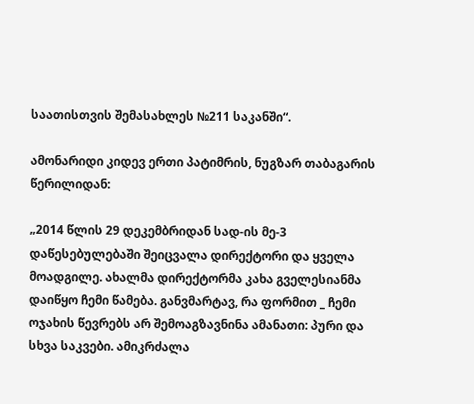საათისთვის შემასახლეს №211 საკანში“.

ამონარიდი კიდევ ერთი პატიმრის, ნუგზარ თაბაგარის წერილიდან:

„2014 წლის 29 დეკემბრიდან სად-ის მე-3 დაწესებულებაში შეიცვალა დირექტორი და ყველა მოადგილე. ახალმა დირექტორმა კახა გველესიანმა დაიწყო ჩემი წამება. განვმარტავ, რა ფორმით _ ჩემი ოჯახის წევრებს არ შემოაგზავნინა ამანათი: პური და სხვა საკვები. ამიკრძალა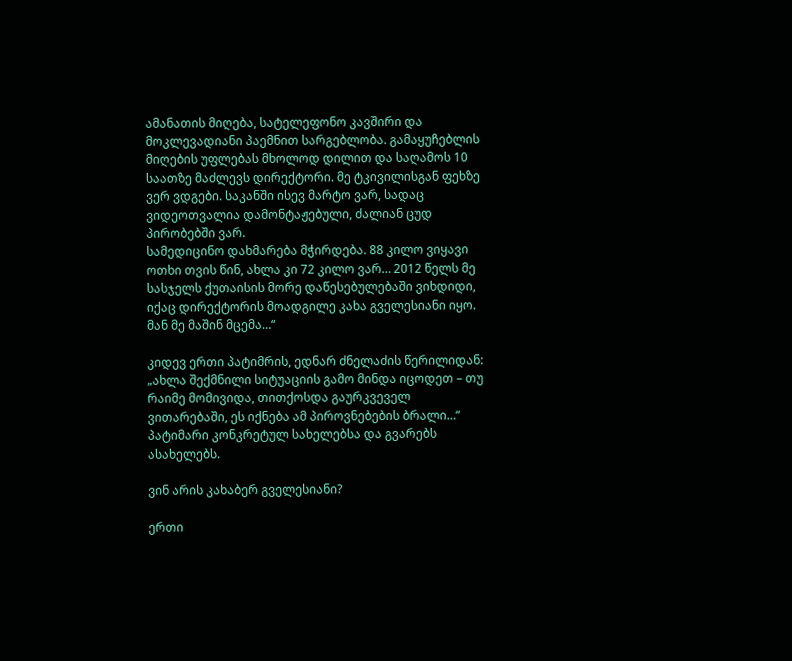ამანათის მიღება, სატელეფონო კავშირი და მოკლევადიანი პაემნით სარგებლობა. გამაყუჩებლის მიღების უფლებას მხოლოდ დილით და საღამოს 10 საათზე მაძლევს დირექტორი. მე ტკივილისგან ფეხზე ვერ ვდგები. საკანში ისევ მარტო ვარ, სადაც ვიდეოთვალია დამონტაჟებული, ძალიან ცუდ პირობებში ვარ.
სამედიცინო დახმარება მჭირდება. 88 კილო ვიყავი ოთხი თვის წინ, ახლა კი 72 კილო ვარ… 2012 წელს მე სასჯელს ქუთაისის მორე დაწესებულებაში ვიხდიდი, იქაც დირექტორის მოადგილე კახა გველესიანი იყო. მან მე მაშინ მცემა…“

კიდევ ერთი პატიმრის, ედნარ ძნელაძის წერილიდან: „ახლა შექმნილი სიტუაციის გამო მინდა იცოდეთ – თუ რაიმე მომივიდა, თითქოსდა გაურკვეველ ვითარებაში, ეს იქნება ამ პიროვნებების ბრალი…“ პატიმარი კონკრეტულ სახელებსა და გვარებს ასახელებს.

ვინ არის კახაბერ გველესიანი?

ერთი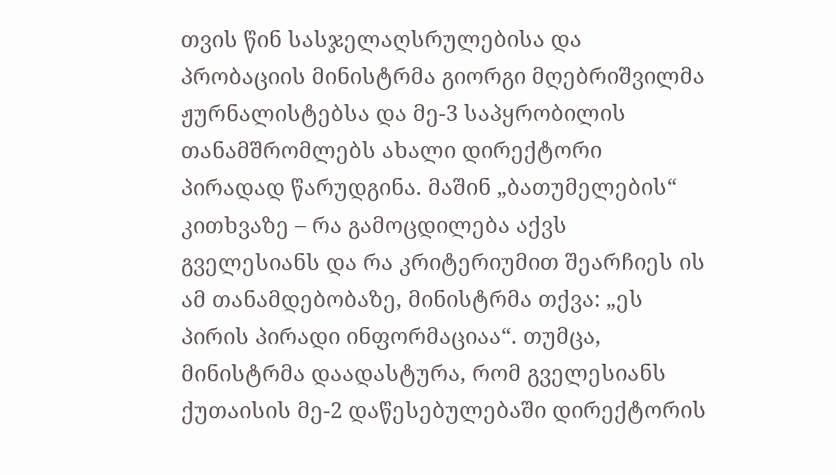თვის წინ სასჯელაღსრულებისა და პრობაციის მინისტრმა გიორგი მღებრიშვილმა ჟურნალისტებსა და მე-3 საპყრობილის თანამშრომლებს ახალი დირექტორი პირადად წარუდგინა. მაშინ „ბათუმელების“ კითხვაზე – რა გამოცდილება აქვს გველესიანს და რა კრიტერიუმით შეარჩიეს ის ამ თანამდებობაზე, მინისტრმა თქვა: „ეს პირის პირადი ინფორმაციაა“. თუმცა, მინისტრმა დაადასტურა, რომ გველესიანს ქუთაისის მე-2 დაწესებულებაში დირექტორის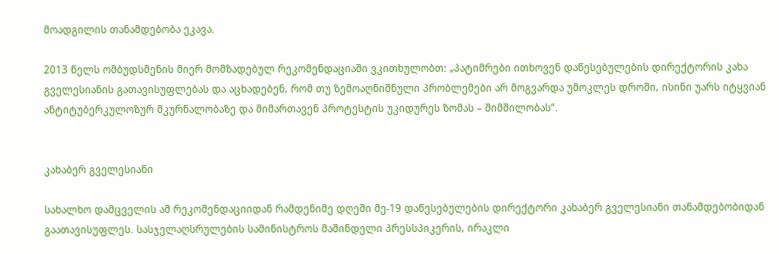მოადგილის თანამდებობა ეკავა.

2013 წელს ომბუდსმენის მიერ მომზადებულ რეკომენდაციაში ვკითხულობთ: „პატიმრები ითხოვენ დაწესებულების დირექტორის კახა გველესიანის გათავისუფლებას და აცხადებენ, რომ თუ ზემოაღნიშნული პრობლემები არ მოგვარდა უმოკლეს დროში, ისინი უარს იტყვიან ანტიტუბერკულოზურ მკურნალობაზე და მიმართავენ პროტესტის უკიდურეს ზომას – შიმშილობას“.


კახაბერ გველესიანი

სახალხო დამცველის ამ რეკომენდაციიდან რამდენიმე დღეში მე-19 დაწესებულების დირექტორი კახაბერ გველესიანი თანამდებობიდან გაათავისუფლეს. სასჯელაღსრულების სამინისტროს მაშინდელი პრესსპიკერის, ირაკლი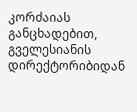კორძაიას განცხადებით, გველესიანის დირექტორიბიდან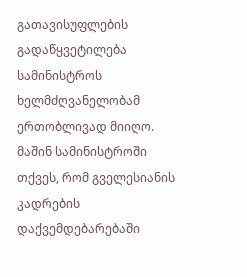გათავისუფლების გადაწყვეტილება სამინისტროს ხელმძღვანელობამ ერთობლივად მიიღო. მაშინ სამინისტროში თქვეს, რომ გველესიანის კადრების დაქვემდებარებაში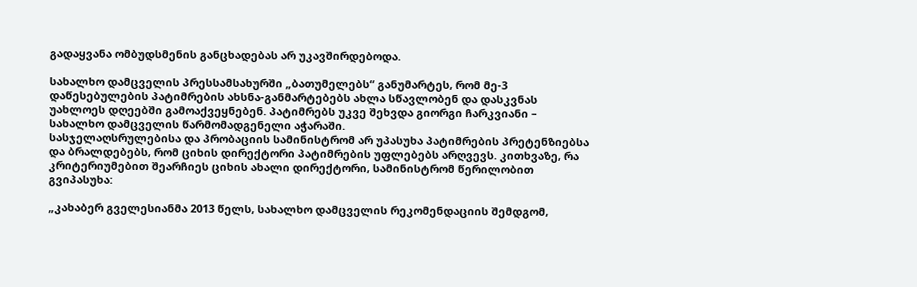გადაყვანა ომბუდსმენის განცხადებას არ უკავშირდებოდა.

სახალხო დამცველის პრესსამსახურში „ბათუმელებს“ განუმარტეს, რომ მე-3 დაწესებულების პატიმრების ახსნა-განმარტებებს ახლა სწავლობენ და დასკვნას უახლოეს დღეებში გამოაქვეყნებენ. პატიმრებს უკვე შეხვდა გიორგი ჩარკვიანი – სახალხო დამცველის წარმომადგენელი აჭარაში.
სასჯელაღსრულებისა და პრობაციის სამინისტრომ არ უპასუხა პატიმრების პრეტენზიებსა და ბრალდებებს, რომ ციხის დირექტორი პატიმრების უფლებებს არღვევს. კითხვაზე, რა კრიტერიუმებით შეარჩიეს ციხის ახალი დირექტორი, სამინისტრომ წერილობით გვიპასუხა:

„კახაბერ გველესიანმა 2013 წელს, სახალხო დამცველის რეკომენდაციის შემდგომ,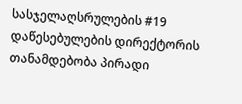სასჯელაღსრულების #19 დაწესებულების დირექტორის თანამდებობა პირადი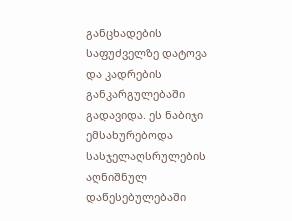განცხადების საფუძველზე დატოვა და კადრების განკარგულებაში გადავიდა. ეს ნაბიჯი ემსახურებოდა სასჯელაღსრულების აღნიშნულ დაწესებულებაში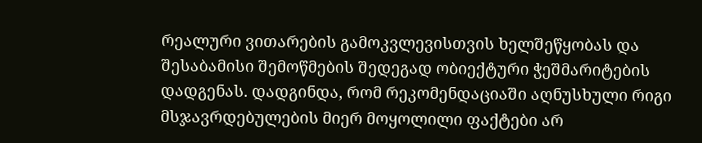რეალური ვითარების გამოკვლევისთვის ხელშეწყობას და შესაბამისი შემოწმების შედეგად ობიექტური ჭეშმარიტების დადგენას. დადგინდა, რომ რეკომენდაციაში აღნუსხული რიგი მსჯავრდებულების მიერ მოყოლილი ფაქტები არ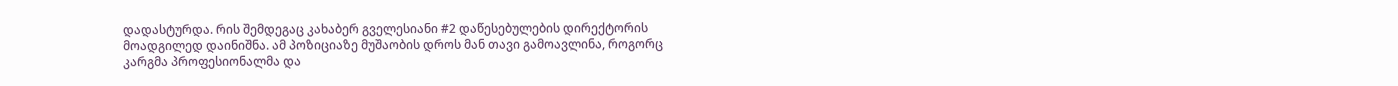დადასტურდა. რის შემდეგაც კახაბერ გველესიანი #2 დაწესებულების დირექტორის მოადგილედ დაინიშნა. ამ პოზიციაზე მუშაობის დროს მან თავი გამოავლინა, როგორც კარგმა პროფესიონალმა და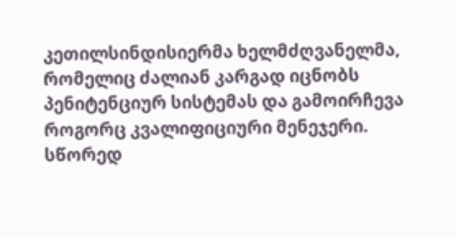კეთილსინდისიერმა ხელმძღვანელმა, რომელიც ძალიან კარგად იცნობს პენიტენციურ სისტემას და გამოირჩევა როგორც კვალიფიციური მენეჯერი. სწორედ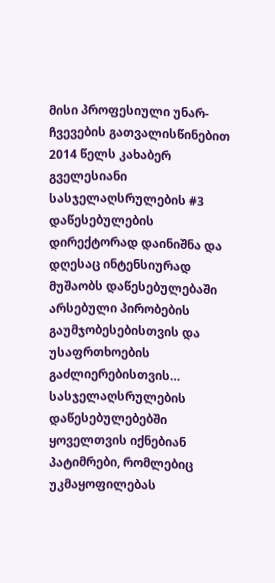მისი პროფესიული უნარ-ჩვევების გათვალისწინებით 2014 წელს კახაბერ გველესიანი სასჯელაღსრულების #3 დაწესებულების დირექტორად დაინიშნა და დღესაც ინტენსიურად მუშაობს დაწესებულებაში არსებული პირობების გაუმჯობესებისთვის და უსაფრთხოების გაძლიერებისთვის… სასჯელაღსრულების დაწესებულებებში ყოველთვის იქნებიან პატიმრები, რომლებიც უკმაყოფილებას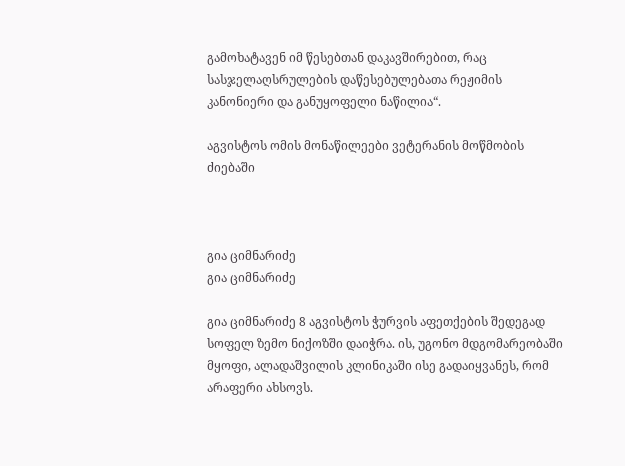გამოხატავენ იმ წესებთან დაკავშირებით, რაც სასჯელაღსრულების დაწესებულებათა რეჟიმის კანონიერი და განუყოფელი ნაწილია“.

აგვისტოს ომის მონაწილეები ვეტერანის მოწმობის ძიებაში



გია ციმნარიძე
გია ციმნარიძე

გია ციმნარიძე 8 აგვისტოს ჭურვის აფეთქების შედეგად სოფელ ზემო ნიქოზში დაიჭრა. ის, უგონო მდგომარეობაში მყოფი, ალადაშვილის კლინიკაში ისე გადაიყვანეს, რომ არაფერი ახსოვს.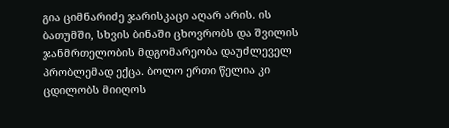გია ციმნარიძე ჯარისკაცი აღარ არის. ის ბათუმში, სხვის ბინაში ცხოვრობს და შვილის ჯანმრთელობის მდგომარეობა დაუძლეველ პრობლემად ექცა. ბოლო ერთი წელია კი ცდილობს მიიღოს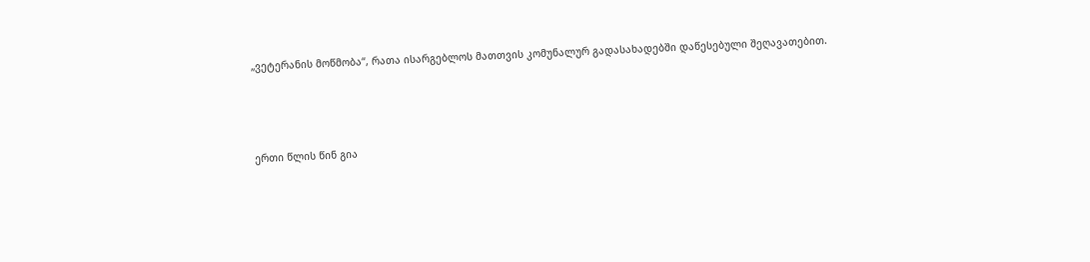„ვეტერანის მოწმობა“, რათა ისარგებლოს მათთვის კომუნალურ გადასახადებში დაწესებული შეღავათებით.



ერთი წლის წინ გია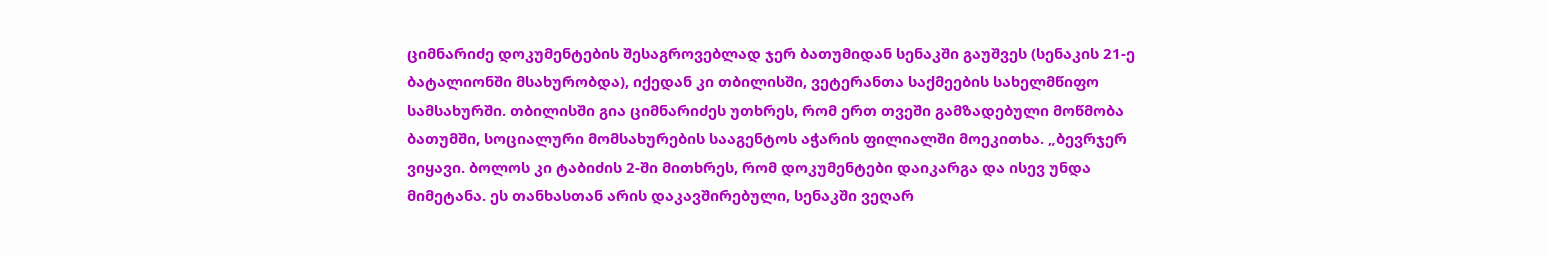ციმნარიძე დოკუმენტების შესაგროვებლად ჯერ ბათუმიდან სენაკში გაუშვეს (სენაკის 21-ე ბატალიონში მსახურობდა), იქედან კი თბილისში, ვეტერანთა საქმეების სახელმწიფო სამსახურში. თბილისში გია ციმნარიძეს უთხრეს, რომ ერთ თვეში გამზადებული მოწმობა ბათუმში, სოციალური მომსახურების სააგენტოს აჭარის ფილიალში მოეკითხა. „ბევრჯერ ვიყავი. ბოლოს კი ტაბიძის 2-ში მითხრეს, რომ დოკუმენტები დაიკარგა და ისევ უნდა მიმეტანა. ეს თანხასთან არის დაკავშირებული, სენაკში ვეღარ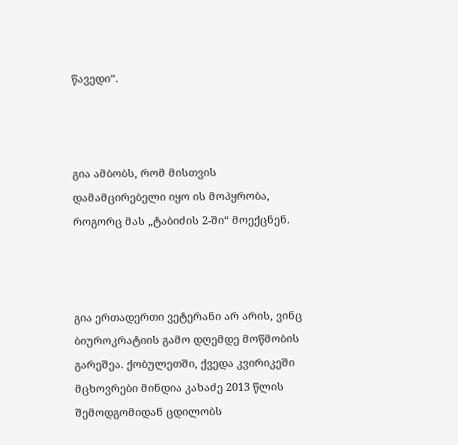წავედი“.



გია ამბობს, რომ მისთვის დამამცირებელი იყო ის მოპყრობა, როგორც მას „ტაბიძის 2-ში“ მოექცნენ.



გია ერთადერთი ვეტერანი არ არის, ვინც ბიუროკრატიის გამო დღემდე მოწმობის გარეშეა. ქობულეთში, ქვედა კვირიკეში მცხოვრები მინდია კახაძე 2013 წლის შემოდგომიდან ცდილობს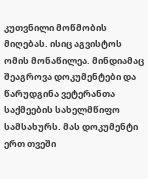კუთვნილი მოწმობის მიღებას. ისიც აგვისტოს ომის მონაწილეა. მინდიამაც შეაგროვა დოკუმენტები და წარუდგინა ვეტერანთა საქმეების სახელმწიფო სამსახურს. მას დოკუმენტი ერთ თვეში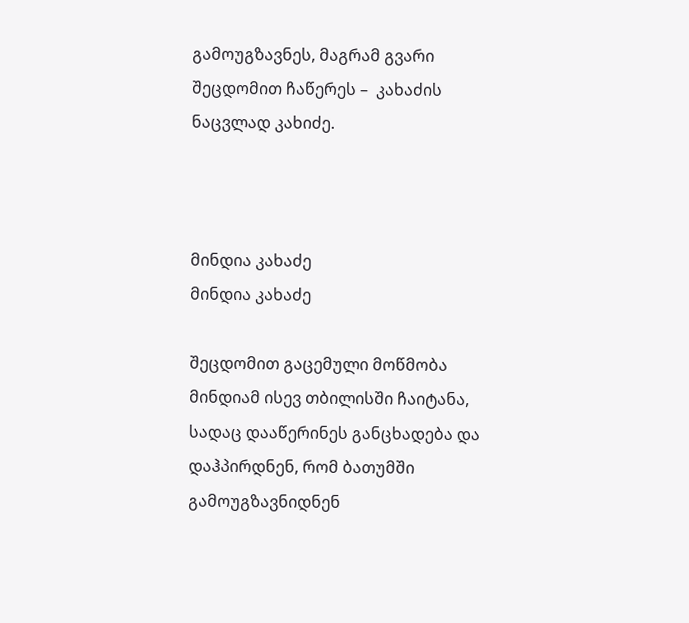გამოუგზავნეს, მაგრამ გვარი შეცდომით ჩაწერეს –  კახაძის ნაცვლად კახიძე.



მინდია კახაძე
მინდია კახაძე

შეცდომით გაცემული მოწმობა მინდიამ ისევ თბილისში ჩაიტანა, სადაც დააწერინეს განცხადება და დაჰპირდნენ, რომ ბათუმში გამოუგზავნიდნენ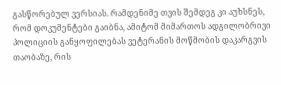გასწორებულ ვერსიას. რამდენიმე თვის შემდეგ კი აუხსნეს, რომ დოკუმენტები გაიბნა, ამიტომ მიმართოს ადგილობრივი პოლიციის განყოფილებას ვეტერანის მოწმობის დაკარგვის თაობაზე, რის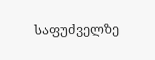საფუძველზე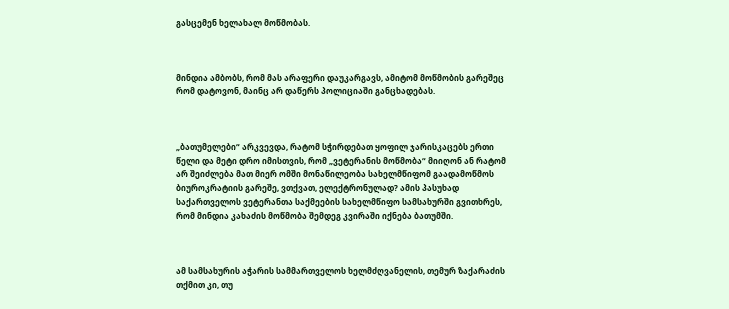გასცემენ ხელახალ მოწმობას.



მინდია ამბობს, რომ მას არაფერი დაუკარგავს, ამიტომ მოწმობის გარეშეც რომ დატოვონ, მაინც არ დაწერს პოლიციაში განცხადებას.



„ბათუმელები“ არკვევდა, რატომ სჭირდებათ ყოფილ ჯარისკაცებს ერთი წელი და მეტი დრო იმისთვის, რომ „ვეტერანის მოწმობა“ მიიღონ ან რატომ არ შეიძლება მათ მიერ ომში მონაწილეობა სახელმწიფომ გაადამოწმოს ბიუროკრატიის გარეშე, ვთქვათ, ელექტრონულად? ამის პასუხად საქართველოს ვეტერანთა საქმეების სახელმწიფო სამსახურში გვითხრეს, რომ მინდია კახაძის მოწმობა შემდეგ კვირაში იქნება ბათუმში.



ამ სამსახურის აჭარის სამმართველოს ხელმძღვანელის, თემურ ზაქარაძის თქმით კი, თუ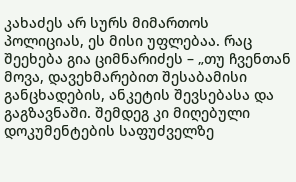კახაძეს არ სურს მიმართოს პოლიციას, ეს მისი უფლებაა. რაც შეეხება გია ციმნარიძეს – „თუ ჩვენთან მოვა, დავეხმარებით შესაბამისი განცხადების, ანკეტის შევსებასა და გაგზავნაში. შემდეგ კი მიღებული დოკუმენტების საფუძველზე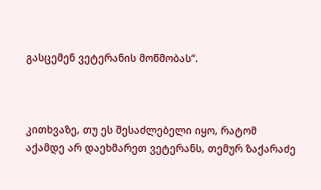გასცემენ ვეტერანის მოწმობას“.



კითხვაზე, თუ ეს შესაძლებელი იყო, რატომ აქამდე არ დაეხმარეთ ვეტერანს, თემურ ზაქარაძე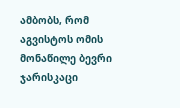ამბობს, რომ აგვისტოს ომის მონაწილე ბევრი ჯარისკაცი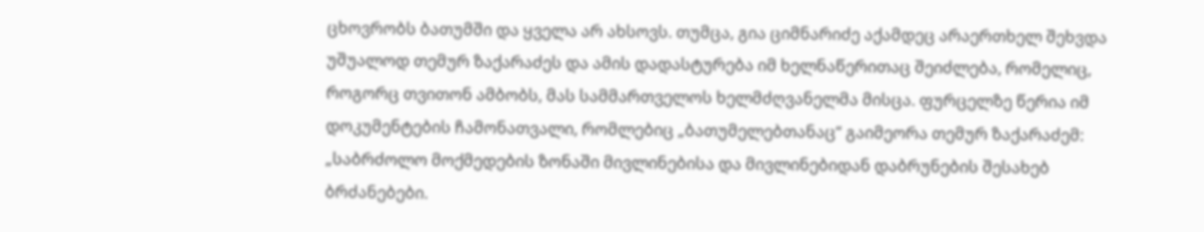ცხოვრობს ბათუმში და ყველა არ ახსოვს. თუმცა, გია ციმნარიძე აქამდეც არაერთხელ შეხვდა უშუალოდ თემურ ზაქარაძეს და ამის დადასტურება იმ ხელნაწერითაც შეიძლება, რომელიც, როგორც თვითონ ამბობს, მას სამმართველოს ხელმძღვანელმა მისცა. ფურცელზე წერია იმ დოკუმენტების ჩამონათვალი, რომლებიც „ბათუმელებთანაც“ გაიმეორა თემურ ზაქარაძემ: „საბრძოლო მოქმედების ზონაში მივლინებისა და მივლინებიდან დაბრუნების შესახებ ბრძანებები.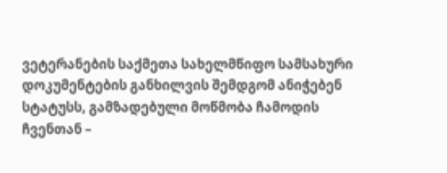ვეტერანების საქმეთა სახელმწიფო სამსახური დოკუმენტების განხილვის შემდგომ ანიჭებენ სტატუსს, გამზადებული მოწმობა ჩამოდის ჩვენთან –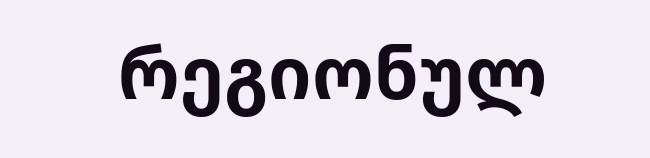რეგიონულ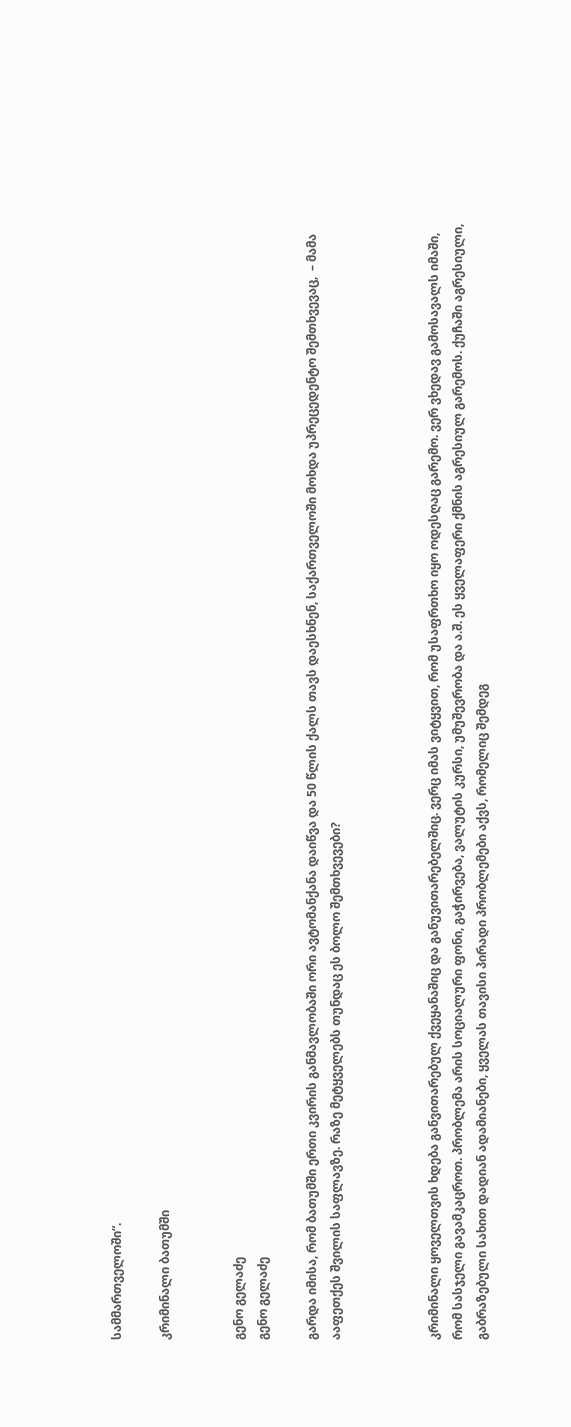სამმართველოში“.

კრიმინალი ბათუმში


გენო გელაძე
გენო გელაძე

გარდა იმისა, რომ ბათუმში ერთი კვირის განმავლობაში ორი ავტომანქანა დაიწვა და 50 წლის ქალს თავს დაესხნენ, საქართველოში მოხდა უპრეცედენტო შემთხვევაც,  – მამა ააფეთქეს შვილის საფლავზე. რაზე მეტყველებს თუნდაც ეს ბოლო შემთხვევები?



კრიმინალი ყოველთვის ხდება განვითარებულ ქვეყანაშიც და განუვითარებელშიც. ვერც იმას ვიტყვით, რომ უსაფრთხო იყო ოდესღაც გარემო. ვერ ვხედავ გამოსავალს იმაში, რომ სასჯელი გავამკაცროთ. პრობლემა არის სოციალური ფონი, გაჭირვება, ვალუტის კურსი, უმუშევრობა და ა.შ. ეს ყველაფერი ქმნის აგრესიულ გარემოს. ქუჩაში აგრესიული, გაბრაზებული სახით დადიან ადამიანები, ყველას თავისი პირადი პრობლემები აქვს, რომელიც შემდეგ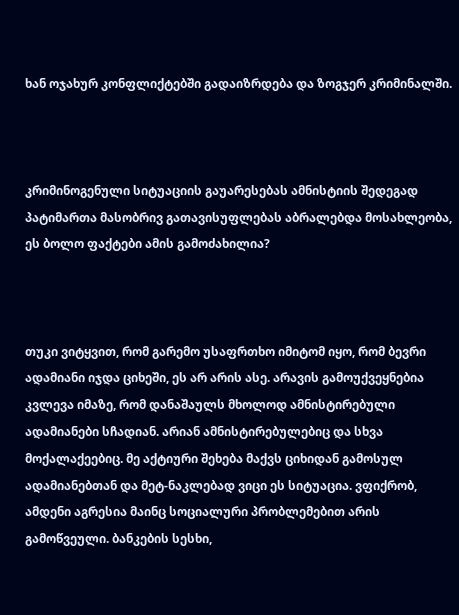ხან ოჯახურ კონფლიქტებში გადაიზრდება და ზოგჯერ კრიმინალში.



კრიმინოგენული სიტუაციის გაუარესებას ამნისტიის შედეგად პატიმართა მასობრივ გათავისუფლებას აბრალებდა მოსახლეობა, ეს ბოლო ფაქტები ამის გამოძახილია?



თუკი ვიტყვით, რომ გარემო უსაფრთხო იმიტომ იყო, რომ ბევრი ადამიანი იჯდა ციხეში, ეს არ არის ასე. არავის გამოუქვეყნებია კვლევა იმაზე, რომ დანაშაულს მხოლოდ ამნისტირებული ადამიანები სჩადიან. არიან ამნისტირებულებიც და სხვა მოქალაქეებიც. მე აქტიური შეხება მაქვს ციხიდან გამოსულ ადამიანებთან და მეტ-ნაკლებად ვიცი ეს სიტუაცია. ვფიქრობ, ამდენი აგრესია მაინც სოციალური პრობლემებით არის გამოწვეული. ბანკების სესხი,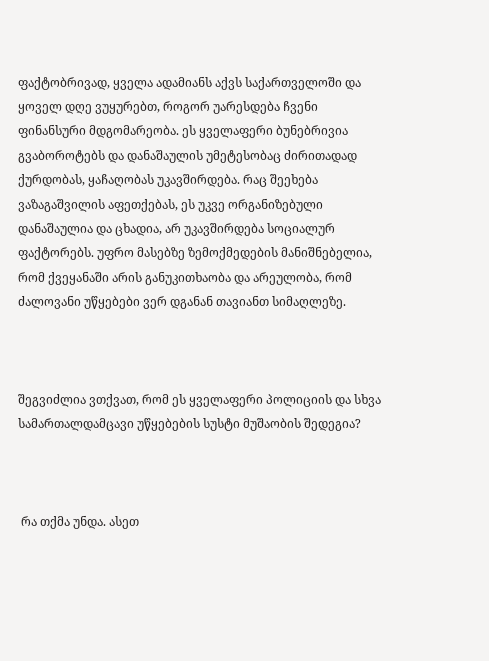ფაქტობრივად, ყველა ადამიანს აქვს საქართველოში და ყოველ დღე ვუყურებთ, როგორ უარესდება ჩვენი ფინანსური მდგომარეობა. ეს ყველაფერი ბუნებრივია გვაბოროტებს და დანაშაულის უმეტესობაც ძირითადად ქურდობას, ყაჩაღობას უკავშირდება. რაც შეეხება ვაზაგაშვილის აფეთქებას, ეს უკვე ორგანიზებული დანაშაულია და ცხადია, არ უკავშირდება სოციალურ ფაქტორებს. უფრო მასებზე ზემოქმედების მანიშნებელია, რომ ქვეყანაში არის განუკითხაობა და არეულობა, რომ ძალოვანი უწყებები ვერ დგანან თავიანთ სიმაღლეზე.



შეგვიძლია ვთქვათ, რომ ეს ყველაფერი პოლიციის და სხვა სამართალდამცავი უწყებების სუსტი მუშაობის შედეგია?



 რა თქმა უნდა. ასეთ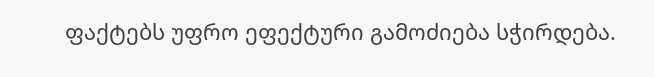ფაქტებს უფრო ეფექტური გამოძიება სჭირდება.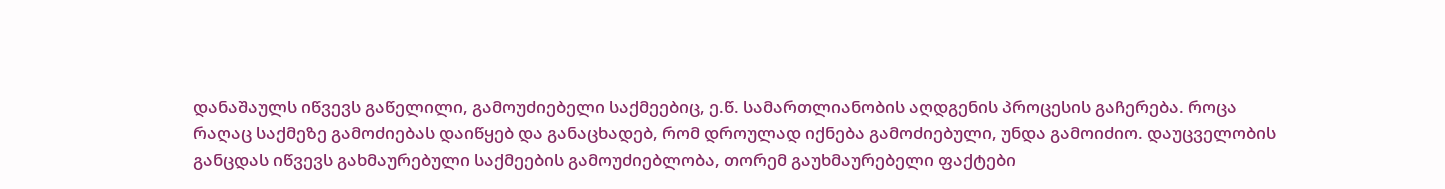დანაშაულს იწვევს გაწელილი, გამოუძიებელი საქმეებიც, ე.წ. სამართლიანობის აღდგენის პროცესის გაჩერება. როცა რაღაც საქმეზე გამოძიებას დაიწყებ და განაცხადებ, რომ დროულად იქნება გამოძიებული, უნდა გამოიძიო. დაუცველობის განცდას იწვევს გახმაურებული საქმეების გამოუძიებლობა, თორემ გაუხმაურებელი ფაქტები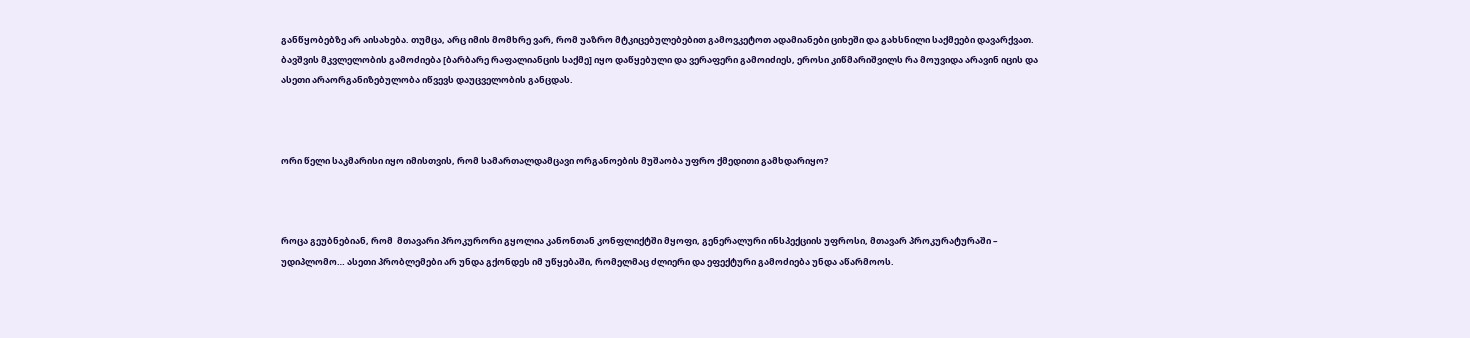განწყობებზე არ აისახება. თუმცა, არც იმის მომხრე ვარ, რომ უაზრო მტკიცებულებებით გამოვკეტოთ ადამიანები ციხეში და გახსნილი საქმეები დავარქვათ. ბავშვის მკვლელობის გამოძიება [ბარბარე რაფალიანცის საქმე] იყო დაწყებული და ვერაფერი გამოიძიეს, ეროსი კიწმარიშვილს რა მოუვიდა არავინ იცის და ასეთი არაორგანიზებულობა იწვევს დაუცველობის განცდას.



ორი წელი საკმარისი იყო იმისთვის, რომ სამართალდამცავი ორგანოების მუშაობა უფრო ქმედითი გამხდარიყო?



როცა გეუბნებიან, რომ  მთავარი პროკურორი გყოლია კანონთან კონფლიქტში მყოფი, გენერალური ინსპექციის უფროსი, მთავარ პროკურატურაში – უდიპლომო… ასეთი პრობლემები არ უნდა გქონდეს იმ უწყებაში, რომელმაც ძლიერი და ეფექტური გამოძიება უნდა აწარმოოს.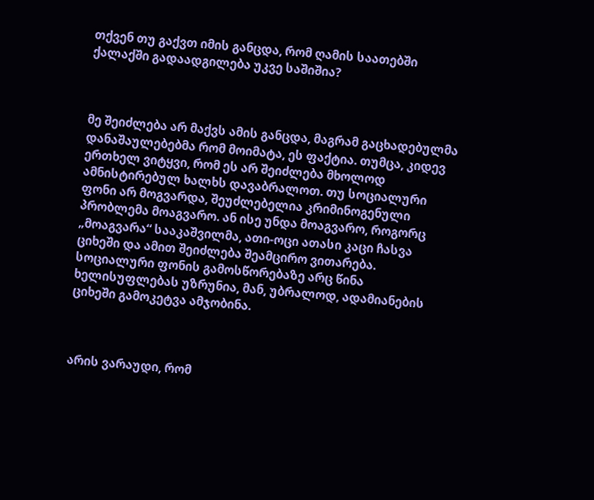თქვენ თუ გაქვთ იმის განცდა, რომ ღამის საათებში ქალაქში გადაადგილება უკვე საშიშია?



მე შეიძლება არ მაქვს ამის განცდა, მაგრამ გაცხადებულმა დანაშაულებებმა რომ მოიმატა, ეს ფაქტია. თუმცა, კიდევ ერთხელ ვიტყვი, რომ ეს არ შეიძლება მხოლოდ ამნისტირებულ ხალხს დავაბრალოთ. თუ სოციალური ფონი არ მოგვარდა, შეუძლებელია კრიმინოგენული პრობლემა მოაგვარო. ან ისე უნდა მოაგვარო, როგორც „მოაგვარა“ სააკაშვილმა, ათი-ოცი ათასი კაცი ჩასვა ციხეში და ამით შეიძლება შეამცირო ვითარება. სოციალური ფონის გამოსწორებაზე არც წინა ხელისუფლებას უზრუნია, მან, უბრალოდ, ადამიანების ციხეში გამოკეტვა ამჯობინა.



არის ვარაუდი, რომ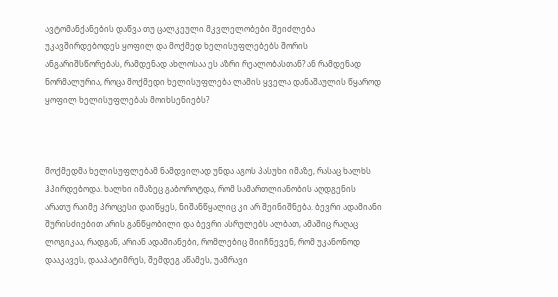ავტომანქანების დაწვა თუ ცალკეული მკვლელობები შეიძლება უკავშირდებოდეს ყოფილ და მოქმედ ხელისუფლებებს შორის ანგარიშსწორებას, რამდენად ახლოსაა ეს აზრი რეალობასთან? ან რამდენად ნორმალურია, როცა მოქმედი ხელისუფლება ლამის ყველა დანაშაულის წყაროდ ყოფილ ხელისუფლებას მოიხსენიებს?



მოქმედმა ხელისუფლებამ ნამდვილად უნდა აგოს პასუხი იმაზე, რასაც ხალხს ჰპირდებოდა. ხალხი იმაზეც გაბოროტდა, რომ სამართლიანობის აღდგენის არათუ რაიმე პროცესი დაიწყეს, ნიშანწყალიც კი არ შეინიშნება. ბევრი ადამიანი შურისძიებით არის განწყობილი და ბევრი ასრულებს ალბათ, ამაშიც რაღაც ლოგიკაა, რადგან, არიან ადამიანები, რომლებიც მიიჩნევენ, რომ უკანონოდ დააკავეს, დააპატიმრეს, შემდეგ აწამეს, უამრავი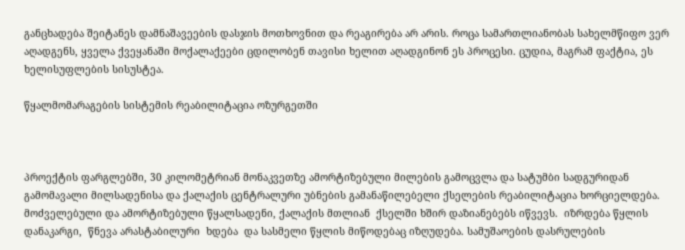განცხადება შეიტანეს დამნაშავეების დასჯის მოთხოვნით და რეაგირება არ არის. როცა სამართლიანობას სახელმწიფო ვერ აღადგენს, ყველა ქვეყანაში მოქალაქეები ცდილობენ თავისი ხელით აღადგინონ ეს პროცესი. ცუდია, მაგრამ ფაქტია, ეს ხელისუფლების სისუსტეა.

წყალმომარაგების სისტემის რეაბილიტაცია ოზურგეთში



პროექტის ფარგლებში, 30 კილომეტრიან მონაკვეთზე ამორტიზებული მილების გამოცვლა და სატუმბი სადგურიდან გამომავალი მილსადენისა და ქალაქის ცენტრალური უბნების გამანაწილებელი ქსელების რეაბილიტაცია ხორციელდება.   მოძველებული და ამორტიზებული წყალსადენი, ქალაქის მთლიან  ქსელში ხშირ დაზიანებებს იწვევს.  იზრდება წყლის დანაკარგი,  წნევა არასტაბილური  ხდება  და სასმელი წყლის მიწოდებაც იზღუდება. სამუშაოების დასრულების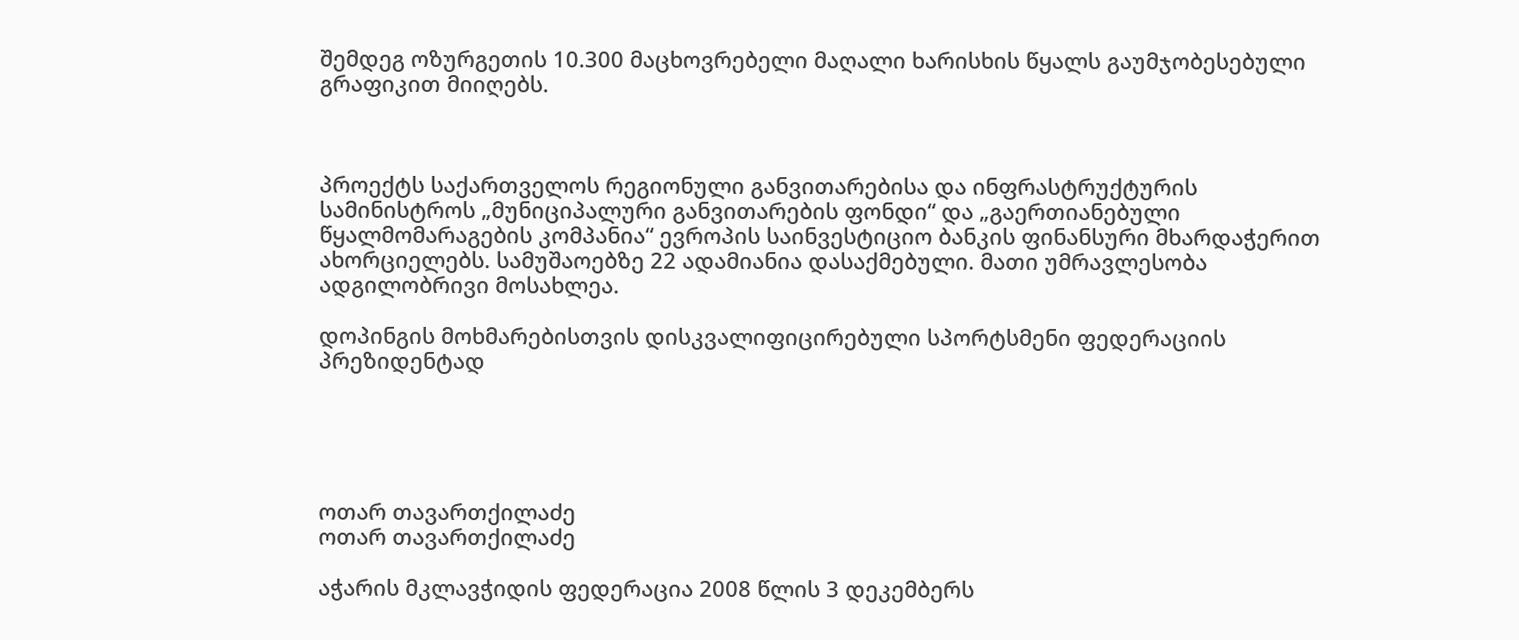შემდეგ ოზურგეთის 10.300 მაცხოვრებელი მაღალი ხარისხის წყალს გაუმჯობესებული გრაფიკით მიიღებს.



პროექტს საქართველოს რეგიონული განვითარებისა და ინფრასტრუქტურის სამინისტროს „მუნიციპალური განვითარების ფონდი“ და „გაერთიანებული წყალმომარაგების კომპანია“ ევროპის საინვესტიციო ბანკის ფინანსური მხარდაჭერით ახორციელებს. სამუშაოებზე 22 ადამიანია დასაქმებული. მათი უმრავლესობა ადგილობრივი მოსახლეა.

დოპინგის მოხმარებისთვის დისკვალიფიცირებული სპორტსმენი ფედერაციის პრეზიდენტად





ოთარ თავართქილაძე
ოთარ თავართქილაძე

აჭარის მკლავჭიდის ფედერაცია 2008 წლის 3 დეკემბერს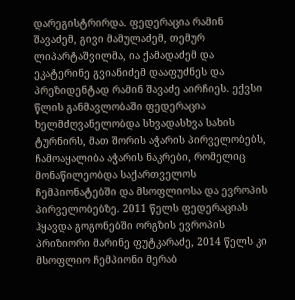დარეგისტრირდა. ფედერაცია რამინ შავაძემ, გივი მამულაძემ, თემურ ლიპარტაშვილმა, ია ქამადაძემ და ეკატერინე გვიანიძემ დააფუძნეს და პრეზიდენტად რამინ შავაძე აირჩიეს. ექვსი წლის განმავლობაში ფედერაცია ხელმძღვანელობდა სხვადასხვა სახის ტურნირს, მათ შორის აჭარის პირველობებს, ჩამოაყალიბა აჭარის ნაკრები, რომელიც მონაწილეობდა საქართველოს ჩემპიონატებში და მსოფლიოსა და ევროპის პირველობებზე. 2011 წელს ფედერაციას ჰყავდა გოგონებში ორგზის ევროპის პრიზიორი მარინე ფუტკარაძე, 2014 წელს კი მსოფლიო ჩემპიონი მერაბ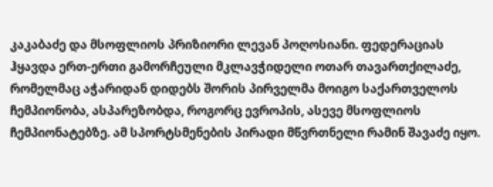კაკაბაძე და მსოფლიოს პრიზიორი ლევან პოღოსიანი. ფედერაციას ჰყავდა ერთ-ერთი გამორჩეული მკლავჭიდელი ოთარ თავართქილაძე, რომელმაც აჭარიდან დიდებს შორის პირველმა მოიგო საქართველოს ჩემპიონობა, ასპარეზობდა, როგორც ევროპის, ასევე მსოფლიოს ჩემპიონატებზე. ამ სპორტსმენების პირადი მწვრთნელი რამინ შავაძე იყო.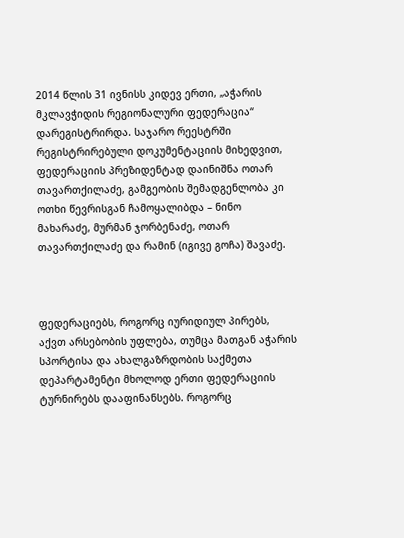2014 წლის 31 ივნისს კიდევ ერთი, „აჭარის მკლავჭიდის რეგიონალური ფედერაცია“ დარეგისტრირდა. საჯარო რეესტრში რეგისტრირებული დოკუმენტაციის მიხედვით, ფედერაციის პრეზიდენტად დაინიშნა ოთარ თავართქილაძე, გამგეობის შემადგენლობა კი ოთხი წევრისგან ჩამოყალიბდა – ნინო მახარაძე, მურმან ჯორბენაძე, ოთარ თავართქილაძე და რამინ (იგივე გოჩა) შავაძე.



ფედერაციებს, როგორც იურიდიულ პირებს, აქვთ არსებობის უფლება, თუმცა მათგან აჭარის სპორტისა და ახალგაზრდობის საქმეთა დეპარტამენტი მხოლოდ ერთი ფედერაციის ტურნირებს დააფინანსებს. როგორც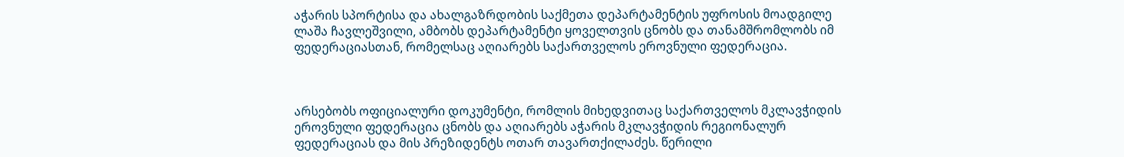აჭარის სპორტისა და ახალგაზრდობის საქმეთა დეპარტამენტის უფროსის მოადგილე ლაშა ჩავლეშვილი, ამბობს დეპარტამენტი ყოველთვის ცნობს და თანამშრომლობს იმ ფედერაციასთან, რომელსაც აღიარებს საქართველოს ეროვნული ფედერაცია.



არსებობს ოფიციალური დოკუმენტი, რომლის მიხედვითაც საქართველოს მკლავჭიდის ეროვნული ფედერაცია ცნობს და აღიარებს აჭარის მკლავჭიდის რეგიონალურ ფედერაციას და მის პრეზიდენტს ოთარ თავართქილაძეს. წერილი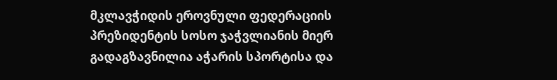მკლავჭიდის ეროვნული ფედერაციის პრეზიდენტის სოსო ჯაჭვლიანის მიერ გადაგზავნილია აჭარის სპორტისა და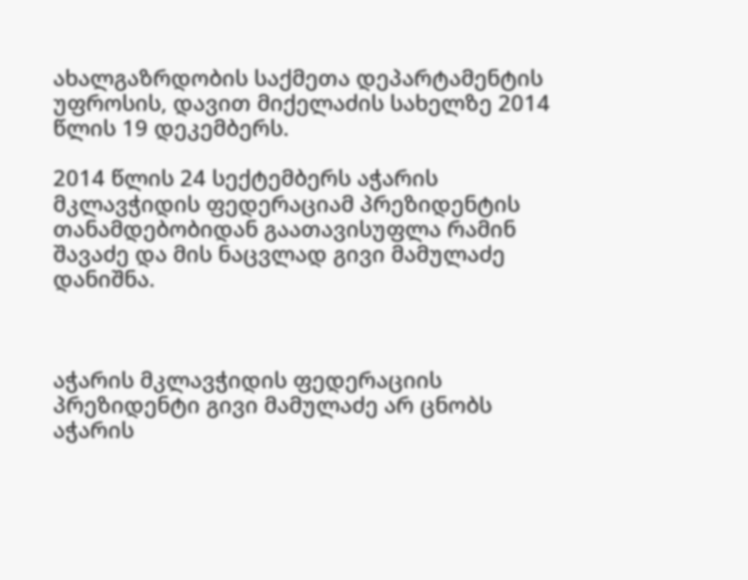ახალგაზრდობის საქმეთა დეპარტამენტის უფროსის, დავით მიქელაძის სახელზე 2014 წლის 19 დეკემბერს.

2014 წლის 24 სექტემბერს აჭარის მკლავჭიდის ფედერაციამ პრეზიდენტის თანამდებობიდან გაათავისუფლა რამინ შავაძე და მის ნაცვლად გივი მამულაძე დანიშნა.



აჭარის მკლავჭიდის ფედერაციის პრეზიდენტი გივი მამულაძე არ ცნობს აჭარის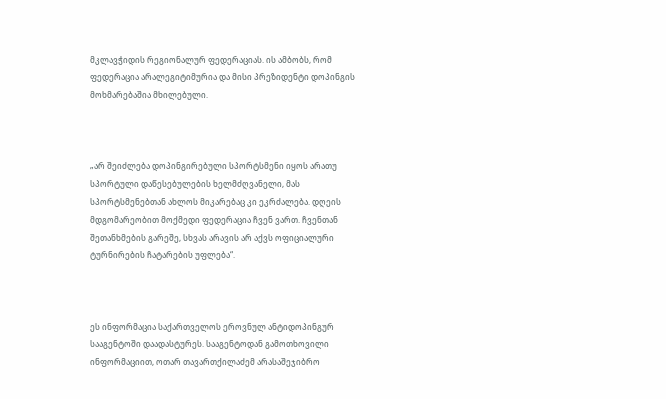მკლავჭიდის რეგიონალურ ფედერაციას. ის ამბობს, რომ ფედერაცია არალეგიტიმურია და მისი პრეზიდენტი დოპინგის მოხმარებაშია მხილებული.



„არ შეიძლება დოპინგირებული სპორტსმენი იყოს არათუ სპორტული დაწესებულების ხელმძღვანელი, მას სპორტსმენებთან ახლოს მიკარებაც კი ეკრძალება. დღეის მდგომარეობით მოქმედი ფედერაცია ჩვენ ვართ. ჩვენთან შეთანხმების გარეშე, სხვას არავის არ აქვს ოფიციალური ტურნირების ჩატარების უფლება“.



ეს ინფორმაცია საქართველოს ეროვნულ ანტიდოპინგურ სააგენტოში დაადასტურეს. სააგენტოდან გამოთხოვილი ინფორმაციით, ოთარ თავართქილაძემ არასაშეჯიბრო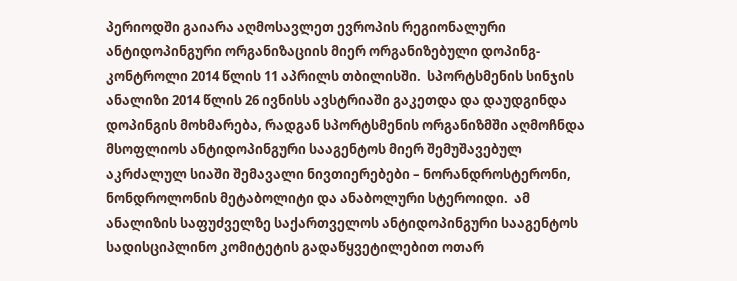პერიოდში გაიარა აღმოსავლეთ ევროპის რეგიონალური ანტიდოპინგური ორგანიზაციის მიერ ორგანიზებული დოპინგ-კონტროლი 2014 წლის 11 აპრილს თბილისში.  სპორტსმენის სინჯის ანალიზი 2014 წლის 26 ივნისს ავსტრიაში გაკეთდა და დაუდგინდა დოპინგის მოხმარება, რადგან სპორტსმენის ორგანიზმში აღმოჩნდა მსოფლიოს ანტიდოპინგური სააგენტოს მიერ შემუშავებულ აკრძალულ სიაში შემავალი ნივთიერებები – ნორანდროსტერონი, ნონდროლონის მეტაბოლიტი და ანაბოლური სტეროიდი.  ამ ანალიზის საფუძველზე საქართველოს ანტიდოპინგური სააგენტოს სადისციპლინო კომიტეტის გადაწყვეტილებით ოთარ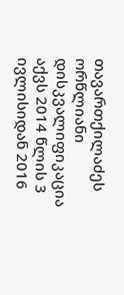თავართქილაძეს ორწლიანი დისკვალიფიკაცია აქვს 2014 წლის 3 ივლისიდან 2016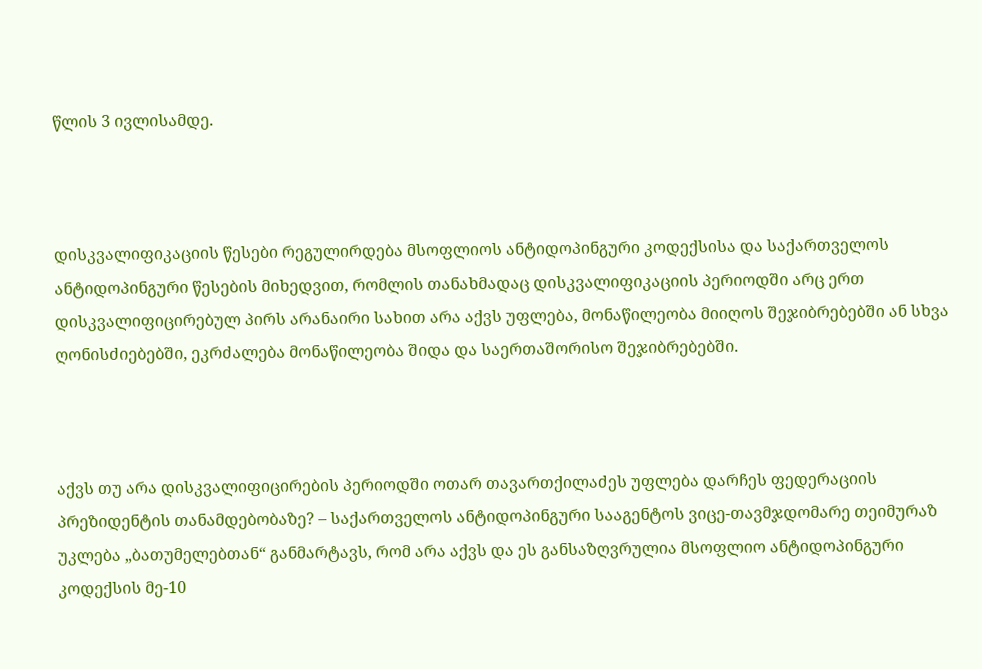წლის 3 ივლისამდე.



დისკვალიფიკაციის წესები რეგულირდება მსოფლიოს ანტიდოპინგური კოდექსისა და საქართველოს ანტიდოპინგური წესების მიხედვით, რომლის თანახმადაც დისკვალიფიკაციის პერიოდში არც ერთ დისკვალიფიცირებულ პირს არანაირი სახით არა აქვს უფლება, მონაწილეობა მიიღოს შეჯიბრებებში ან სხვა ღონისძიებებში, ეკრძალება მონაწილეობა შიდა და საერთაშორისო შეჯიბრებებში.



აქვს თუ არა დისკვალიფიცირების პერიოდში ოთარ თავართქილაძეს უფლება დარჩეს ფედერაციის პრეზიდენტის თანამდებობაზე? – საქართველოს ანტიდოპინგური სააგენტოს ვიცე-თავმჯდომარე თეიმურაზ უკლება „ბათუმელებთან“ განმარტავს, რომ არა აქვს და ეს განსაზღვრულია მსოფლიო ანტიდოპინგური კოდექსის მე-10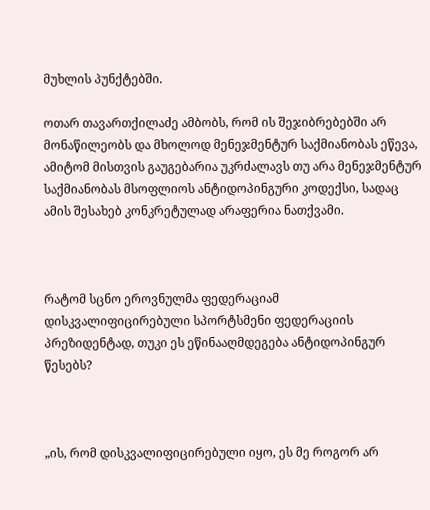მუხლის პუნქტებში.

ოთარ თავართქილაძე ამბობს, რომ ის შეჯიბრებებში არ მონაწილეობს და მხოლოდ მენეჯმენტურ საქმიანობას ეწევა, ამიტომ მისთვის გაუგებარია უკრძალავს თუ არა მენეჯმენტურ საქმიანობას მსოფლიოს ანტიდოპინგური კოდექსი, სადაც ამის შესახებ კონკრეტულად არაფერია ნათქვამი.



რატომ სცნო ეროვნულმა ფედერაციამ დისკვალიფიცირებული სპორტსმენი ფედერაციის პრეზიდენტად, თუკი ეს ეწინააღმდეგება ანტიდოპინგურ წესებს?



„ის, რომ დისკვალიფიცირებული იყო, ეს მე როგორ არ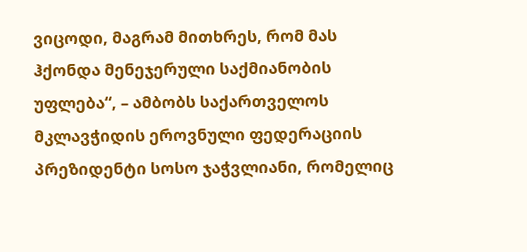ვიცოდი, მაგრამ მითხრეს, რომ მას  ჰქონდა მენეჯერული საქმიანობის უფლება“, – ამბობს საქართველოს მკლავჭიდის ეროვნული ფედერაციის პრეზიდენტი სოსო ჯაჭვლიანი, რომელიც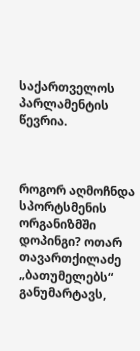საქართველოს პარლამენტის წევრია.



როგორ აღმოჩნდა სპორტსმენის ორგანიზმში დოპინგი? ოთარ თავართქილაძე „ბათუმელებს“ განუმარტავს,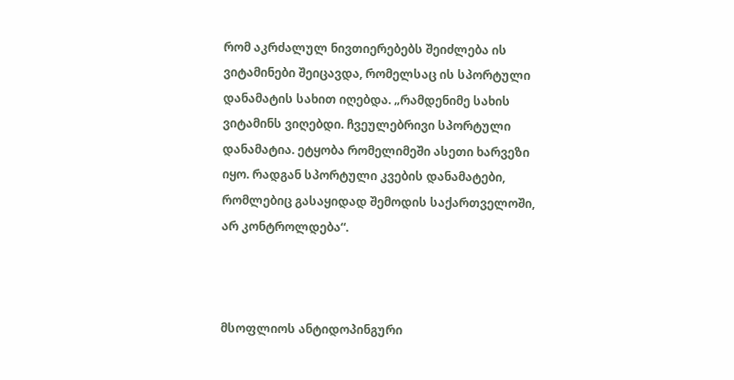რომ აკრძალულ ნივთიერებებს შეიძლება ის ვიტამინები შეიცავდა, რომელსაც ის სპორტული დანამატის სახით იღებდა. „რამდენიმე სახის ვიტამინს ვიღებდი. ჩვეულებრივი სპორტული დანამატია. ეტყობა რომელიმეში ასეთი ხარვეზი იყო. რადგან სპორტული კვების დანამატები, რომლებიც გასაყიდად შემოდის საქართველოში, არ კონტროლდება“.



მსოფლიოს ანტიდოპინგური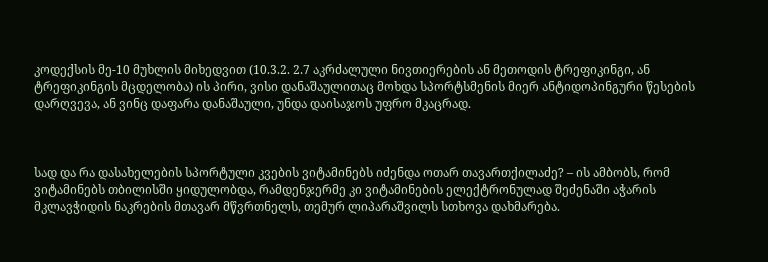კოდექსის მე-10 მუხლის მიხედვით (10.3.2. 2.7 აკრძალული ნივთიერების ან მეთოდის ტრეფიკინგი, ან ტრეფიკინგის მცდელობა) ის პირი, ვისი დანაშაულითაც მოხდა სპორტსმენის მიერ ანტიდოპინგური წესების დარღვევა, ან ვინც დაფარა დანაშაული, უნდა დაისაჯოს უფრო მკაცრად.



სად და რა დასახელების სპორტული კვების ვიტამინებს იძენდა ოთარ თავართქილაძე? – ის ამბობს, რომ ვიტამინებს თბილისში ყიდულობდა, რამდენჯერმე კი ვიტამინების ელექტრონულად შეძენაში აჭარის მკლავჭიდის ნაკრების მთავარ მწვრთნელს, თემურ ლიპარაშვილს სთხოვა დახმარება.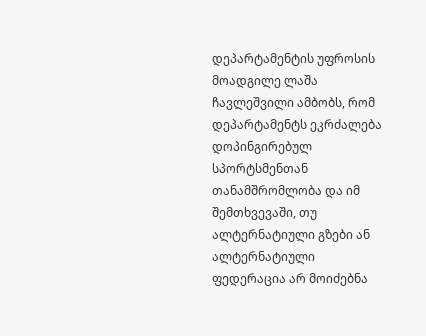დეპარტამენტის უფროსის მოადგილე ლაშა ჩავლეშვილი ამბობს, რომ დეპარტამენტს ეკრძალება დოპინგირებულ სპორტსმენთან თანამშრომლობა და იმ შემთხვევაში, თუ ალტერნატიული გზები ან ალტერნატიული ფედერაცია არ მოიძებნა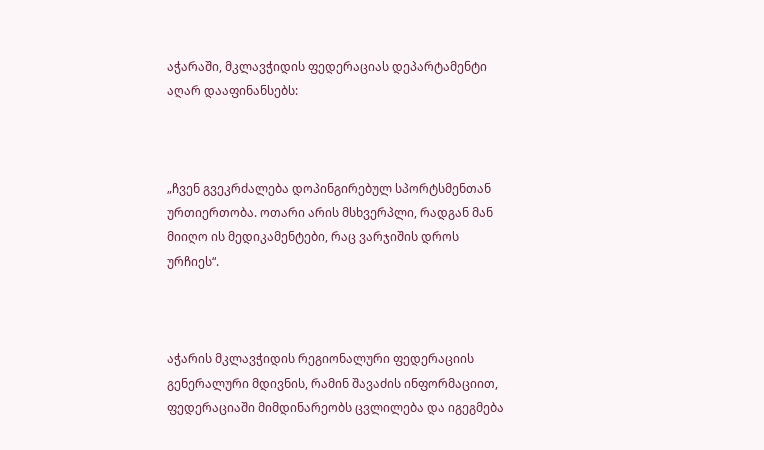აჭარაში, მკლავჭიდის ფედერაციას დეპარტამენტი აღარ დააფინანსებს:



„ჩვენ გვეკრძალება დოპინგირებულ სპორტსმენთან ურთიერთობა. ოთარი არის მსხვერპლი, რადგან მან მიიღო ის მედიკამენტები, რაც ვარჯიშის დროს ურჩიეს“.



აჭარის მკლავჭიდის რეგიონალური ფედერაციის გენერალური მდივნის, რამინ შავაძის ინფორმაციით, ფედერაციაში მიმდინარეობს ცვლილება და იგეგმება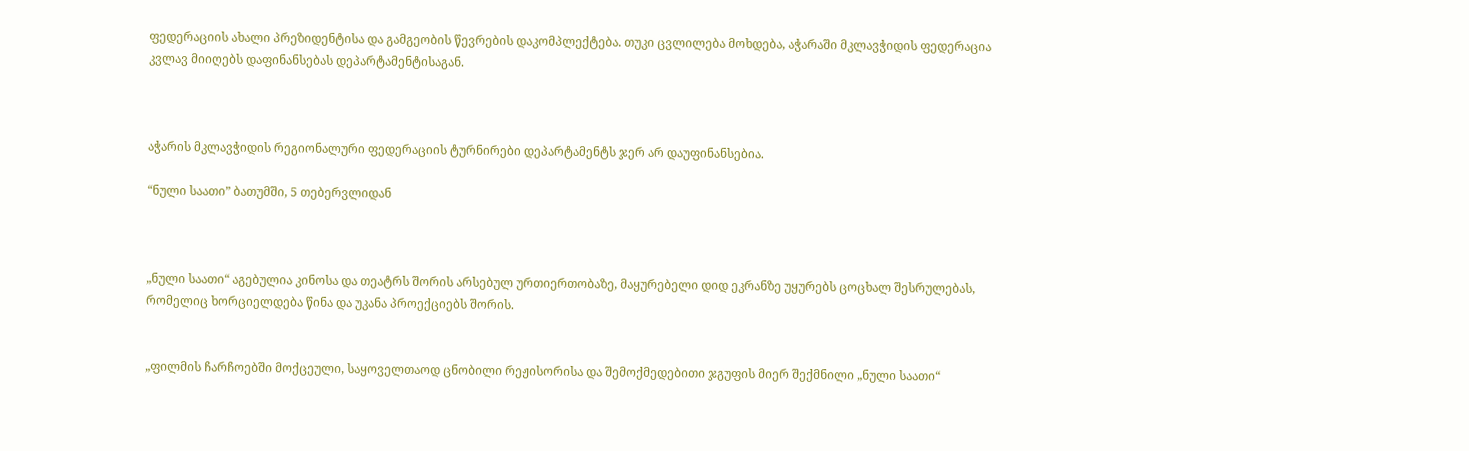ფედერაციის ახალი პრეზიდენტისა და გამგეობის წევრების დაკომპლექტება. თუკი ცვლილება მოხდება, აჭარაში მკლავჭიდის ფედერაცია კვლავ მიიღებს დაფინანსებას დეპარტამენტისაგან.



აჭარის მკლავჭიდის რეგიონალური ფედერაციის ტურნირები დეპარტამენტს ჯერ არ დაუფინანსებია.

“ნული საათი” ბათუმში, 5 თებერვლიდან



„ნული საათი“ აგებულია კინოსა და თეატრს შორის არსებულ ურთიერთობაზე, მაყურებელი დიდ ეკრანზე უყურებს ცოცხალ შესრულებას, რომელიც ხორციელდება წინა და უკანა პროექციებს შორის.


„ფილმის ჩარჩოებში მოქცეული, საყოველთაოდ ცნობილი რეჟისორისა და შემოქმედებითი ჯგუფის მიერ შექმნილი „ნული საათი“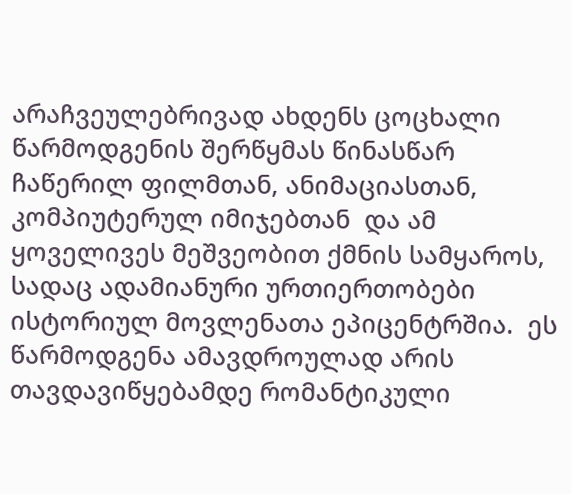არაჩვეულებრივად ახდენს ცოცხალი წარმოდგენის შერწყმას წინასწარ ჩაწერილ ფილმთან, ანიმაციასთან, კომპიუტერულ იმიჯებთან  და ამ ყოველივეს მეშვეობით ქმნის სამყაროს, სადაც ადამიანური ურთიერთობები ისტორიულ მოვლენათა ეპიცენტრშია.  ეს წარმოდგენა ამავდროულად არის თავდავიწყებამდე რომანტიკული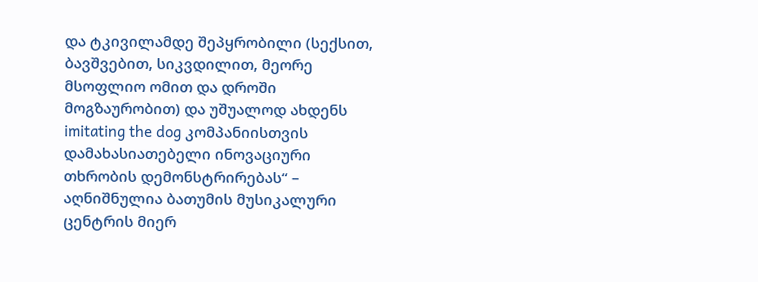და ტკივილამდე შეპყრობილი (სექსით, ბავშვებით, სიკვდილით, მეორე მსოფლიო ომით და დროში მოგზაურობით) და უშუალოდ ახდენს imitating the dog კომპანიისთვის დამახასიათებელი ინოვაციური თხრობის დემონსტრირებას“ – აღნიშნულია ბათუმის მუსიკალური ცენტრის მიერ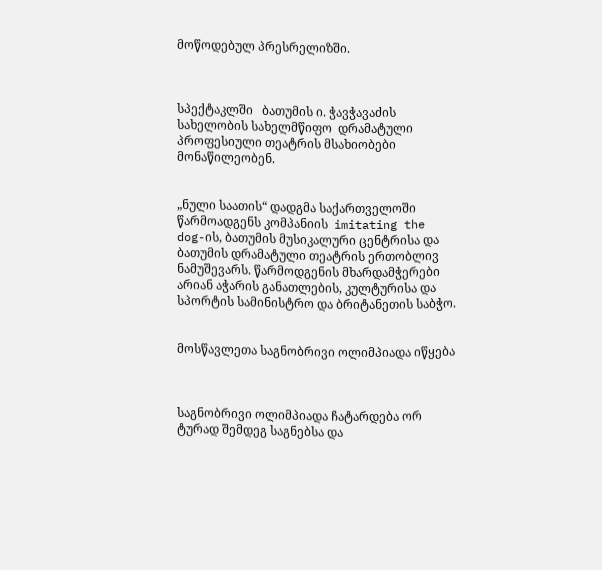მოწოდებულ პრესრელიზში.



სპექტაკლში   ბათუმის ი. ჭავჭავაძის  სახელობის სახელმწიფო  დრამატული  პროფესიული თეატრის მსახიობები მონაწილეობენ.


„ნული საათის“ დადგმა საქართველოში წარმოადგენს კომპანიის  imitating the dog-ის, ბათუმის მუსიკალური ცენტრისა და ბათუმის დრამატული თეატრის ერთობლივ ნამუშევარს. წარმოდგენის მხარდამჭერები არიან აჭარის განათლების, კულტურისა და სპორტის სამინისტრო და ბრიტანეთის საბჭო.


მოსწავლეთა საგნობრივი ოლიმპიადა იწყება



საგნობრივი ოლიმპიადა ჩატარდება ორ ტურად შემდეგ საგნებსა და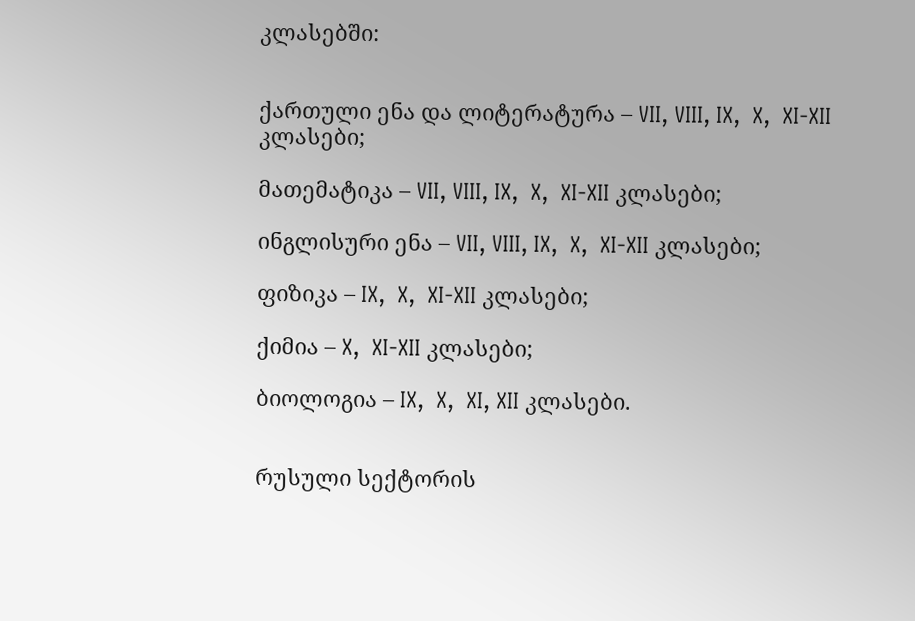კლასებში:


ქართული ენა და ლიტერატურა – VII, VIII, IX,  X,  XI-XII კლასები;

მათემატიკა – VII, VIII, IX,  X,  XI-XII კლასები;

ინგლისური ენა – VII, VIII, IX,  X,  XI-XII კლასები;

ფიზიკა – IX,  X,  XI-XII კლასები;

ქიმია – X,  XI-XII კლასები;

ბიოლოგია – IX,  X,  XI, XII კლასები.


რუსული სექტორის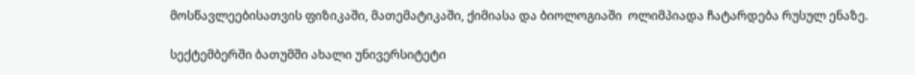მოსწავლეებისათვის ფიზიკაში, მათემატიკაში, ქიმიასა და ბიოლოგიაში  ოლიმპიადა ჩატარდება რუსულ ენაზე.

სექტემბერში ბათუმში ახალი უნივერსიტეტი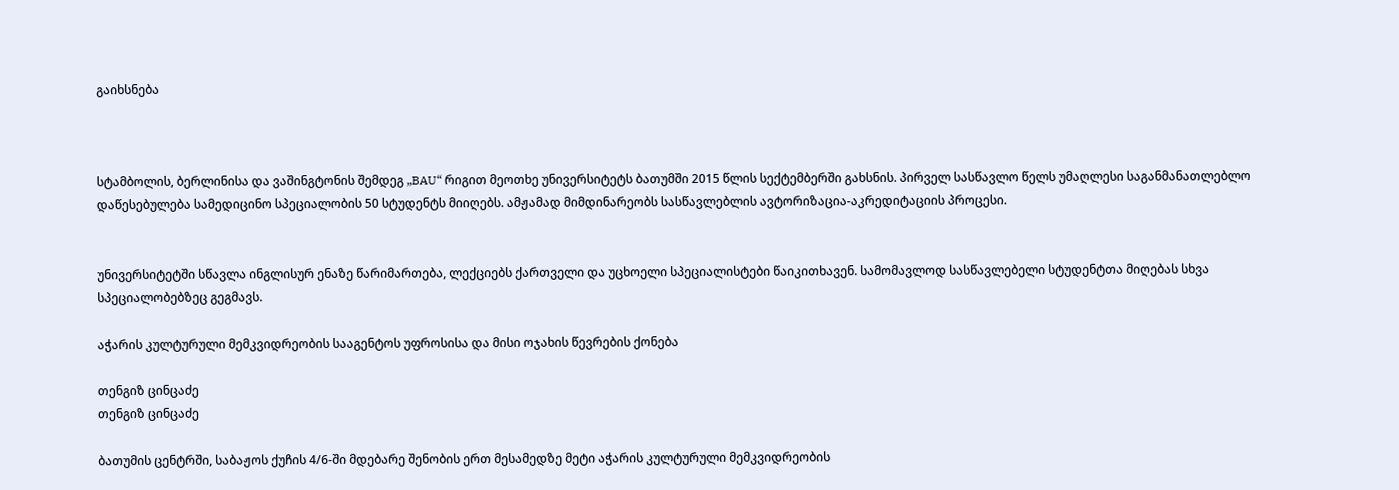გაიხსნება



სტამბოლის, ბერლინისა და ვაშინგტონის შემდეგ „BAU“ რიგით მეოთხე უნივერსიტეტს ბათუმში 2015 წლის სექტემბერში გახსნის. პირველ სასწავლო წელს უმაღლესი საგანმანათლებლო დაწესებულება სამედიცინო სპეციალობის 50 სტუდენტს მიიღებს. ამჟამად მიმდინარეობს სასწავლებლის ავტორიზაცია-აკრედიტაციის პროცესი.


უნივერსიტეტში სწავლა ინგლისურ ენაზე წარიმართება, ლექციებს ქართველი და უცხოელი სპეციალისტები წაიკითხავენ. სამომავლოდ სასწავლებელი სტუდენტთა მიღებას სხვა სპეციალობებზეც გეგმავს.

აჭარის კულტურული მემკვიდრეობის სააგენტოს უფროსისა და მისი ოჯახის წევრების ქონება

თენგიზ ცინცაძე
თენგიზ ცინცაძე

ბათუმის ცენტრში, საბაჟოს ქუჩის 4/6-ში მდებარე შენობის ერთ მესამედზე მეტი აჭარის კულტურული მემკვიდრეობის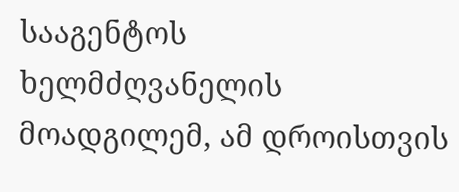სააგენტოს ხელმძღვანელის მოადგილემ, ამ დროისთვის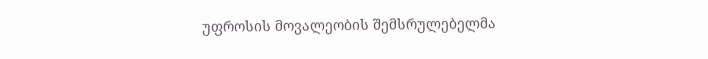უფროსის მოვალეობის შემსრულებელმა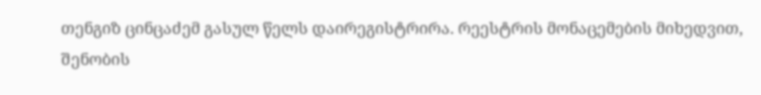თენგიზ ცინცაძემ გასულ წელს დაირეგისტრირა. რეესტრის მონაცემების მიხედვით, შენობის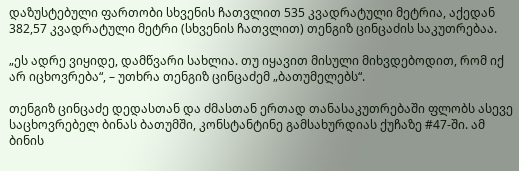დაზუსტებული ფართობი სხვენის ჩათვლით 535 კვადრატული მეტრია, აქედან 382,57 კვადრატული მეტრი (სხვენის ჩათვლით) თენგიზ ცინცაძის საკუთრებაა.

„ეს ადრე ვიყიდე, დამწვარი სახლია. თუ იყავით მისული მიხვდებოდით, რომ იქ არ იცხოვრება“, – უთხრა თენგიზ ცინცაძემ „ბათუმელებს“.

თენგიზ ცინცაძე დედასთან და ძმასთან ერთად თანასაკუთრებაში ფლობს ასევე საცხოვრებელ ბინას ბათუმში, კონსტანტინე გამსახურდიას ქუჩაზე #47-ში. ამ ბინის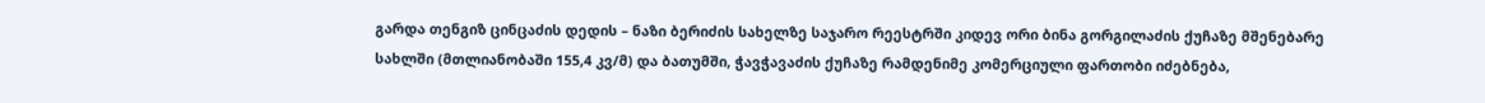გარდა თენგიზ ცინცაძის დედის – ნაზი ბერიძის სახელზე საჯარო რეესტრში კიდევ ორი ბინა გორგილაძის ქუჩაზე მშენებარე სახლში (მთლიანობაში 155,4 კვ/მ) და ბათუმში, ჭავჭავაძის ქუჩაზე რამდენიმე კომერციული ფართობი იძებნება,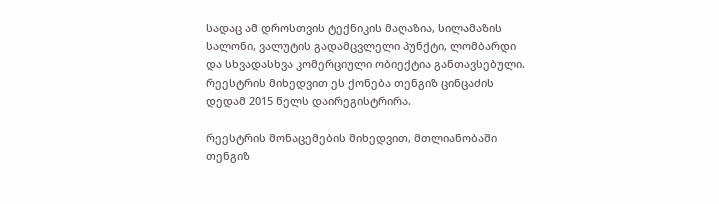სადაც ამ დროსთვის ტექნიკის მაღაზია, სილამაზის სალონი, ვალუტის გადამცვლელი პუნქტი, ლომბარდი და სხვადასხვა კომერციული ობიექტია განთავსებული. რეესტრის მიხედვით ეს ქონება თენგიზ ცინცაძის დედამ 2015 წელს დაირეგისტრირა.

რეესტრის მონაცემების მიხედვით, მთლიანობაში თენგიზ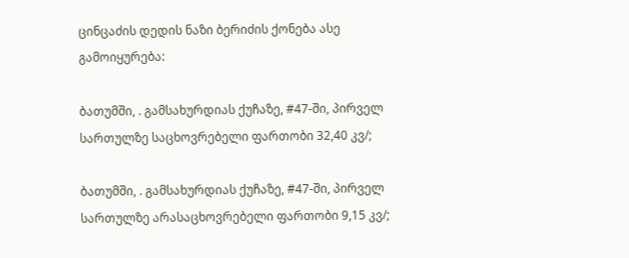ცინცაძის დედის ნაზი ბერიძის ქონება ასე გამოიყურება:

ბათუმში, . გამსახურდიას ქუჩაზე, #47-ში, პირველ სართულზე საცხოვრებელი ფართობი 32,40 კვ/;

ბათუმში, . გამსახურდიას ქუჩაზე, #47-ში, პირველ სართულზე არასაცხოვრებელი ფართობი 9,15 კვ/;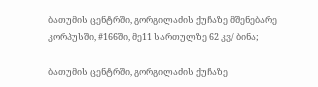ბათუმის ცენტრში, გორგილაძის ქუჩაზე მშენებარე კორპუსში, #166ში, მე11 სართულზე 62 კვ/ ბინა;

ბათუმის ცენტრში, გორგილაძის ქუჩაზე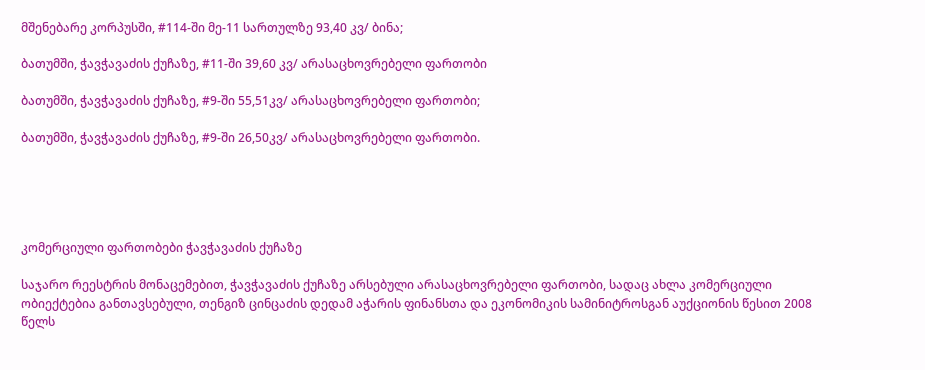მშენებარე კორპუსში, #114-ში მე-11 სართულზე 93,40 კვ/ ბინა;

ბათუმში, ჭავჭავაძის ქუჩაზე, #11-ში 39,60 კვ/ არასაცხოვრებელი ფართობი

ბათუმში, ჭავჭავაძის ქუჩაზე, #9-ში 55,51კვ/ არასაცხოვრებელი ფართობი;

ბათუმში, ჭავჭავაძის ქუჩაზე, #9-ში 26,50კვ/ არასაცხოვრებელი ფართობი.





კომერციული ფართობები ჭავჭავაძის ქუჩაზე

საჯარო რეესტრის მონაცემებით, ჭავჭავაძის ქუჩაზე არსებული არასაცხოვრებელი ფართობი, სადაც ახლა კომერციული ობიექტებია განთავსებული, თენგიზ ცინცაძის დედამ აჭარის ფინანსთა და ეკონომიკის სამინიტროსგან აუქციონის წესით 2008 წელს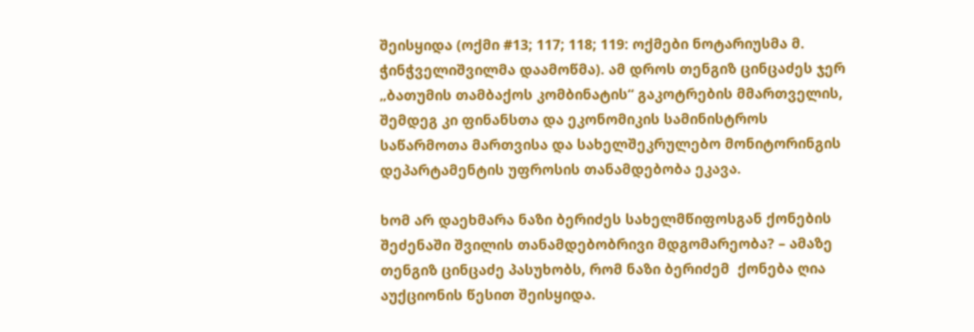შეისყიდა (ოქმი #13; 117; 118; 119: ოქმები ნოტარიუსმა მ. ჭინჭველიშვილმა დაამოწმა). ამ დროს თენგიზ ცინცაძეს ჯერ „ბათუმის თამბაქოს კომბინატის“ გაკოტრების მმართველის, შემდეგ კი ფინანსთა და ეკონომიკის სამინისტროს საწარმოთა მართვისა და სახელშეკრულებო მონიტორინგის დეპარტამენტის უფროსის თანამდებობა ეკავა.

ხომ არ დაეხმარა ნაზი ბერიძეს სახელმწიფოსგან ქონების შეძენაში შვილის თანამდებობრივი მდგომარეობა? – ამაზე თენგიზ ცინცაძე პასუხობს, რომ ნაზი ბერიძემ  ქონება ღია აუქციონის წესით შეისყიდა.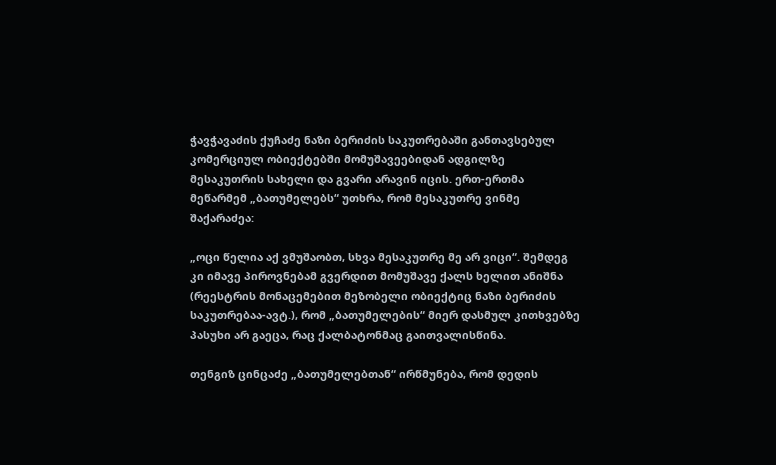ჭავჭავაძის ქუჩაძე ნაზი ბერიძის საკუთრებაში განთავსებულ კომერციულ ობიექტებში მომუშავეებიდან ადგილზე მესაკუთრის სახელი და გვარი არავინ იცის. ერთ-ერთმა მეწარმემ „ბათუმელებს“ უთხრა, რომ მესაკუთრე ვინმე შაქარაძეა:

„ოცი წელია აქ ვმუშაობთ, სხვა მესაკუთრე მე არ ვიცი“. შემდეგ კი იმავე პიროვნებამ გვერდით მომუშავე ქალს ხელით ანიშნა (რეესტრის მონაცემებით მეზობელი ობიექტიც ნაზი ბერიძის საკუთრებაა-ავტ.), რომ „ბათუმელების“ მიერ დასმულ კითხვებზე პასუხი არ გაეცა, რაც ქალბატონმაც გაითვალისწინა.

თენგიზ ცინცაძე „ბათუმელებთან“ ირწმუნება, რომ დედის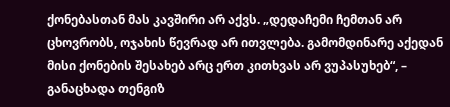ქონებასთან მას კავშირი არ აქვს. „დედაჩემი ჩემთან არ ცხოვრობს, ოჯახის წევრად არ ითვლება. გამომდინარე აქედან მისი ქონების შესახებ არც ერთ კითხვას არ ვუპასუხებ“, – განაცხადა თენგიზ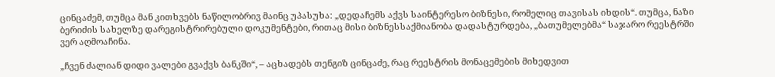ცინცაძემ, თუმცა მან კითხვებს ნაწილობრივ მაინც უპასუხა: „დედაჩემს აქვს საინტერესო ბიზნესი, რომელიც თავისას იხდის“. თუმცა, ნაზი ბერიძის სახელზე დარეგისტრირებული დოკუმენტები, რითაც მისი ბიზნესსაქმიანობა დადასტურდება, „ბათუმელებმა“ საჯარო რეესტრში ვერ აღმოაჩინა.

„ჩვენ ძალიან დიდი ვალები გვაქვს ბანკში“, – აცხადებს თენგიზ ცინცაძე, რაც რეესტრის მონაცემების მიხედვით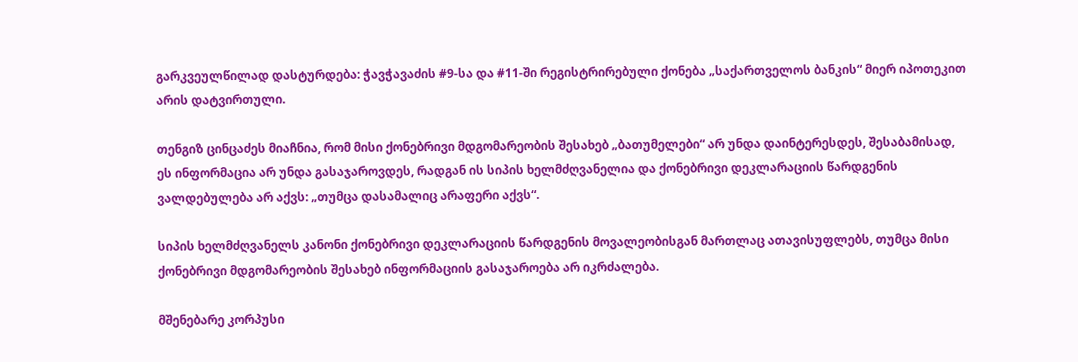გარკვეულწილად დასტურდება: ჭავჭავაძის #9-სა და #11-ში რეგისტრირებული ქონება „საქართველოს ბანკის“ მიერ იპოთეკით არის დატვირთული.

თენგიზ ცინცაძეს მიაჩნია, რომ მისი ქონებრივი მდგომარეობის შესახებ „ბათუმელები“ არ უნდა დაინტერესდეს, შესაბამისად, ეს ინფორმაცია არ უნდა გასაჯაროვდეს, რადგან ის სიპის ხელმძღვანელია და ქონებრივი დეკლარაციის წარდგენის ვალდებულება არ აქვს: „თუმცა დასამალიც არაფერი აქვს“.

სიპის ხელმძღვანელს კანონი ქონებრივი დეკლარაციის წარდგენის მოვალეობისგან მართლაც ათავისუფლებს, თუმცა მისი ქონებრივი მდგომარეობის შესახებ ინფორმაციის გასაჯაროება არ იკრძალება.

მშენებარე კორპუსი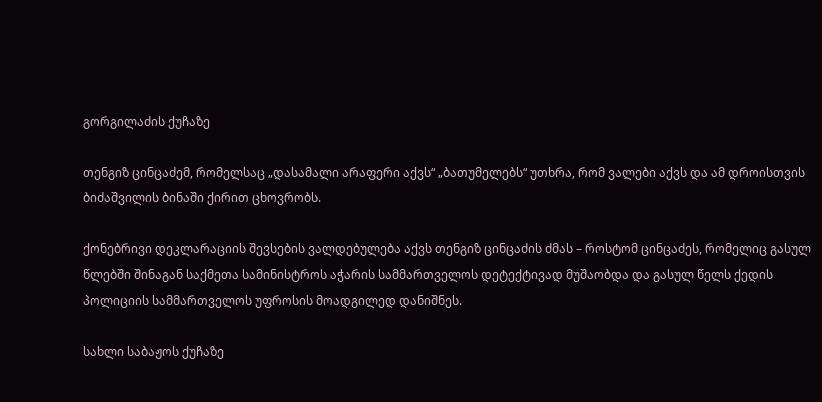გორგილაძის ქუჩაზე

თენგიზ ცინცაძემ, რომელსაც „დასამალი არაფერი აქვს“ „ბათუმელებს“ უთხრა, რომ ვალები აქვს და ამ დროისთვის ბიძაშვილის ბინაში ქირით ცხოვრობს.

ქონებრივი დეკლარაციის შევსების ვალდებულება აქვს თენგიზ ცინცაძის ძმას – როსტომ ცინცაძეს, რომელიც გასულ წლებში შინაგან საქმეთა სამინისტროს აჭარის სამმართველოს დეტექტივად მუშაობდა და გასულ წელს ქედის პოლიციის სამმართველოს უფროსის მოადგილედ დანიშნეს.

სახლი საბაჟოს ქუჩაზე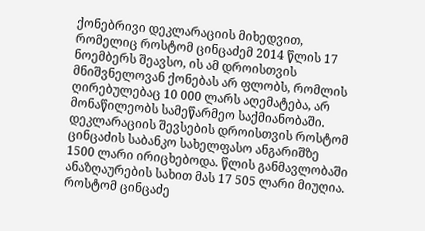ქონებრივი დეკლარაციის მიხედვით, რომელიც როსტომ ცინცაძემ 2014 წლის 17 ნოემბერს შეავსო, ის ამ დროისთვის მნიშვნელოვან ქონებას არ ფლობს, რომლის ღირებულებაც 10 000 ლარს აღემატება, არ მონაწილეობს სამეწარმეო საქმიანობაში. დეკლარაციის შევსების დროისთვის როსტომ ცინცაძის საბანკო სახელფასო ანგარიშზე 1500 ლარი ირიცხებოდა. წლის განმავლობაში ანაზღაურების სახით მას 17 505 ლარი მიუღია. როსტომ ცინცაძე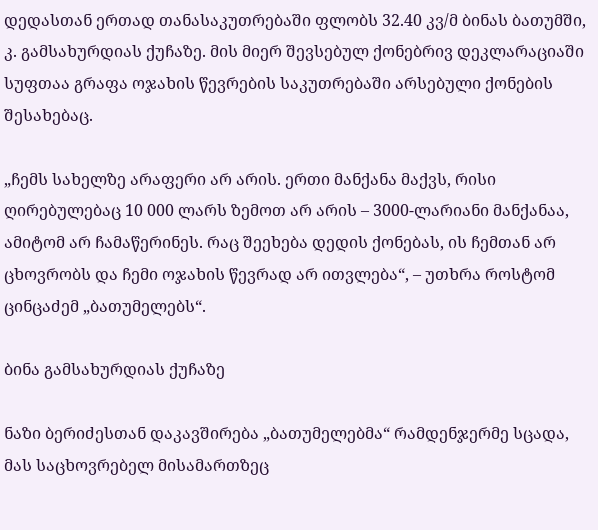დედასთან ერთად თანასაკუთრებაში ფლობს 32.40 კვ/მ ბინას ბათუმში, კ. გამსახურდიას ქუჩაზე. მის მიერ შევსებულ ქონებრივ დეკლარაციაში სუფთაა გრაფა ოჯახის წევრების საკუთრებაში არსებული ქონების შესახებაც.

„ჩემს სახელზე არაფერი არ არის. ერთი მანქანა მაქვს, რისი ღირებულებაც 10 000 ლარს ზემოთ არ არის – 3000-ლარიანი მანქანაა, ამიტომ არ ჩამაწერინეს. რაც შეეხება დედის ქონებას, ის ჩემთან არ ცხოვრობს და ჩემი ოჯახის წევრად არ ითვლება“, – უთხრა როსტომ ცინცაძემ „ბათუმელებს“.

ბინა გამსახურდიას ქუჩაზე

ნაზი ბერიძესთან დაკავშირება „ბათუმელებმა“ რამდენჯერმე სცადა, მას საცხოვრებელ მისამართზეც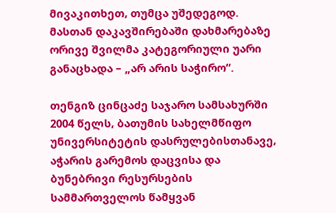მივაკითხეთ, თუმცა უშედეგოდ. მასთან დაკავშირებაში დახმარებაზე ორივე შვილმა კატეგორიული უარი განაცხადა – „არ არის საჭირო“.

თენგიზ ცინცაძე საჯარო სამსახურში 2004 წელს, ბათუმის სახელმწიფო უნივერსიტეტის დასრულებისთანავე, აჭარის გარემოს დაცვისა და ბუნებრივი რესურსების სამმართველოს წამყვან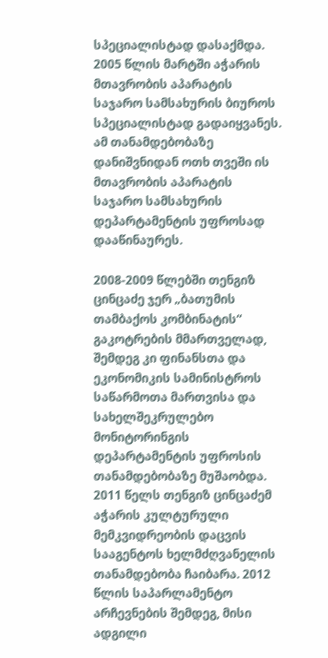სპეციალისტად დასაქმდა. 2005 წლის მარტში აჭარის მთავრობის აპარატის საჯარო სამსახურის ბიუროს სპეციალისტად გადაიყვანეს. ამ თანამდებობაზე დანიშვნიდან ოთხ თვეში ის მთავრობის აპარატის საჯარო სამსახურის დეპარტამენტის უფროსად დააწინაურეს.

2008-2009 წლებში თენგიზ ცინცაძე ჯერ „ბათუმის თამბაქოს კომბინატის“ გაკოტრების მმართველად, შემდეგ კი ფინანსთა და ეკონომიკის სამინისტროს საწარმოთა მართვისა და სახელშეკრულებო მონიტორინგის დეპარტამენტის უფროსის თანამდებობაზე მუშაობდა. 2011 წელს თენგიზ ცინცაძემ აჭარის კულტურული მემკვიდრეობის დაცვის სააგენტოს ხელმძღვანელის თანამდებობა ჩაიბარა. 2012 წლის საპარლამენტო არჩევნების შემდეგ, მისი ადგილი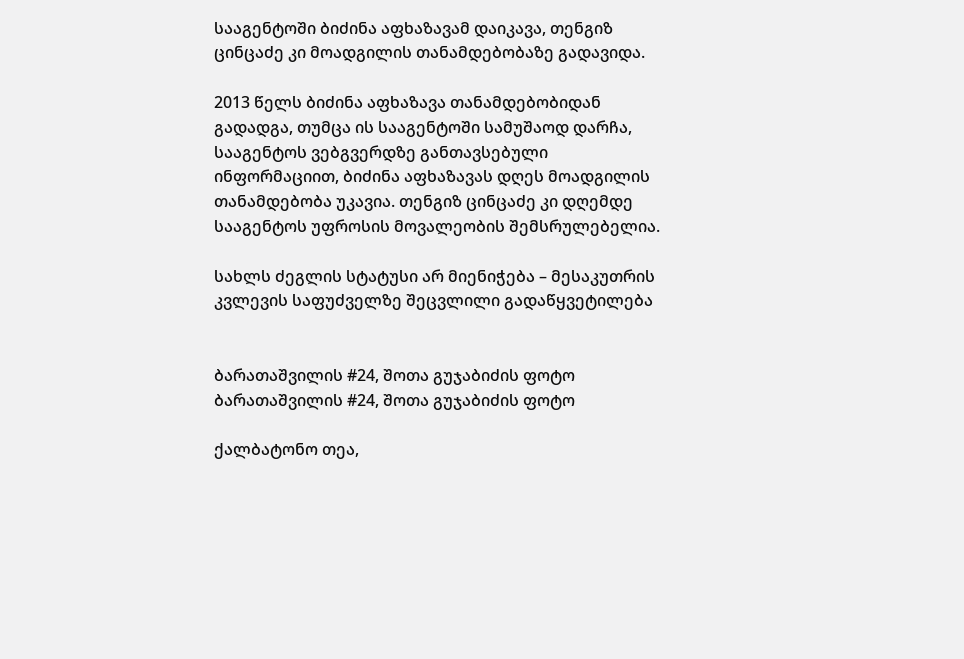სააგენტოში ბიძინა აფხაზავამ დაიკავა, თენგიზ ცინცაძე კი მოადგილის თანამდებობაზე გადავიდა.

2013 წელს ბიძინა აფხაზავა თანამდებობიდან გადადგა, თუმცა ის სააგენტოში სამუშაოდ დარჩა, სააგენტოს ვებგვერდზე განთავსებული ინფორმაციით, ბიძინა აფხაზავას დღეს მოადგილის თანამდებობა უკავია. თენგიზ ცინცაძე კი დღემდე სააგენტოს უფროსის მოვალეობის შემსრულებელია.

სახლს ძეგლის სტატუსი არ მიენიჭება – მესაკუთრის კვლევის საფუძველზე შეცვლილი გადაწყვეტილება


ბარათაშვილის #24, შოთა გუჯაბიძის ფოტო
ბარათაშვილის #24, შოთა გუჯაბიძის ფოტო

ქალბატონო თეა,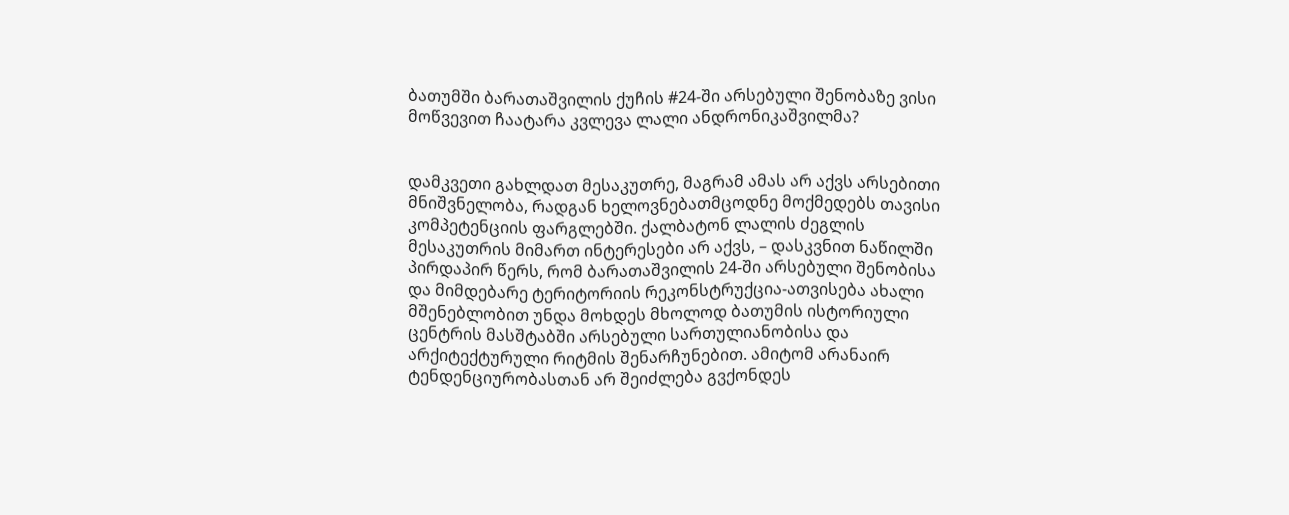ბათუმში ბარათაშვილის ქუჩის #24-ში არსებული შენობაზე ვისი მოწვევით ჩაატარა კვლევა ლალი ანდრონიკაშვილმა?


დამკვეთი გახლდათ მესაკუთრე, მაგრამ ამას არ აქვს არსებითი მნიშვნელობა, რადგან ხელოვნებათმცოდნე მოქმედებს თავისი კომპეტენციის ფარგლებში. ქალბატონ ლალის ძეგლის მესაკუთრის მიმართ ინტერესები არ აქვს, – დასკვნით ნაწილში პირდაპირ წერს, რომ ბარათაშვილის 24-ში არსებული შენობისა და მიმდებარე ტერიტორიის რეკონსტრუქცია-ათვისება ახალი მშენებლობით უნდა მოხდეს მხოლოდ ბათუმის ისტორიული ცენტრის მასშტაბში არსებული სართულიანობისა და არქიტექტურული რიტმის შენარჩუნებით. ამიტომ არანაირ ტენდენციურობასთან არ შეიძლება გვქონდეს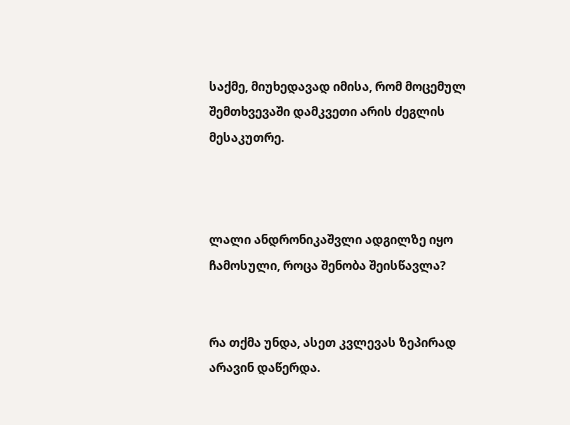საქმე, მიუხედავად იმისა, რომ მოცემულ შემთხვევაში დამკვეთი არის ძეგლის მესაკუთრე.



ლალი ანდრონიკაშვლი ადგილზე იყო ჩამოსული, როცა შენობა შეისწავლა?


რა თქმა უნდა, ასეთ კვლევას ზეპირად არავინ დაწერდა.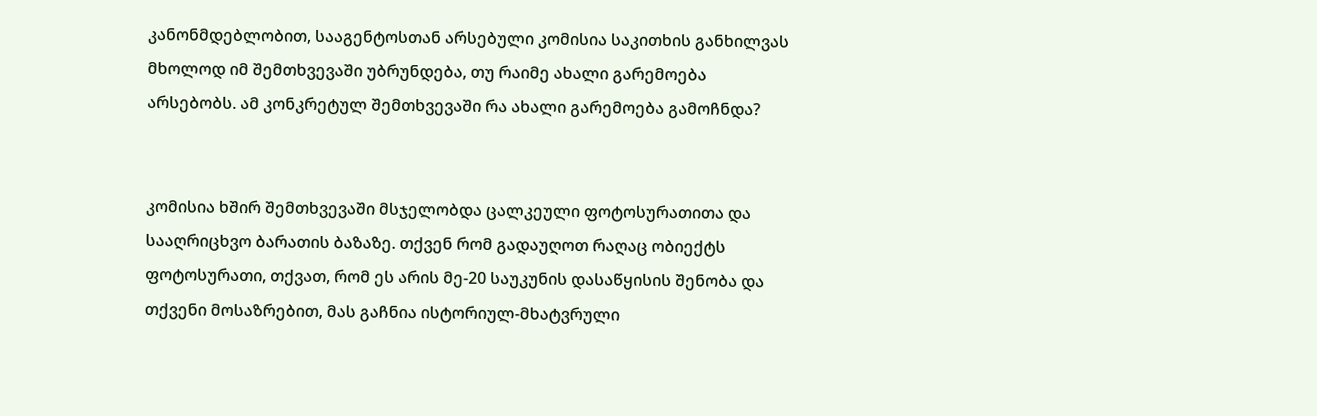კანონმდებლობით, სააგენტოსთან არსებული კომისია საკითხის განხილვას მხოლოდ იმ შემთხვევაში უბრუნდება, თუ რაიმე ახალი გარემოება არსებობს. ამ კონკრეტულ შემთხვევაში რა ახალი გარემოება გამოჩნდა?


კომისია ხშირ შემთხვევაში მსჯელობდა ცალკეული ფოტოსურათითა და სააღრიცხვო ბარათის ბაზაზე. თქვენ რომ გადაუღოთ რაღაც ობიექტს ფოტოსურათი, თქვათ, რომ ეს არის მე-20 საუკუნის დასაწყისის შენობა და თქვენი მოსაზრებით, მას გაჩნია ისტორიულ-მხატვრული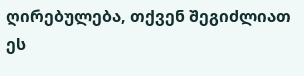ღირებულება, თქვენ შეგიძლიათ ეს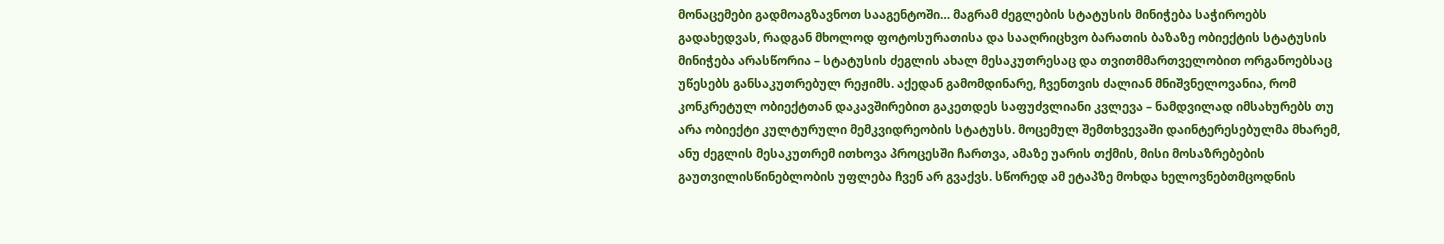მონაცემები გადმოაგზავნოთ სააგენტოში… მაგრამ ძეგლების სტატუსის მინიჭება საჭიროებს გადახედვას, რადგან მხოლოდ ფოტოსურათისა და სააღრიცხვო ბარათის ბაზაზე ობიექტის სტატუსის მინიჭება არასწორია – სტატუსის ძეგლის ახალ მესაკუთრესაც და თვითმმართველობით ორგანოებსაც უწესებს განსაკუთრებულ რეჟიმს. აქედან გამომდინარე, ჩვენთვის ძალიან მნიშვნელოვანია, რომ კონკრეტულ ობიექტთან დაკავშირებით გაკეთდეს საფუძვლიანი კვლევა – ნამდვილად იმსახურებს თუ არა ობიექტი კულტურული მემკვიდრეობის სტატუსს. მოცემულ შემთხვევაში დაინტერესებულმა მხარემ, ანუ ძეგლის მესაკუთრემ ითხოვა პროცესში ჩართვა, ამაზე უარის თქმის, მისი მოსაზრებების გაუთვილისწინებლობის უფლება ჩვენ არ გვაქვს. სწორედ ამ ეტაპზე მოხდა ხელოვნებთმცოდნის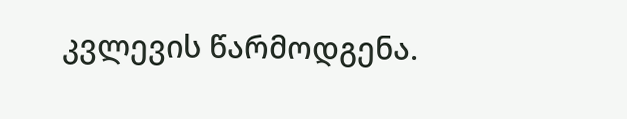კვლევის წარმოდგენა.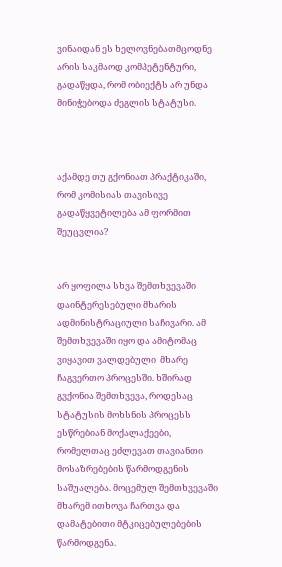ვინაიდან ეს ხელოვნებათმცოდნე არის საკმაოდ კომპეტენტური, გადაწყდა, რომ ობიექტს არ უნდა მინიჭებოდა ძეგლის სტატუსი.



აქამდე თუ გქონიათ პრაქტიკაში, რომ კომისიას თავისივე გადაწყვეტილება ამ ფორმით შეუცვლია?


არ ყოფილა სხვა შემთხვევაში დაინტერესებული მხარის ადმინისტრაციული საჩივარი. ამ შემთხვევაში იყო და ამიტომაც ვიყავით ვალდებული  მხარე ჩაგვერთო პროცესში. ხშირად გვქონია შემთხვევა, როდესაც სტატუსის მოხსნის პროცესს  ესწრებიან მოქალაქეები, რომელთაც ეძლევათ თავიანთი მოსაზრებების წარმოდგენის საშუალება. მოცემულ შემთხვევაში მხარემ ითხოვა ჩართვა და დამატებითი მტკიცებულებების წარმოდგენა.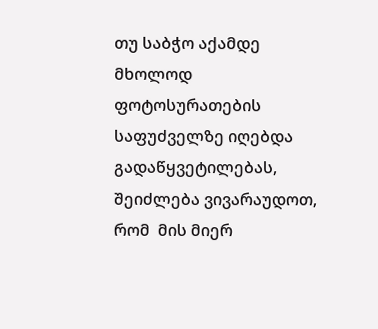თუ საბჭო აქამდე მხოლოდ ფოტოსურათების საფუძველზე იღებდა გადაწყვეტილებას, შეიძლება ვივარაუდოთ, რომ  მის მიერ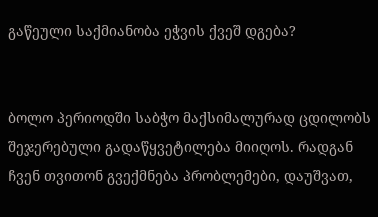გაწეული საქმიანობა ეჭვის ქვეშ დგება?


ბოლო პერიოდში საბჭო მაქსიმალურად ცდილობს  შეჯერებული გადაწყვეტილება მიიღოს. რადგან ჩვენ თვითონ გვექმნება პრობლემები, დაუშვათ,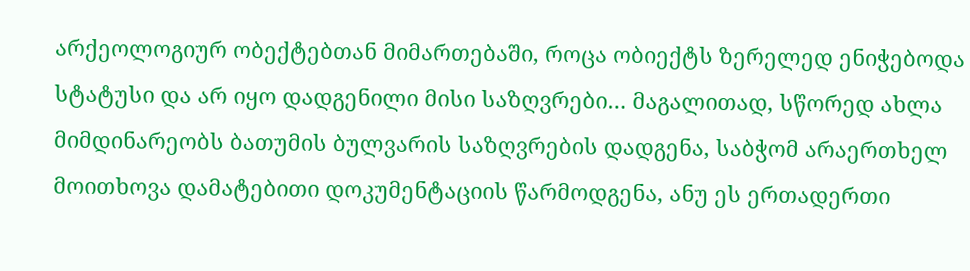არქეოლოგიურ ობექტებთან მიმართებაში, როცა ობიექტს ზერელედ ენიჭებოდა სტატუსი და არ იყო დადგენილი მისი საზღვრები… მაგალითად, სწორედ ახლა მიმდინარეობს ბათუმის ბულვარის საზღვრების დადგენა, საბჭომ არაერთხელ მოითხოვა დამატებითი დოკუმენტაციის წარმოდგენა, ანუ ეს ერთადერთი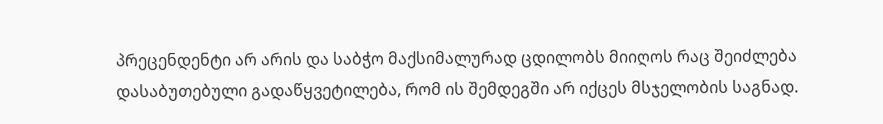პრეცენდენტი არ არის და საბჭო მაქსიმალურად ცდილობს მიიღოს რაც შეიძლება დასაბუთებული გადაწყვეტილება, რომ ის შემდეგში არ იქცეს მსჯელობის საგნად.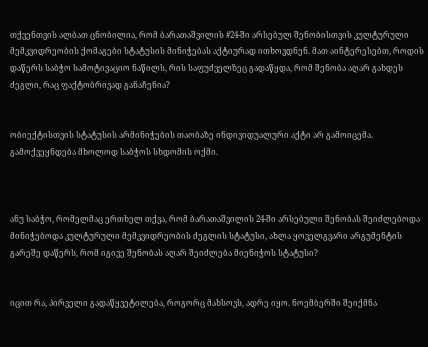თქვენთვის ალბათ ცნობილია, რომ ბარათაშვილის #24-ში არსებულ შენობისთვის კულტურული მემკვიდრეობის ქომაგები სტატუსის მინიჭებას აქტიურად ითხოვდნენ. მათ აინტერესებთ, როდის დაწერს საბჭო სამოტივაციო ნაწილს, რის საფუძველზეც გადაწყდა, რომ შენობა აღარ გახდეს ძეგლი, რაც ფაქტობრივად განაჩენია?


ობიექტისთვის სტატუსის არმინიჭების თაობაზე ინდივიდუალური აქტი არ გამოიცემა. გამოქვეყნდება მხოლოდ საბჭოს სხდომის ოქმი.



ანუ საბჭო, რომელმაც ერთხელ თქვა, რომ ბარათაშვილის 24-ში არსებული შენობას შეიძლებოდა მინიჭებოდა კულტურული მემკვიდრეობის ძეგლის სტატუსი, ახლა ყოველგვარი არგუმენტის გარეშე დაწერს, რომ იგივე შენობას აღარ შეიძლება მიენიჭოს სტატუსი?


იცით რა, პირველი გადაწყვეტილება, როგორც მახსოვს, ადრე იყო. ნოემბერში შეიქმნა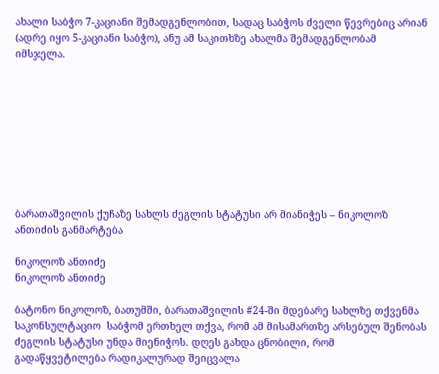ახალი საბჭო 7-კაციანი შემადგენლობით, სადაც საბჭოს ძველი წევრებიც არიან (ადრე იყო 5-კაციანი საბჭო), ანუ ამ საკითხზე ახალმა შემადგენლობამ იმსჯელა.









ბარათაშვილის ქუჩაზე სახლს ძეგლის სტატუსი არ მიანიჭეს – ნიკოლოზ ანთიძის განმარტება

ნიკოლოზ ანთიძე
ნიკოლოზ ანთიძე

ბატონო ნიკოლოზ, ბათუმში, ბარათაშვილის #24-ში მდებარე სახლზე თქვენმა საკონსულტაციო  საბჭომ ერთხელ თქვა, რომ ამ მისამართზე არსებულ შენობას  ძეგლის სტატუსი უნდა მიენიჭოს. დღეს გახდა ცნობილი, რომ გადაწყვეტილება რადიკალურად შეიცვალა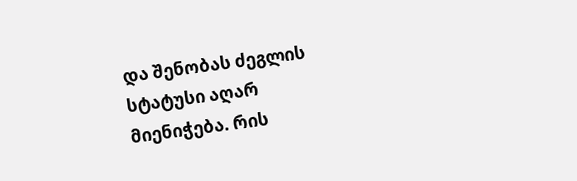და შენობას ძეგლის სტატუსი აღარ მიენიჭება. რის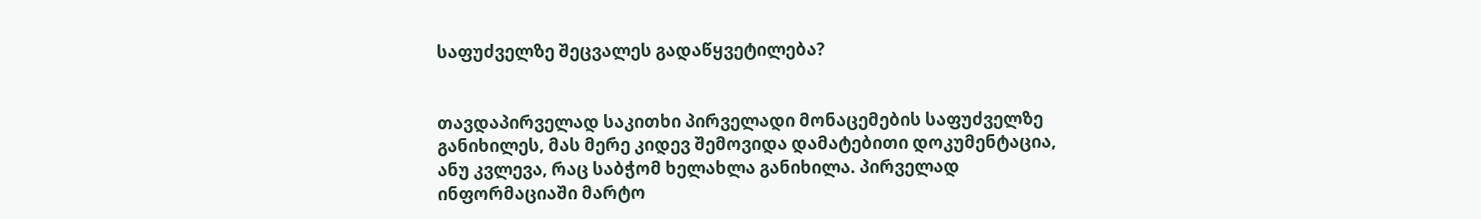საფუძველზე შეცვალეს გადაწყვეტილება?


თავდაპირველად საკითხი პირველადი მონაცემების საფუძველზე განიხილეს, მას მერე კიდევ შემოვიდა დამატებითი დოკუმენტაცია, ანუ კვლევა, რაც საბჭომ ხელახლა განიხილა. პირველად ინფორმაციაში მარტო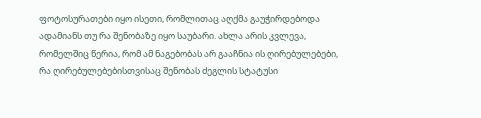ფოტოსურათები იყო ისეთი, რომლითაც აღქმა გაუჭირდებოდა ადამიანს თუ რა შენობაზე იყო საუბარი. ახლა არის კვლევა,  რომელშიც წერია, რომ ამ ნაგებობას არ გააჩნია ის ღირებულებები, რა ღირებულებებისთვისაც შენობას ძეგლის სტატუსი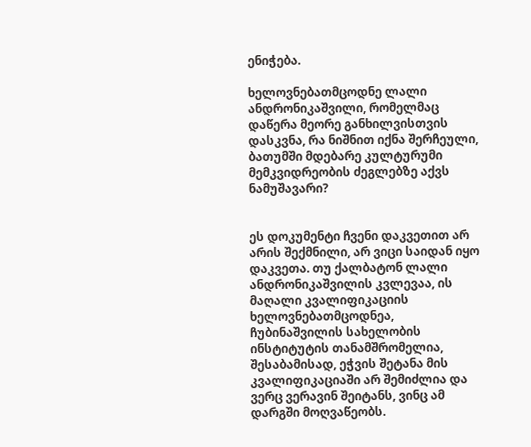ენიჭება.

ხელოვნებათმცოდნე ლალი ანდრონიკაშვილი, რომელმაც დაწერა მეორე განხილვისთვის დასკვნა, რა ნიშნით იქნა შერჩეული, ბათუმში მდებარე კულტურუმი მემკვიდრეობის ძეგლებზე აქვს ნამუშავარი?


ეს დოკუმენტი ჩვენი დაკვეთით არ არის შექმნილი, არ ვიცი საიდან იყო დაკვეთა. თუ ქალბატონ ლალი ანდრონიკაშვილის კვლევაა, ის მაღალი კვალიფიკაციის ხელოვნებათმცოდნეა, ჩუბინაშვილის სახელობის ინსტიტუტის თანამშრომელია, შესაბამისად, ეჭვის შეტანა მის კვალიფიკაციაში არ შემიძლია და ვერც ვერავინ შეიტანს, ვინც ამ დარგში მოღვაწეობს.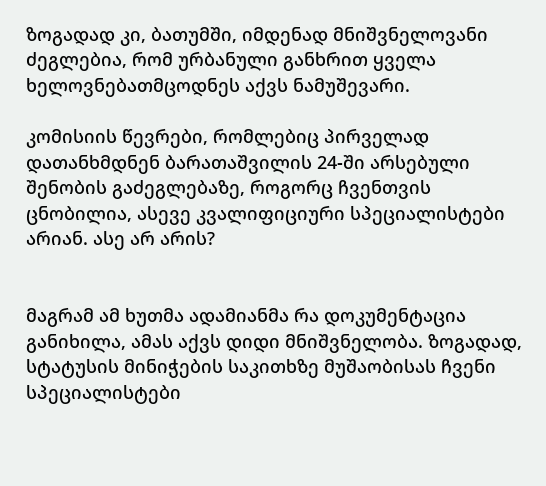ზოგადად კი, ბათუმში, იმდენად მნიშვნელოვანი ძეგლებია, რომ ურბანული განხრით ყველა ხელოვნებათმცოდნეს აქვს ნამუშევარი.

კომისიის წევრები, რომლებიც პირველად დათანხმდნენ ბარათაშვილის 24-ში არსებული შენობის გაძეგლებაზე, როგორც ჩვენთვის ცნობილია, ასევე კვალიფიციური სპეციალისტები არიან. ასე არ არის?


მაგრამ ამ ხუთმა ადამიანმა რა დოკუმენტაცია განიხილა, ამას აქვს დიდი მნიშვნელობა. ზოგადად, სტატუსის მინიჭების საკითხზე მუშაობისას ჩვენი სპეციალისტები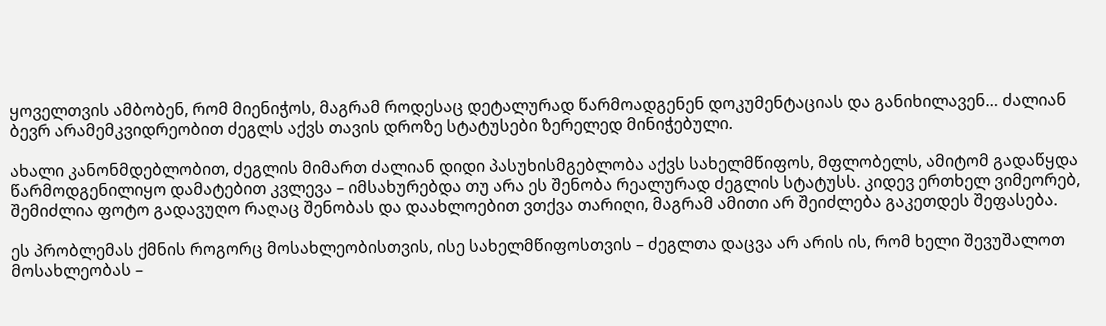ყოველთვის ამბობენ, რომ მიენიჭოს, მაგრამ როდესაც დეტალურად წარმოადგენენ დოკუმენტაციას და განიხილავენ… ძალიან ბევრ არამემკვიდრეობით ძეგლს აქვს თავის დროზე სტატუსები ზერელედ მინიჭებული.

ახალი კანონმდებლობით, ძეგლის მიმართ ძალიან დიდი პასუხისმგებლობა აქვს სახელმწიფოს, მფლობელს, ამიტომ გადაწყდა წარმოდგენილიყო დამატებით კვლევა – იმსახურებდა თუ არა ეს შენობა რეალურად ძეგლის სტატუსს. კიდევ ერთხელ ვიმეორებ, შემიძლია ფოტო გადავუღო რაღაც შენობას და დაახლოებით ვთქვა თარიღი, მაგრამ ამითი არ შეიძლება გაკეთდეს შეფასება.

ეს პრობლემას ქმნის როგორც მოსახლეობისთვის, ისე სახელმწიფოსთვის – ძეგლთა დაცვა არ არის ის, რომ ხელი შევუშალოთ მოსახლეობას –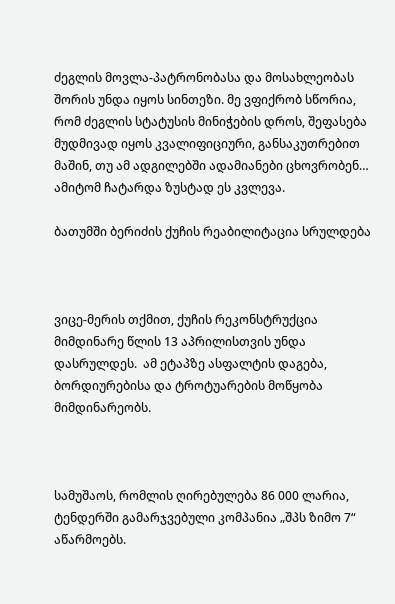ძეგლის მოვლა-პატრონობასა და მოსახლეობას შორის უნდა იყოს სინთეზი. მე ვფიქრობ სწორია, რომ ძეგლის სტატუსის მინიჭების დროს, შეფასება მუდმივად იყოს კვალიფიციური, განსაკუთრებით მაშინ, თუ ამ ადგილებში ადამიანები ცხოვრობენ… ამიტომ ჩატარდა ზუსტად ეს კვლევა.

ბათუმში ბერიძის ქუჩის რეაბილიტაცია სრულდება



ვიცე-მერის თქმით, ქუჩის რეკონსტრუქცია მიმდინარე წლის 13 აპრილისთვის უნდა დასრულდეს.  ამ ეტაპზე ასფალტის დაგება, ბორდიურებისა და ტროტუარების მოწყობა მიმდინარეობს.



სამუშაოს, რომლის ღირებულება 86 000 ლარია,  ტენდერში გამარჯვებული კომპანია „შპს ზიმო 7“ აწარმოებს.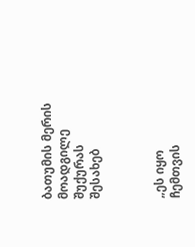ბათუმის მერის მოადგილე შუქურას შესახებ



„ეს იყო ჩემთვის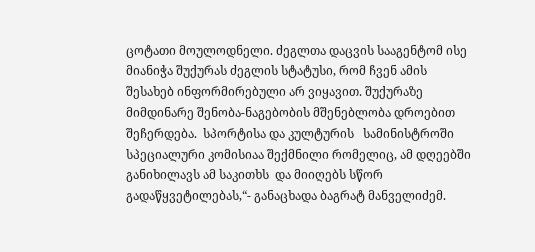ცოტათი მოულოდნელი. ძეგლთა დაცვის სააგენტომ ისე მიანიჭა შუქურას ძეგლის სტატუსი, რომ ჩვენ ამის შესახებ ინფორმირებული არ ვიყავით. შუქურაზე მიმდინარე შენობა-ნაგებობის მშენებლობა დროებით შეჩერდება.  სპორტისა და კულტურის   სამინისტროში  სპეციალური კომისიაა შექმნილი რომელიც, ამ დღეებში  განიხილავს ამ საკითხს  და მიიღებს სწორ გადაწყვეტილებას,“- განაცხადა ბაგრატ მანველიძემ.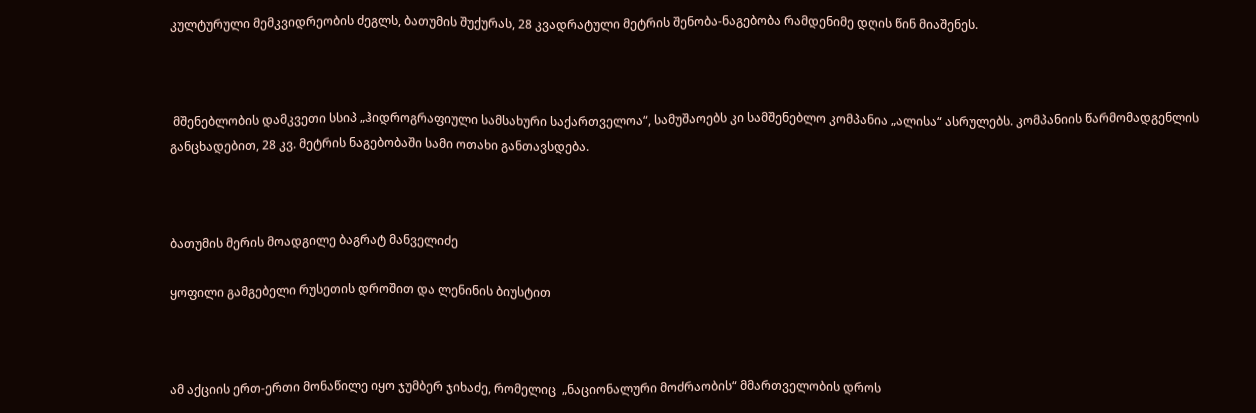კულტურული მემკვიდრეობის ძეგლს, ბათუმის შუქურას, 28 კვადრატული მეტრის შენობა-ნაგებობა რამდენიმე დღის წინ მიაშენეს.



 მშენებლობის დამკვეთი სსიპ „ჰიდროგრაფიული სამსახური საქართველოა“, სამუშაოებს კი სამშენებლო კომპანია „ალისა“ ასრულებს. კომპანიის წარმომადგენლის განცხადებით, 28 კვ. მეტრის ნაგებობაში სამი ოთახი განთავსდება.



ბათუმის მერის მოადგილე ბაგრატ მანველიძე

ყოფილი გამგებელი რუსეთის დროშით და ლენინის ბიუსტით



ამ აქციის ერთ-ერთი მონაწილე იყო ჯუმბერ ჯიხაძე, რომელიც  „ნაციონალური მოძრაობის“ მმართველობის დროს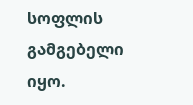სოფლის გამგებელი იყო.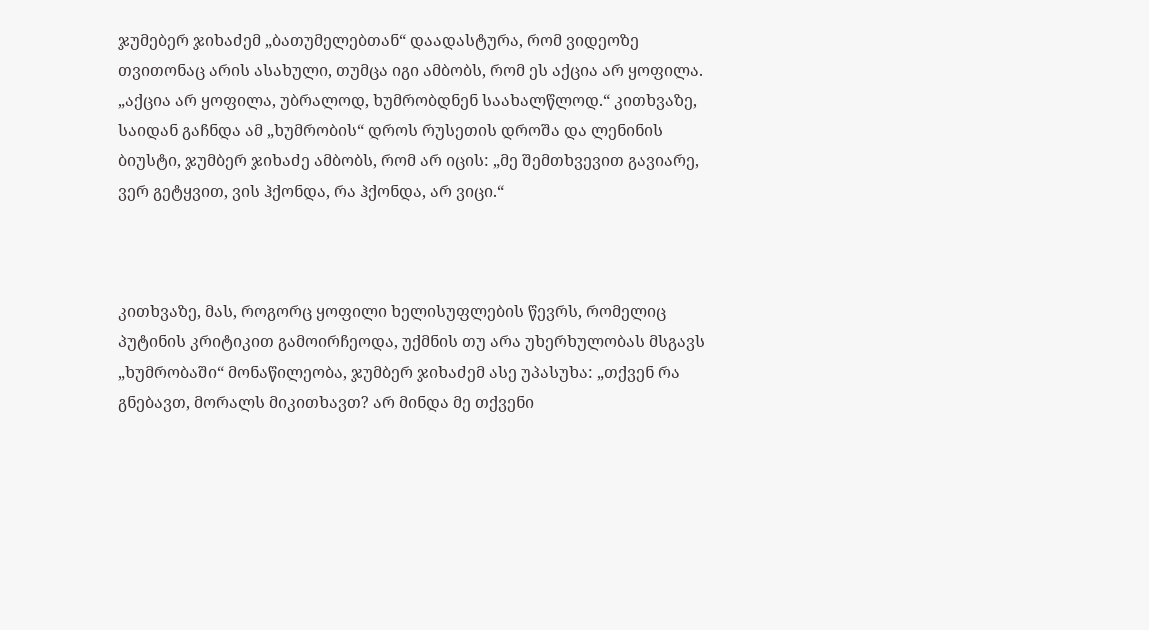ჯუმებერ ჯიხაძემ „ბათუმელებთან“ დაადასტურა, რომ ვიდეოზე თვითონაც არის ასახული, თუმცა იგი ამბობს, რომ ეს აქცია არ ყოფილა. „აქცია არ ყოფილა, უბრალოდ, ხუმრობდნენ საახალწლოდ.“ კითხვაზე, საიდან გაჩნდა ამ „ხუმრობის“ დროს რუსეთის დროშა და ლენინის ბიუსტი, ჯუმბერ ჯიხაძე ამბობს, რომ არ იცის: „მე შემთხვევით გავიარე, ვერ გეტყვით, ვის ჰქონდა, რა ჰქონდა, არ ვიცი.“



კითხვაზე, მას, როგორც ყოფილი ხელისუფლების წევრს, რომელიც პუტინის კრიტიკით გამოირჩეოდა, უქმნის თუ არა უხერხულობას მსგავს „ხუმრობაში“ მონაწილეობა, ჯუმბერ ჯიხაძემ ასე უპასუხა: „თქვენ რა გნებავთ, მორალს მიკითხავთ? არ მინდა მე თქვენი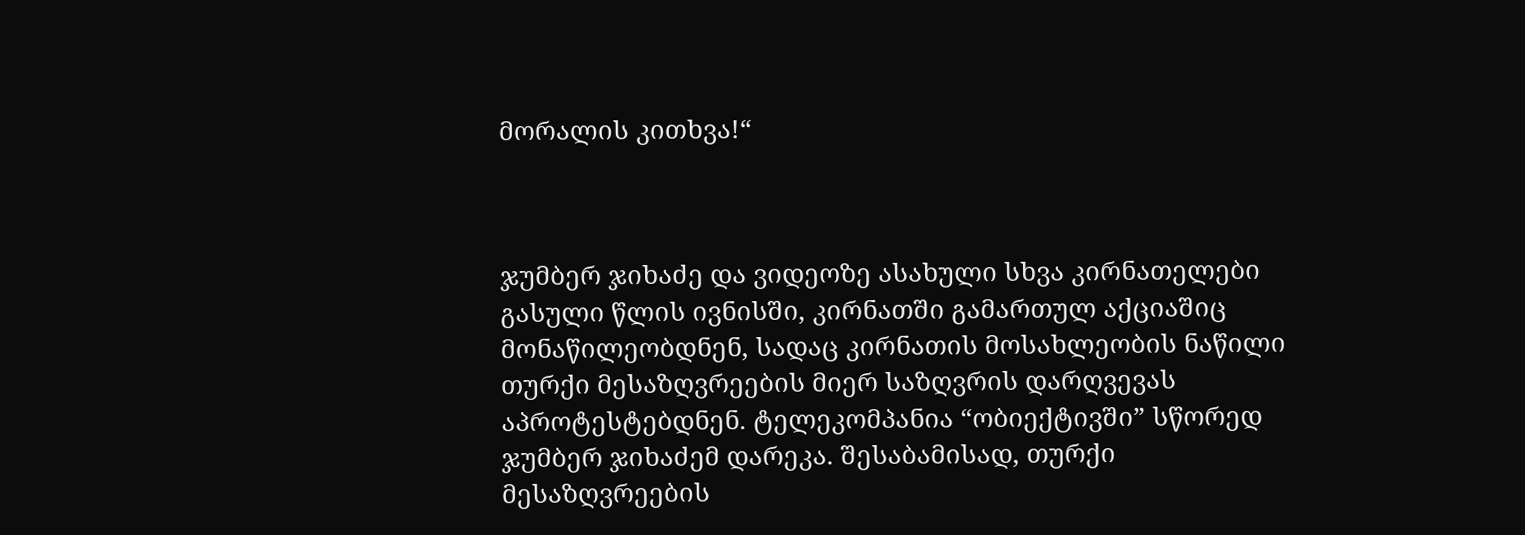მორალის კითხვა!“



ჯუმბერ ჯიხაძე და ვიდეოზე ასახული სხვა კირნათელები გასული წლის ივნისში, კირნათში გამართულ აქციაშიც მონაწილეობდნენ, სადაც კირნათის მოსახლეობის ნაწილი თურქი მესაზღვრეების მიერ საზღვრის დარღვევას აპროტესტებდნენ. ტელეკომპანია “ობიექტივში” სწორედ ჯუმბერ ჯიხაძემ დარეკა. შესაბამისად, თურქი მესაზღვრეების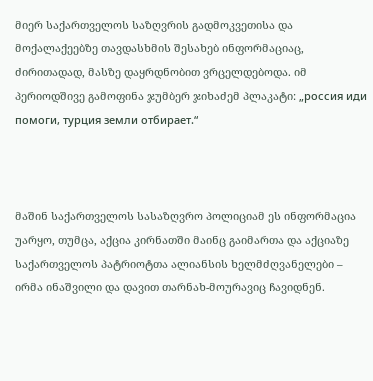მიერ საქართველოს საზღვრის გადმოკვეთისა და მოქალაქეებზე თავდასხმის შესახებ ინფორმაციაც, ძირითადად, მასზე დაყრდნობით ვრცელდებოდა. იმ პერიოდშივე გამოფინა ჯუმბერ ჯიხაძემ პლაკატი: „россия иди помоги, турция земли отбирает.“



მაშინ საქართველოს სასაზღვრო პოლიციამ ეს ინფორმაცია უარყო, თუმცა, აქცია კირნათში მაინც გაიმართა და აქციაზე საქართველოს პატრიოტთა ალიანსის ხელმძღვანელები – ირმა ინაშვილი და დავით თარნახ-მოურავიც ჩავიდნენ.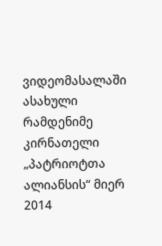ვიდეომასალაში ასახული რამდენიმე კირნათელი „პატრიოტთა ალიანსის“ მიერ 2014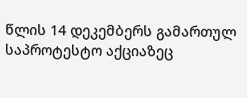წლის 14 დეკემბერს გამართულ საპროტესტო აქციაზეც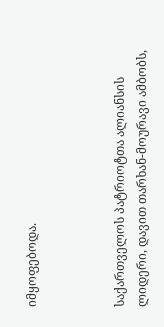იმყოფებოდა.



საქართველოს პატრიოტთა ალიანსის ლიდერი, დავით თარხან-მოურავი ამბობს,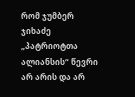რომ ჯუმბერ ჯიხაძე „პატრიოტთა ალიანსის“ წევრი არ არის და არ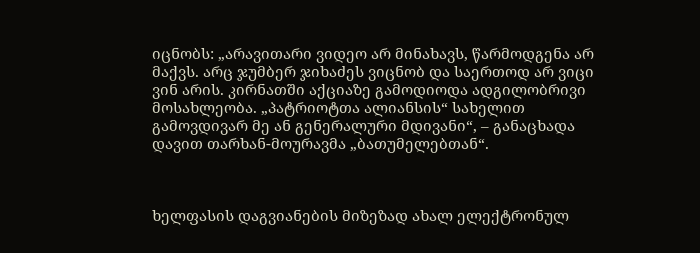იცნობს: „არავითარი ვიდეო არ მინახავს, წარმოდგენა არ მაქვს. არც ჯუმბერ ჯიხაძეს ვიცნობ და საერთოდ არ ვიცი ვინ არის. კირნათში აქციაზე გამოდიოდა ადგილობრივი მოსახლეობა. „პატრიოტთა ალიანსის“ სახელით გამოვდივარ მე ან გენერალური მდივანი“, – განაცხადა დავით თარხან-მოურავმა „ბათუმელებთან“.



ხელფასის დაგვიანების მიზეზად ახალ ელექტრონულ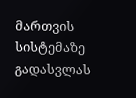მართვის სისტემაზე გადასვლას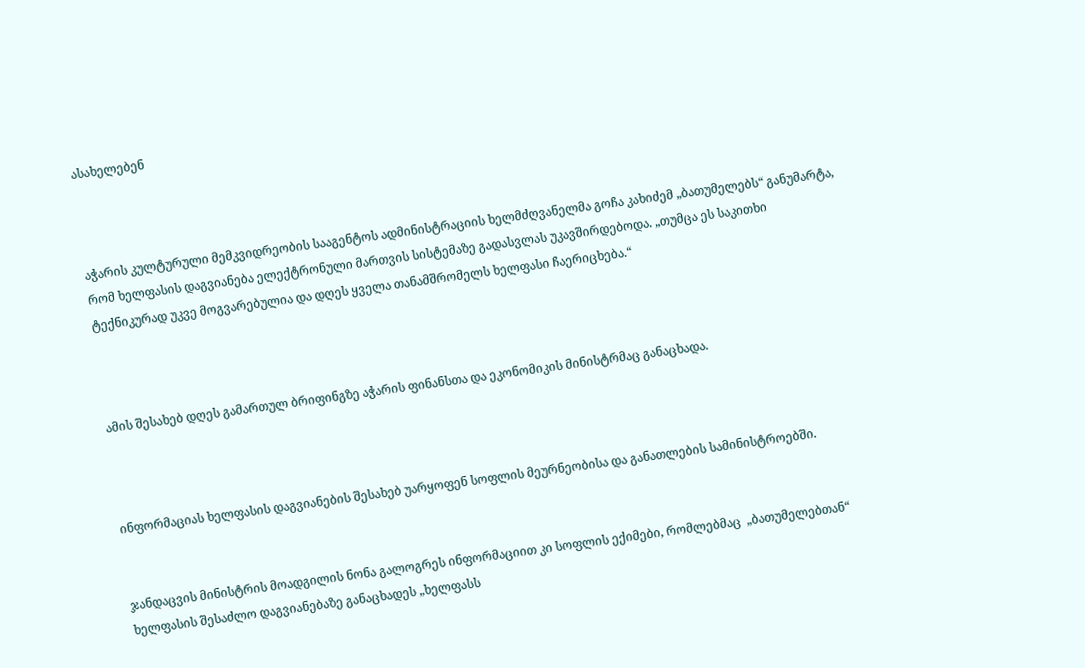ასახელებენ



აჭარის კულტურული მემკვიდრეობის სააგენტოს ადმინისტრაციის ხელმძღვანელმა გოჩა კახიძემ „ბათუმელებს“ განუმარტა, რომ ხელფასის დაგვიანება ელექტრონული მართვის სისტემაზე გადასვლას უკავშირდებოდა. „თუმცა ეს საკითხი ტექნიკურად უკვე მოგვარებულია და დღეს ყველა თანამშრომელს ხელფასი ჩაერიცხება.“



ამის შესახებ დღეს გამართულ ბრიფინგზე აჭარის ფინანსთა და ეკონომიკის მინისტრმაც განაცხადა.



ინფორმაციას ხელფასის დაგვიანების შესახებ უარყოფენ სოფლის მეურნეობისა და განათლების სამინისტროებში.


ჯანდაცვის მინისტრის მოადგილის ნონა გალოგრეს ინფორმაციით კი სოფლის ექიმები, რომლებმაც  „ბათუმელებთან“ ხელფასის შესაძლო დაგვიანებაზე განაცხადეს „ხელფასს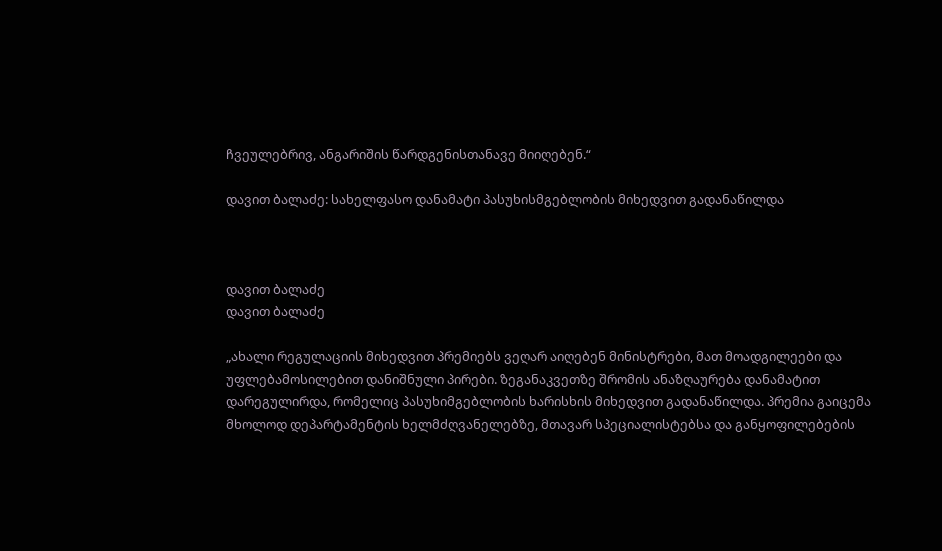ჩვეულებრივ, ანგარიშის წარდგენისთანავე მიიღებენ.“

დავით ბალაძე: სახელფასო დანამატი პასუხისმგებლობის მიხედვით გადანაწილდა



დავით ბალაძე
დავით ბალაძე

„ახალი რეგულაციის მიხედვით პრემიებს ვეღარ აიღებენ მინისტრები, მათ მოადგილეები და უფლებამოსილებით დანიშნული პირები. ზეგანაკვეთზე შრომის ანაზღაურება დანამატით დარეგულირდა, რომელიც პასუხიმგებლობის ხარისხის მიხედვით გადანაწილდა. პრემია გაიცემა მხოლოდ დეპარტამენტის ხელმძღვანელებზე, მთავარ სპეციალისტებსა და განყოფილებების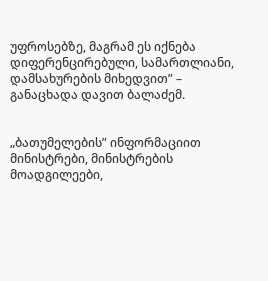უფროსებზე, მაგრამ ეს იქნება დიფერენცირებული, სამართლიანი, დამსახურების მიხედვით” – განაცხადა დავით ბალაძემ.


„ბათუმელების” ინფორმაციით მინისტრები, მინისტრების მოადგილეები,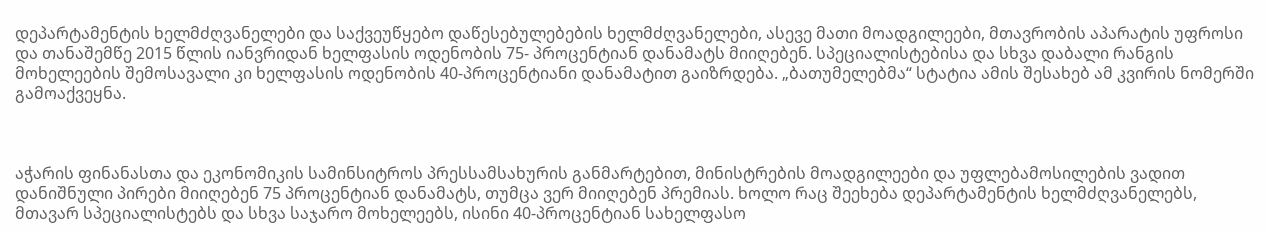დეპარტამენტის ხელმძღვანელები და საქვეუწყებო დაწესებულებების ხელმძღვანელები, ასევე მათი მოადგილეები, მთავრობის აპარატის უფროსი და თანაშემწე 2015 წლის იანვრიდან ხელფასის ოდენობის 75- პროცენტიან დანამატს მიიღებენ. სპეციალისტებისა და სხვა დაბალი რანგის მოხელეების შემოსავალი კი ხელფასის ოდენობის 40-პროცენტიანი დანამატით გაიზრდება. „ბათუმელებმა“ სტატია ამის შესახებ ამ კვირის ნომერში გამოაქვეყნა.



აჭარის ფინანასთა და ეკონომიკის სამინსიტროს პრესსამსახურის განმარტებით, მინისტრების მოადგილეები და უფლებამოსილების ვადით დანიშნული პირები მიიღებენ 75 პროცენტიან დანამატს, თუმცა ვერ მიიღებენ პრემიას. ხოლო რაც შეეხება დეპარტამენტის ხელმძღვანელებს, მთავარ სპეციალისტებს და სხვა საჯარო მოხელეებს, ისინი 40-პროცენტიან სახელფასო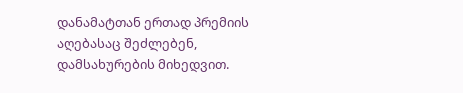დანამატთან ერთად პრემიის აღებასაც შეძლებენ, დამსახურების მიხედვით.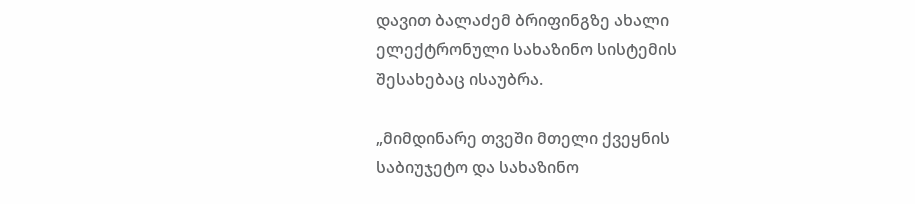დავით ბალაძემ ბრიფინგზე ახალი ელექტრონული სახაზინო სისტემის შესახებაც ისაუბრა.

„მიმდინარე თვეში მთელი ქვეყნის საბიუჯეტო და სახაზინო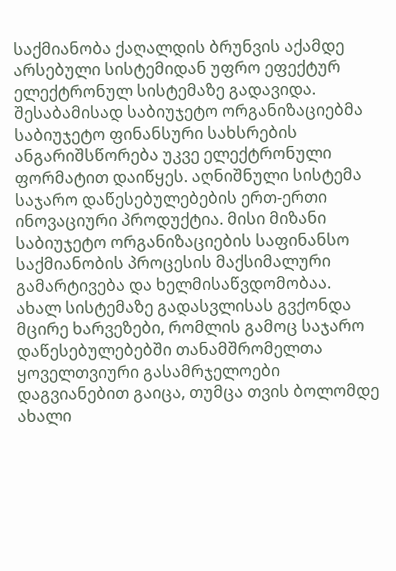საქმიანობა ქაღალდის ბრუნვის აქამდე არსებული სისტემიდან უფრო ეფექტურ ელექტრონულ სისტემაზე გადავიდა. შესაბამისად საბიუჯეტო ორგანიზაციებმა საბიუჯეტო ფინანსური სახსრების ანგარიშსწორება უკვე ელექტრონული ფორმატით დაიწყეს. აღნიშნული სისტემა საჯარო დაწესებულებების ერთ-ერთი ინოვაციური პროდუქტია. მისი მიზანი საბიუჯეტო ორგანიზაციების საფინანსო საქმიანობის პროცესის მაქსიმალური გამარტივება და ხელმისაწვდომობაა.
ახალ სისტემაზე გადასვლისას გვქონდა მცირე ხარვეზები, რომლის გამოც საჯარო დაწესებულებებში თანამშრომელთა ყოველთვიური გასამრჯელოები დაგვიანებით გაიცა, თუმცა თვის ბოლომდე ახალი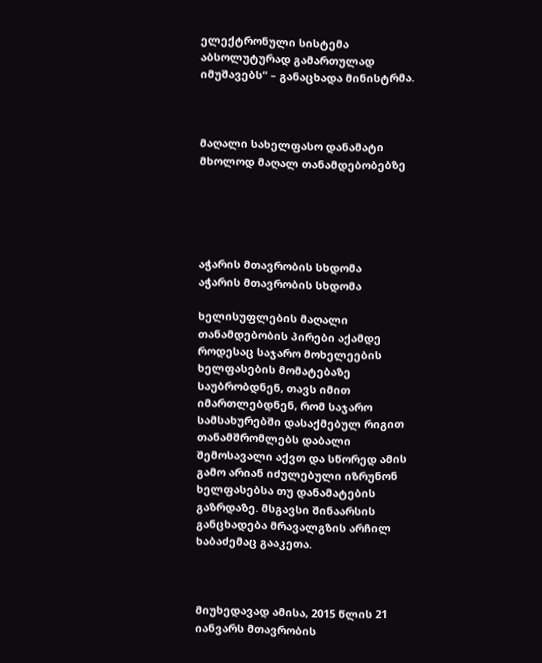ელექტრონული სისტემა აბსოლუტურად გამართულად იმუშავებს“ – განაცხადა მინისტრმა.



მაღალი სახელფასო დანამატი მხოლოდ მაღალ თანამდებობებზე





აჭარის მთავრობის სხდომა
აჭარის მთავრობის სხდომა

ხელისუფლების მაღალი თანამდებობის პირები აქამდე როდესაც საჯარო მოხელეების ხელფასების მომატებაზე საუბრობდნენ, თავს იმით იმართლებდნენ, რომ საჯარო სამსახურებში დასაქმებულ რიგით თანამშრომლებს დაბალი შემოსავალი აქვთ და სწორედ ამის გამო არიან იძულებული იზრუნონ ხელფასებსა თუ დანამატების გაზრდაზე. მსგავსი შინაარსის განცხადება მრავალგზის არჩილ ხაბაძემაც გააკეთა.



მიუხედავად ამისა, 2015 წლის 21 იანვარს მთავრობის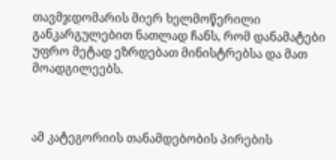თავმჯდომარის მიერ ხელმოწერილი განკარგულებით ნათლად ჩანს, რომ დანამატები უფრო მეტად ეზრდებათ მინისტრებსა და მათ მოადგილეებს.



ამ კატეგორიის თანამდებობის პირების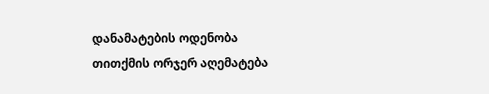დანამატების ოდენობა თითქმის ორჯერ აღემატება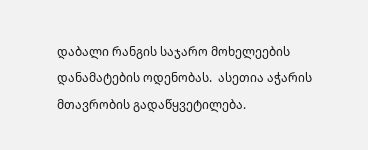დაბალი რანგის საჯარო მოხელეების დანამატების ოდენობას.  ასეთია აჭარის მთავრობის გადაწყვეტილება.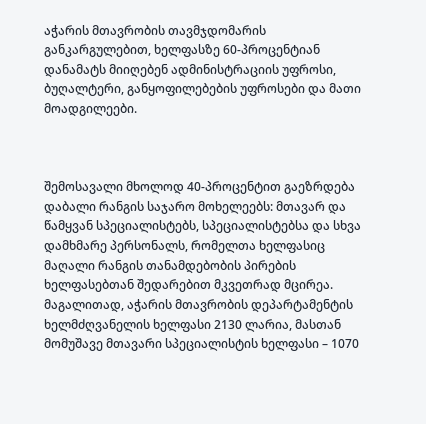აჭარის მთავრობის თავმჯდომარის განკარგულებით, ხელფასზე 60-პროცენტიან დანამატს მიიღებენ ადმინისტრაციის უფროსი, ბუღალტერი, განყოფილებების უფროსები და მათი მოადგილეები.



შემოსავალი მხოლოდ 40-პროცენტით გაეზრდება დაბალი რანგის საჯარო მოხელეებს: მთავარ და წამყვან სპეციალისტებს, სპეციალისტებსა და სხვა დამხმარე პერსონალს, რომელთა ხელფასიც მაღალი რანგის თანამდებობის პირების ხელფასებთან შედარებით მკვეთრად მცირეა. მაგალითად, აჭარის მთავრობის დეპარტამენტის ხელმძღვანელის ხელფასი 2130 ლარია, მასთან მომუშავე მთავარი სპეციალისტის ხელფასი – 1070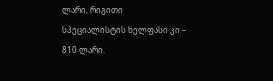ლარი, რიგითი სპეციალისტის ხელფასი კი – 810 ლარი.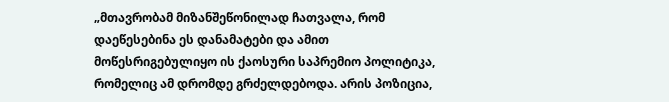„მთავრობამ მიზანშეწონილად ჩათვალა, რომ დაეწესებინა ეს დანამატები და ამით მოწესრიგებულიყო ის ქაოსური საპრემიო პოლიტიკა, რომელიც ამ დრომდე გრძელდებოდა. არის პოზიცია,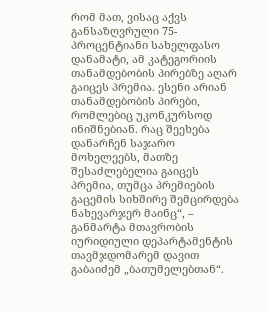რომ მათ, ვისაც აქვს განსაზღვრული 75-პროცენტიანი სახელფასო დანამატი, ამ კატეგორიის თანამდებობის პირებზე აღარ გაიცეს პრემია. ესენი არიან თანამდებობის პირები, რომლებიც უკონკურსოდ ინიშნებიან. რაც შეეხება დანარჩენ საჯარო მოხელეებს, მათზე შესაძლებელია გაიცეს პრემია, თუმცა პრემიების გაცემის სიხშირე შემცირდება ნახევარჯერ მაინც“, – განმარტა მთავრობის იურიდიული დეპარტამენტის თავმჯდომარემ დავით გაბაიძემ „ბათუმელებთან“.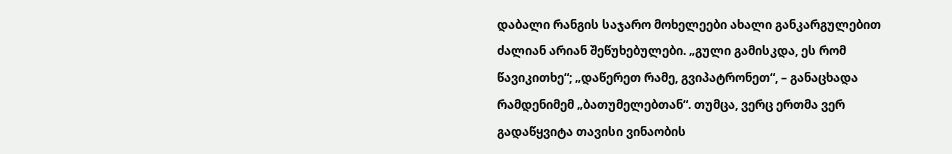დაბალი რანგის საჯარო მოხელეები ახალი განკარგულებით ძალიან არიან შეწუხებულები. „გული გამისკდა, ეს რომ წავიკითხე“; „დაწერეთ რამე, გვიპატრონეთ“, – განაცხადა რამდენიმემ „ბათუმელებთან“. თუმცა, ვერც ერთმა ვერ გადაწყვიტა თავისი ვინაობის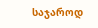საჯაროდ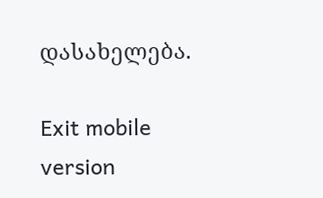დასახელება.

Exit mobile version